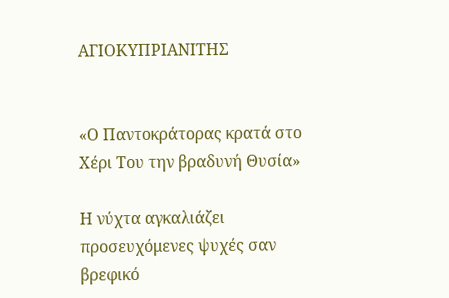ΑΓΙΟΚΥΠΡΙΑΝΙΤΗΣ


«Ο Παντοκράτορας κρατά στο Χέρι Του την βραδυνή Θυσία»

Η νύχτα αγκαλιάζει προσευχόμενες ψυχές σαν βρεφικό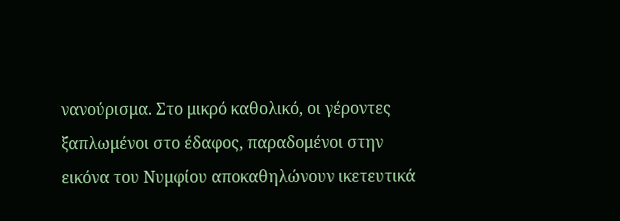νανούρισμα. Στο μικρό καθολικό, οι γέροντες ξαπλωμένοι στο έδαφος, παραδομένοι στην εικόνα του Νυμφίου αποκαθηλώνουν ικετευτικά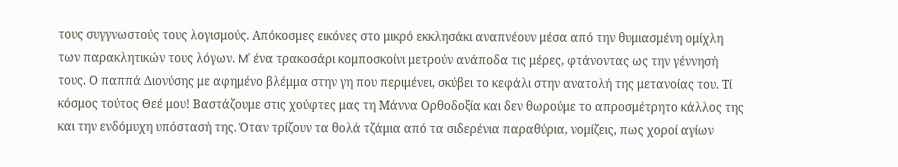τους συγγνωστούς τους λογισμούς. Απόκοσμες εικόνες στο μικρό εκκλησάκι αναπνέουν μέσα από την θυμιασμένη ομίχλη των παρακλητικών τους λόγων. M' ένα τρακοσάρι κομποσκοίνι μετρούν ανάποδα τις μέρες, φτάνοντας ως την γέννησή τους. Ο παππά Διονύσης με αφημένο βλέμμα στην γη που περιμένει, σκύβει το κεφάλι στην ανατολή της μετανοίας του. Τί κόσμος τούτος Θεέ μου! Βαστάζουμε στις χούφτες μας τη Μάννα Ορθοδοξία και δεν θωρούμε το απροσμέτρητο κάλλος της και την ενδόμυχη υπόστασή της. Όταν τρίζουν τα θολά τζάμια από τα σιδερένια παραθύρια, νομίζεις, πως χοροί αγίων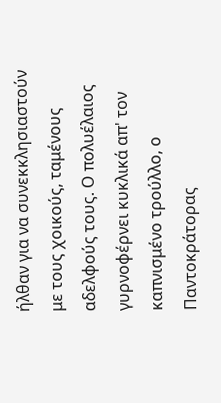ήλθαν για να συνεκκλησιαστούν με τους χοικούς, ταμένους αδελφούς τους. Ο πολυέλαιος γυρνοφέρνει κυκλικά απ' τον καπνισμένο τρούλλο, ο Παντοκράτορας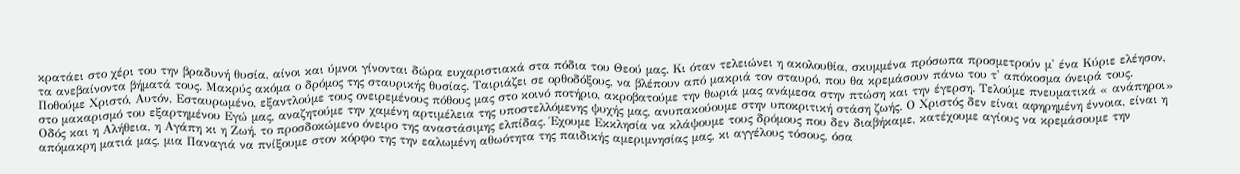κρατάει στο χέρι του την βραδυνή θυσία, αίνοι και ύμνοι γίνονται δώρα ευχαριστιακά στα πόδια του Θεού μας. Κι όταν τελειώνει η ακολουθία, σκυμμένα πρόσωπα προσμετρούν μ' ένα Κύριε ελέησον, τα ανεβαίνοντα βήματά τους. Μακρύς ακόμα ο δρόμος της σταυρικής θυσίας. Ταιριάζει σε ορθοδόξους, να βλέπουν από μακριά τον σταυρό, που θα κρεμάσουν πάνω του τ' απόκοσμα όνειρά τους. Ποθούμε Χριστό, Αυτόν, Εσταυρωμένο, εξαντλούμε τους ονειρεμένους πόθους μας στο κοινό ποτήριο, ακροβατούμε την θωριά μας ανάμεσα στην πτώση και την έγερση. Τελούμε πνευματικά « ανάπηροι» στο μακαρισμό του εξαρτημένου Εγώ μας, αναζητούμε την χαμένη αρτιμέλεια της υποστελλόμενης ψυχής μας, ανυπακούουμε στην υποκριτική στάση ζωής. Ο Χριστός δεν είναι αφηρημένη έννοια, είναι η Οδός και η Αλήθεια, η Αγάπη κι η Ζωή, το προσδοκώμενο όνειρο της αναστάσιμης ελπίδας. Έχουμε Εκκλησία να κλάψουμε τους δρόμους που δεν διαβήκαμε, κατέχουμε αγίους να κρεμάσουμε την απόμακρη ματιά μας, μια Παναγιά να πνίξουμε στον κόρφο της την εαλωμένη αθωότητα της παιδικής αμεριμνησίας μας, κι αγγέλους τόσους, όσα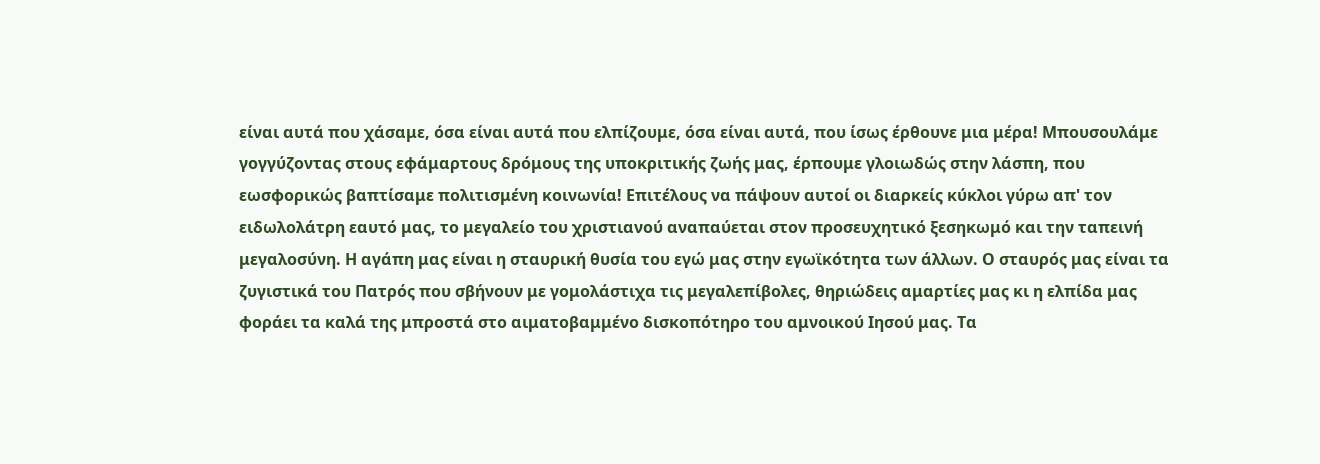είναι αυτά που χάσαμε, όσα είναι αυτά που ελπίζουμε, όσα είναι αυτά, που ίσως έρθουνε μια μέρα! Μπουσουλάμε γογγύζοντας στους εφάμαρτους δρόμους της υποκριτικής ζωής μας, έρπουμε γλοιωδώς στην λάσπη, που εωσφορικώς βαπτίσαμε πολιτισμένη κοινωνία! Επιτέλους να πάψουν αυτοί οι διαρκείς κύκλοι γύρω απ' τον ειδωλολάτρη εαυτό μας, το μεγαλείο του χριστιανού αναπαύεται στον προσευχητικό ξεσηκωμό και την ταπεινή μεγαλοσύνη. Η αγάπη μας είναι η σταυρική θυσία του εγώ μας στην εγωϊκότητα των άλλων. Ο σταυρός μας είναι τα ζυγιστικά του Πατρός που σβήνουν με γομολάστιχα τις μεγαλεπίβολες, θηριώδεις αμαρτίες μας κι η ελπίδα μας φοράει τα καλά της μπροστά στο αιματοβαμμένο δισκοπότηρο του αμνοικού Ιησού μας. Τα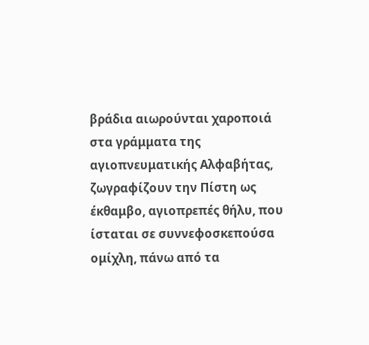βράδια αιωρούνται χαροποιά στα γράμματα της αγιοπνευματικής Αλφαβήτας, ζωγραφίζουν την Πίστη ως έκθαμβο, αγιοπρεπές θήλυ, που ίσταται σε συννεφοσκεπούσα ομίχλη, πάνω από τα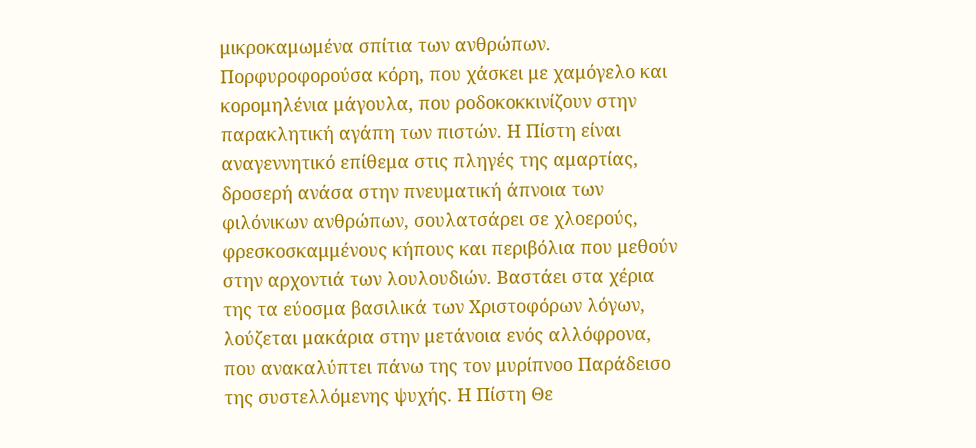μικροκαμωμένα σπίτια των ανθρώπων. Πορφυροφορούσα κόρη, που χάσκει με χαμόγελο και κορομηλένια μάγουλα, που ροδοκοκκινίζουν στην παρακλητική αγάπη των πιστών. Η Πίστη είναι αναγεννητικό επίθεμα στις πληγές της αμαρτίας, δροσερή ανάσα στην πνευματική άπνοια των φιλόνικων ανθρώπων, σουλατσάρει σε χλοερούς, φρεσκοσκαμμένους κήπους και περιβόλια που μεθούν στην αρχοντιά των λουλουδιών. Βαστάει στα χέρια της τα εύοσμα βασιλικά των Χριστοφόρων λόγων, λούζεται μακάρια στην μετάνοια ενός αλλόφρονα, που ανακαλύπτει πάνω της τον μυρίπνοο Παράδεισο της συστελλόμενης ψυχής. Η Πίστη Θε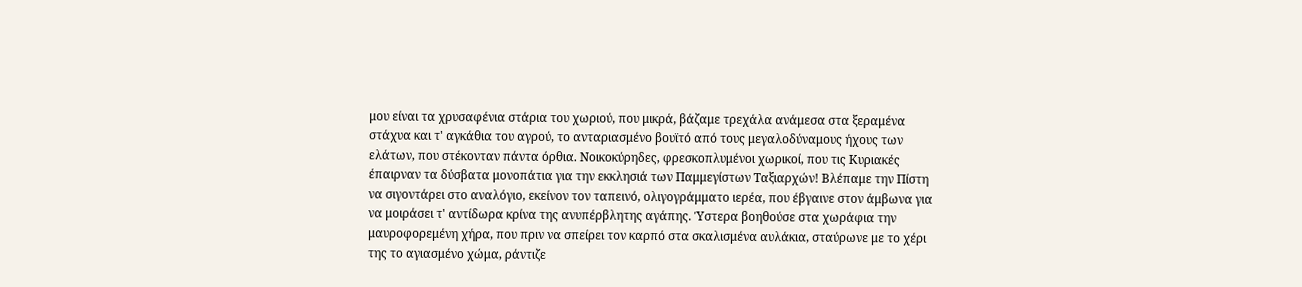μου είναι τα χρυσαφένια στάρια του χωριού, που μικρά, βάζαμε τρεχάλα ανάμεσα στα ξεραμένα στάχυα και τ' αγκάθια του αγρού, το ανταριασμένο βουϊτό από τους μεγαλοδύναμους ήχους των ελάτων, που στέκονταν πάντα όρθια. Νοικοκύρηδες, φρεσκοπλυμένοι χωρικοί, που τις Κυριακές έπαιρναν τα δύσβατα μονοπάτια για την εκκλησιά των Παμμεγίστων Ταξιαρχών! Βλέπαμε την Πίστη να σιγοντάρει στο αναλόγιο, εκείνον τον ταπεινό, ολιγογράμματο ιερέα, που έβγαινε στον άμβωνα για να μοιράσει τ' αντίδωρα κρίνα της ανυπέρβλητης αγάπης. Ύστερα βοηθούσε στα χωράφια την μαυροφορεμένη χήρα, που πριν να σπείρει τον καρπό στα σκαλισμένα αυλάκια, σταύρωνε με το χέρι της το αγιασμένο χώμα, ράντιζε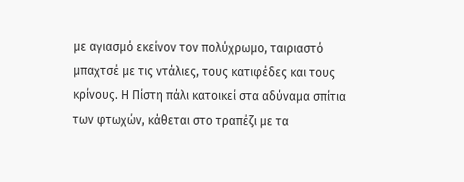με αγιασμό εκείνον τον πολύχρωμο, ταιριαστό μπαχτσέ με τις ντάλιες, τους κατιφέδες και τους κρίνους. Η Πίστη πάλι κατοικεί στα αδύναμα σπίτια των φτωχών, κάθεται στο τραπέζι με τα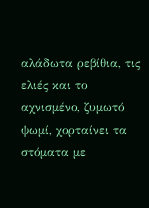αλάδωτα ρεβίθια, τις ελιές και το αχνισμένο, ζυμωτό ψωμί, χορταίνει τα στόματα με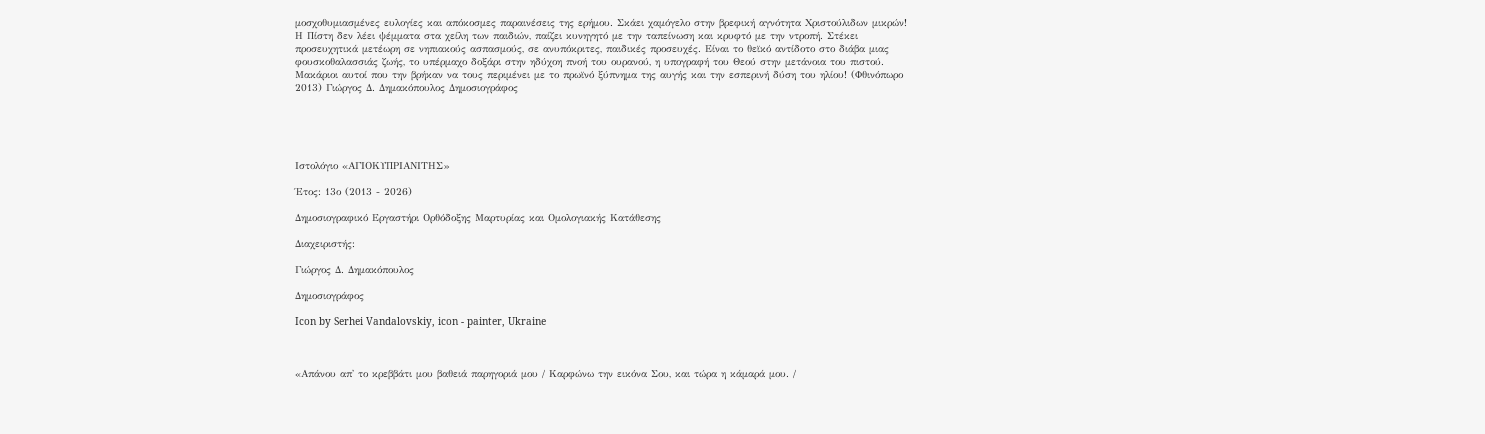μοσχοθυμιασμένες ευλογίες και απόκοσμες παραινέσεις της ερήμου. Σκάει χαμόγελο στην βρεφική αγνότητα Χριστούλιδων μικρών! Η Πίστη δεν λέει ψέμματα στα χείλη των παιδιών, παίζει κυνηγητό με την ταπείνωση και κρυφτό με την ντροπή. Στέκει προσευχητικά μετέωρη σε νηπιακούς ασπασμούς, σε ανυπόκριτες, παιδικές προσευχές. Είναι το θεϊκό αντίδοτο στο διάβα μιας φουσκοθαλασσιάς ζωής, το υπέρμαχο δοξάρι στην ηδύχοη πνοή του ουρανού, η υπογραφή του Θεού στην μετάνοια του πιστού. Μακάριοι αυτοί που την βρήκαν να τους περιμένει με το πρωϊνό ξύπνημα της αυγής και την εσπερινή δύση του ηλίου! (Φθινόπωρο 2013) Γιώργος Δ. Δημακόπουλος Δημοσιογράφος





Ιστολόγιο «ΑΓΙΟΚΥΠΡΙΑΝΙΤΗΣ»

Έτος: 13ο (2013 - 2026)

Δημοσιογραφικό Εργαστήρι Ορθόδοξης Μαρτυρίας και Ομολογιακής Κατάθεσης

Διαχειριστής:

Γιώργος Δ. Δημακόπουλος

Δημοσιογράφος

Icon by Serhei Vandalovskiy, icon - painter, Ukraine



«Απάνου απ' το κρεββάτι μου βαθειά παρηγοριά μου / Καρφώνω την εικόνα Σου, και τώρα η κάμαρά μου. /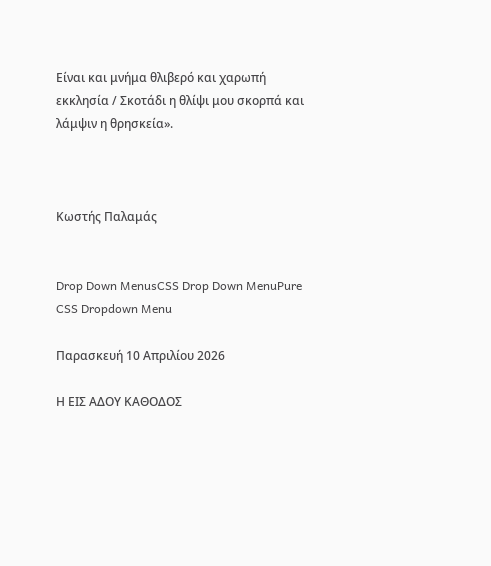Είναι και μνήμα θλιβερό και χαρωπή εκκλησία / Σκοτάδι η θλίψι μου σκορπά και λάμψιν η θρησκεία».



Κωστής Παλαμάς


Drop Down MenusCSS Drop Down MenuPure CSS Dropdown Menu

Παρασκευή 10 Απριλίου 2026

Η ΕΙΣ ΑΔΟΥ ΚΑΘΟΔΟΣ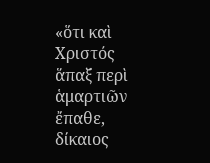«ὅτι καὶ Χριστός ἅπαξ περὶ ἁμαρτιῶν ἔπαθε, δίκαιος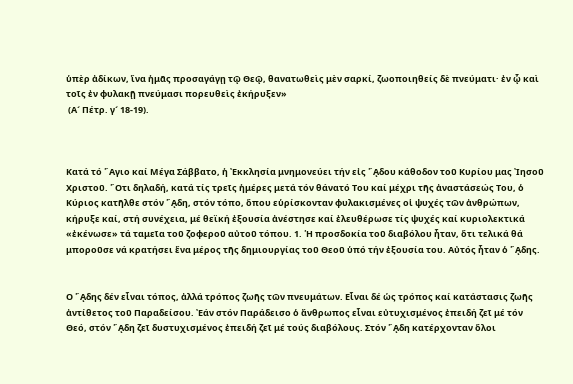ὑπὲρ ἀδίκων, ἵνα ἡμᾶς προσαγάγῃ τῷ Θεῷ, θανατωθεὶς μὲν σαρκί, ζωοποιηθείς δὲ πνεύματι· ἐν ᾧ καὶ τοῖς ἐν φυλακῇ πνεύμασι πορευθεὶς ἐκήρυξεν»
 (Α´ Πέτρ. γ´ 18-19).



Κατά τό ῞Αγιο καί Μέγα Σάββατο, ἡ ᾿Εκκλησία μνημονεύει τήν εἰς ῞ᾼδου κάθοδον τοῦ Κυρίου μας ᾿Ιησοῦ Χριστοῦ. ῞Οτι δηλαδή, κατά τίς τρεῖς ἡμέρες μετά τόν θάνατό Του καί μέχρι τῆς ἀναστάσεώς Του, ὁ Κύριος κατῆλθε στόν ῞ᾼδη, στόν τόπο, ὅπου εὑρίσκονταν φυλακισμένες οἱ ψυχές τῶν ἀνθρώπων, κήρυξε καί, στή συνέχεια, μέ θεϊκή ἐξουσία ἀνέστησε καί ἐλευθέρωσε τίς ψυχές καί κυριολεκτικά «ἐκένωσε» τά ταμεῖα τοῦ ζοφεροῦ αὐτοῦ τόπου. 1. ῾Η προσδοκία τοῦ διαβόλου ἦταν, ὅτι τελικά θά μποροῦσε νά κρατήσει ἕνα μέρος τῆς δημιουργίας τοῦ Θεοῦ ὑπό τήν ἐξουσία του. Αὐτός ἦταν ὁ ῞ᾼδης.


Ο ῞ᾼδης δέν εἶναι τόπος, ἀλλά τρόπος ζωῆς τῶν πνευμάτων. Εἶναι δέ ὡς τρόπος καί κατάστασις ζωῆς ἀντίθετος τοῦ Παραδείσου. ᾿Εάν στόν Παράδεισο ὁ ἄνθρωπος εἶναι εὐτυχισμένος ἐπειδή ζεῖ μέ τόν Θεό, στόν ῞ᾼδη ζεῖ δυστυχισμένος ἐπειδή ζεῖ μέ τούς διαβόλους. Στόν ῞ᾼδη κατέρχονταν ὅλοι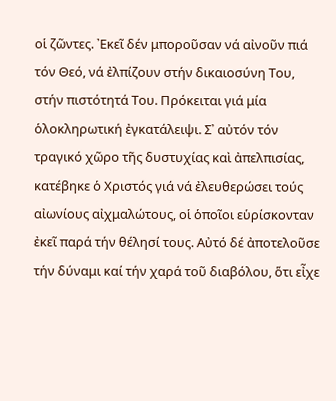οἱ ζῶντες. ᾿Εκεῖ δέν μποροῦσαν νά αἰνοῦν πιά τόν Θεό, νά ἐλπίζουν στήν δικαιοσύνη Του, στήν πιστότητά Του. Πρόκειται γιά μία ὁλοκληρωτική ἐγκατάλειψι. Σ᾿ αὐτόν τόν τραγικό χῶρο τῆς δυστυχίας καὶ ἀπελπισίας, κατέβηκε ὁ Χριστός γιά νά ἐλευθερώσει τούς αἰωνίους αἰχμαλώτους, οἱ ὁποῖοι εὑρίσκονταν ἐκεῖ παρά τήν θέλησί τους. Αὐτό δέ ἀποτελοῦσε τήν δύναμι καί τήν χαρά τοῦ διαβόλου, ὅτι εἶχε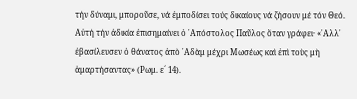τήν δύναμι, μποροῦσε, νά ἐμποδίσει τούς δικαίους νά ζήσουν μέ τόν Θεό. Αὐτή τήν ἀδικία ἐπισημαίνει ὁ ᾿Απόστολος Παῦλος ὅταν γράφει· «᾿Αλλ᾿ ἐβασίλευσεν ὁ θάνατος ἀπὸ ᾿Αδὰμ μέχρι Μωσέως καὶ ἐπὶ τοὺς μὴ ἁμαρτήσαντας» (Ρωμ. ε´ 14).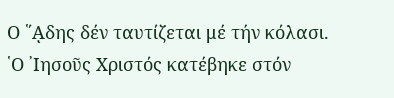Ο ῞ᾼδης δέν ταυτίζεται μέ τήν κόλασι. ῾Ο ᾿Ιησοῦς Χριστός κατέβηκε στόν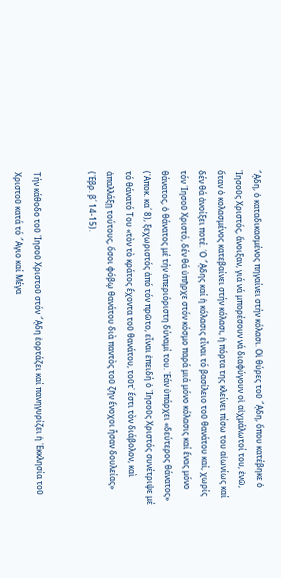῞ᾼδη, ὁ καταδικασμένος πηγαίνει στήν κόλασι. Οἱ θύρες τοῦ ῞ᾼδη, ὅπου κατέβηκε ὁ ᾿Ιησοῦς Χριστός, ἄνοιξαν, γιά νά μπορέσουν νά διαφύγουν οἱ αἰχμάλωτοί του, ἐνῶ, ὅταν ὁ κολασμένος κατεβαίνει στήν κόλασι, ἡ πόρτα της κλείνει πίσω του αἰωνίως καί δέν θά ἀνοίξει ποτέ. ῾Ο ῞ᾼδης καί ἡ κόλασις εἶναι τό βασίλειο τοῦ θανάτου καί, χωρίς τόν ᾿Ιησοῦ Χριστό, δέν θά ὑπῆρχε στόν κόσμο παρά μιά μόνο κόλασις καί ἕνας μόνο θάνατος, ὁ θάνατος μέ τήν ἀπεριόριστη δύναμί του. ᾿Εάν ὑπάρχει «δεύτερος θάνατος» (᾿Αποκ. κα´ 8), ξεχωριστός ἀπό τόν πρῶτο, εἶναι ἐπειδή ὁ ᾿Ιησοῦς Χριστός συνέτριψε μέ τό θάνατό Του «τὸν τὸ κράτος ἔχοντα τοῦ θανάτου, τοῦτ᾿ ἔστι τὸν διάβολον, καὶ ἀπαλλάξῃ τούτους, ὅσοι φόβῳ θανάτου διὰ παντὸς τοῦ ζῆν ἔνοχοι ἦσαν δουλείας» (῾Εβρ. β´ 14-15).


Τήν κάθοδο τοῦ ᾿Ιησοῦ Χριστοῦ στόν ῞ᾼδη ἑορτάζει καί πανηγυρίζει ἡ ᾿Εκκλησία τοῦ Χριστοῦ κατά τό ῞Αγιο καί Μέγα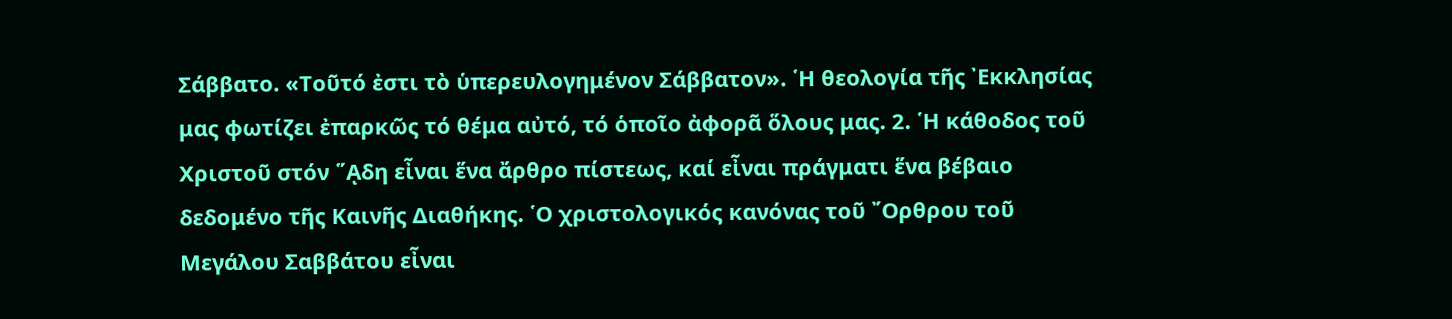Σάββατο. «Τοῦτό ἐστι τὸ ὑπερευλογημένον Σάββατον». ῾Η θεολογία τῆς ᾿Εκκλησίας μας φωτίζει ἐπαρκῶς τό θέμα αὐτό, τό ὁποῖο ἀφορᾶ ὅλους μας. 2. ῾Η κάθοδος τοῦ Χριστοῦ στόν ῞ᾼδη εἶναι ἕνα ἄρθρο πίστεως, καί εἶναι πράγματι ἕνα βέβαιο δεδομένο τῆς Καινῆς Διαθήκης. ῾Ο χριστολογικός κανόνας τοῦ ῎Ορθρου τοῦ Μεγάλου Σαββάτου εἶναι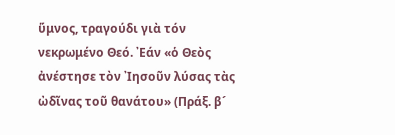ὕμνος, τραγούδι γιὰ τόν νεκρωμένο Θεό. ᾿Εάν «ὁ Θεὸς ἀνέστησε τὸν ᾿Ιησοῦν λύσας τὰς ὠδῖνας τοῦ θανάτου» (Πράξ. β´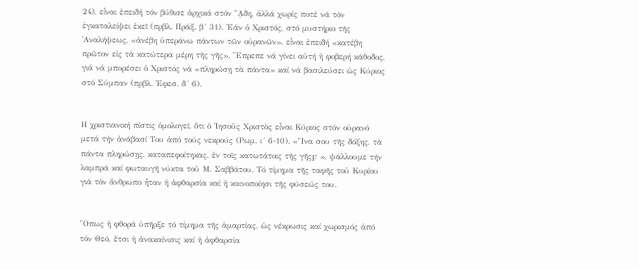24), εἶναι ἐπειδή τόν βύθισε ἀρχικά στόν ῞ᾼδη, ἀλλά χωρίς ποτέ νά τόν ἐγκαταλείψει ἐκεῖ (πρβλ. Πράξ. β´ 31). ᾿Εάν ὁ Χριστός, στό μυστήριο τῆς ᾿Αναλήψεως, «ἀνέβη ὑπεράνω πάντων τῶν οὐρανῶν», εἶναι ἐπειδή «κατέβη πρῶτον εἰς τὰ κατώτερα μέρη τῆς γῆς». ῎Επρεπε νά γίνει αὐτή ἡ φοβερή κάθοδος, γιά νά μπορέσει ὁ Χριστός νά «πληρώσῃ τὰ πάντα» καί νά βασιλεύσει ὡς Κύριος στό Σύμπαν (πρβλ. ᾿Εφεσ. δ´ 6).


Η χριστιανική πίστις ὁμολογεῖ, ὅτι ὁ ᾿Ιησοῦς Χριστὸς εἶναι Κύριος στόν οὐρανό μετά τήν ἀνάβασί Του ἀπό τούς νεκρούς (Ρωμ. ι´ 6-10). «῞Ινα σου τῆς δόξης, τὰ πάντα πληρώσῃς, καταπεφοίτηκας, ἐν τοῖς κατωτάτοις τῆς γῆςϜ », ψάλλουμε τήν λαμπρά καί φωταυγῆ νύκτα τοῦ Μ. Σαββάτου. Τό τίμημα τῆς ταφῆς τοῦ Κυρίου γιά τόν ἄνθρωπο ἦταν ἡ ἀφθαρσία καί ἡ καινοποίησι τῆς φύσεώς του.


῞Οπως ἡ φθορά ὑπῆρξε τό τίμημα τῆς ἁμαρτίας, ὡς νέκρωσις καί χωρισμός ἀπό τόν Θεό, ἔτσι ἡ ἀνακαίνισις καί ἡ ἀφθαρσία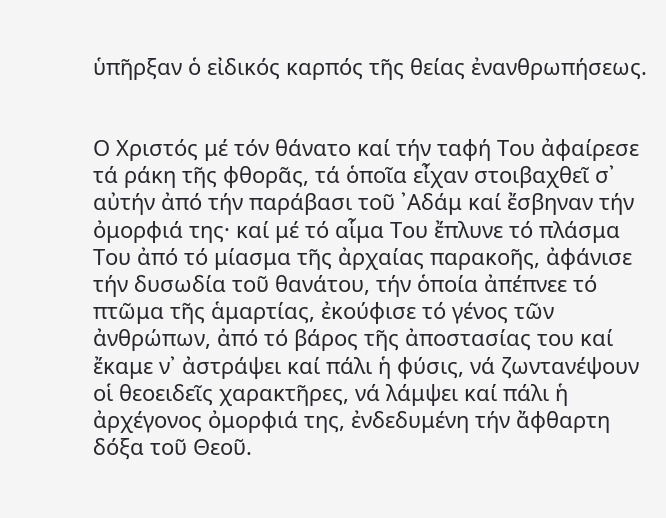ὑπῆρξαν ὁ εἰδικός καρπός τῆς θείας ἐνανθρωπήσεως.


Ο Χριστός μέ τόν θάνατο καί τήν ταφή Του ἀφαίρεσε τά ράκη τῆς φθορᾶς, τά ὁποῖα εἶχαν στοιβαχθεῖ σ᾿ αὐτήν ἀπό τήν παράβασι τοῦ ᾿Αδάμ καί ἔσβηναν τήν ὀμορφιά της· καί μέ τό αἷμα Του ἔπλυνε τό πλάσμα Του ἀπό τό μίασμα τῆς ἀρχαίας παρακοῆς, ἀφάνισε τήν δυσωδία τοῦ θανάτου, τήν ὁποία ἀπέπνεε τό πτῶμα τῆς ἁμαρτίας, ἐκούφισε τό γένος τῶν ἀνθρώπων, ἀπό τό βάρος τῆς ἀποστασίας του καί ἔκαμε ν᾿ ἀστράψει καί πάλι ἡ φύσις, νά ζωντανέψουν οἱ θεοειδεῖς χαρακτῆρες, νά λάμψει καί πάλι ἡ ἀρχέγονος ὀμορφιά της, ἐνδεδυμένη τήν ἄφθαρτη δόξα τοῦ Θεοῦ.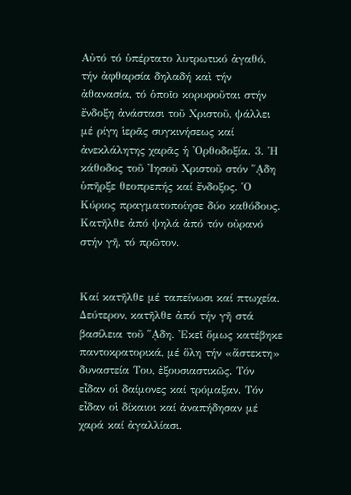Αὐτό τό ὑπέρτατο λυτρωτικό ἀγαθό, τήν ἀφθαρσία δηλαδή καὶ τήν ἀθανασία, τό ὁποῖο κορυφοῦται στήν ἔνδοξη ἀνάστασι τοῦ Χριστοῦ, ψάλλει μέ ρίγη ἱερᾶς συγκινήσεως καί ἀνεκλάλητης χαρᾶς ἡ ᾿Ορθοδοξία. 3. ῾Η κάθοδος τοῦ ᾿Ιησοῦ Χριστοῦ στόν ῞ᾼδη ὑπῆρξε θεοπρεπής καί ἔνδοξος. ῾Ο Κύριος πραγματοποίησε δύο καθόδους. Κατῆλθε ἀπό ψηλά ἀπό τόν οὐρανό στήν γῆ, τό πρῶτον.


Καί κατῆλθε μέ ταπείνωσι καί πτωχεία. Δεύτερον, κατῆλθε ἀπό τήν γῆ στά βασίλεια τοῦ ῞ᾼδη. ᾿Εκεῖ ὅμως κατέβηκε παντοκρατορικά, μέ ὅλη τήν «ἄστεκτη» δυναστεία Του, ἐξουσιαστικῶς. Τόν εἶδαν οἱ δαίμονες καί τρόμαξαν. Τόν εἶδαν οἱ δίκαιοι καί ἀναπήδησαν μέ χαρά καί ἀγαλλίασι.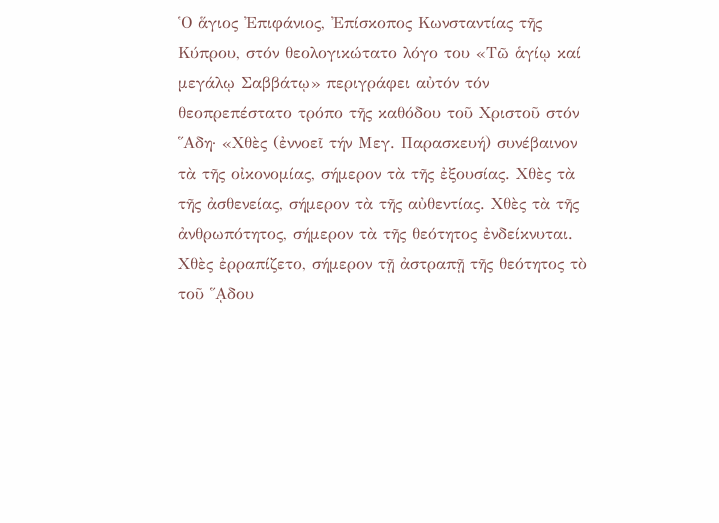῾Ο ἅγιος ᾿Επιφάνιος, ᾿Επίσκοπος Κωνσταντίας τῆς Κύπρου, στόν θεολογικώτατο λόγο του «Τῶ ἁγίῳ καί μεγάλῳ Σαββάτῳ» περιγράφει αὐτόν τόν θεοπρεπέστατο τρόπο τῆς καθόδου τοῦ Χριστοῦ στόν ῞Αδη· «Χθὲς (ἐννοεῖ τήν Μεγ. Παρασκευή) συνέβαινον τὰ τῆς οἰκονομίας, σήμερον τὰ τῆς ἐξουσίας. Χθὲς τὰ τῆς ἀσθενείας, σήμερον τὰ τῆς αὐθεντίας. Χθὲς τὰ τῆς ἀνθρωπότητος, σήμερον τὰ τῆς θεότητος ἐνδείκνυται. Χθὲς ἐρραπίζετο, σήμερον τῇ ἀστραπῇ τῆς θεότητος τὸ τοῦ ῞ᾼδου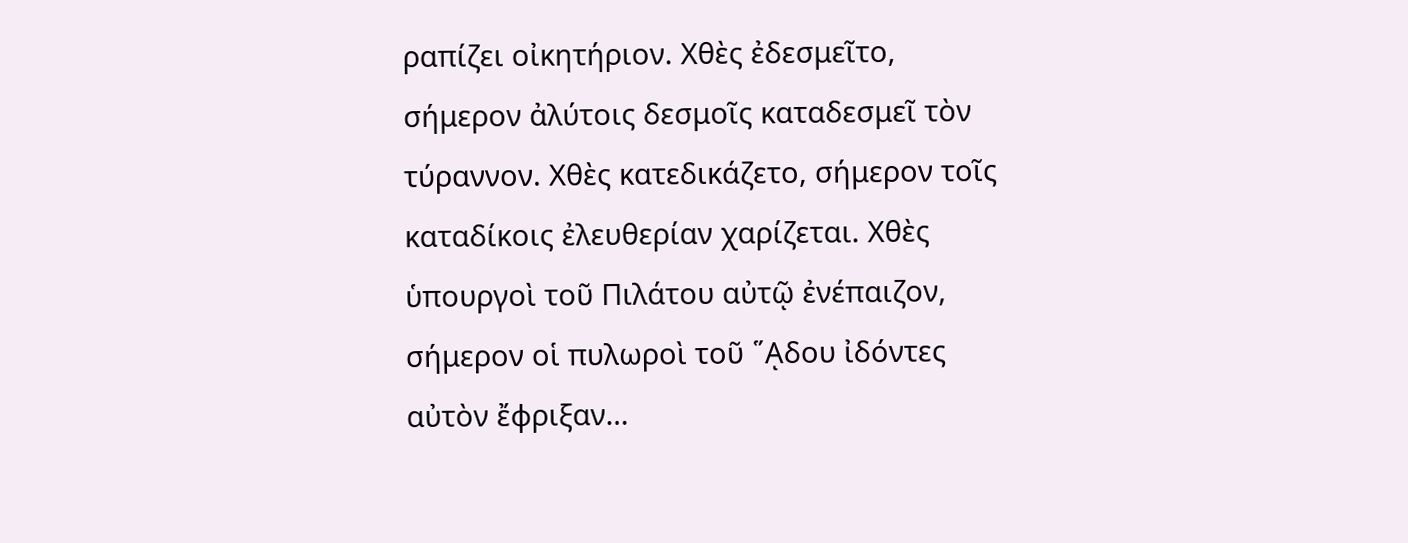ραπίζει οἰκητήριον. Χθὲς ἐδεσμεῖτο, σήμερον ἀλύτοις δεσμοῖς καταδεσμεῖ τὸν τύραννον. Χθὲς κατεδικάζετο, σήμερον τοῖς καταδίκοις ἐλευθερίαν χαρίζεται. Χθὲς ὑπουργοὶ τοῦ Πιλάτου αὐτῷ ἐνέπαιζον, σήμερον οἱ πυλωροὶ τοῦ ῞ᾼδου ἰδόντες αὐτὸν ἔφριξαν…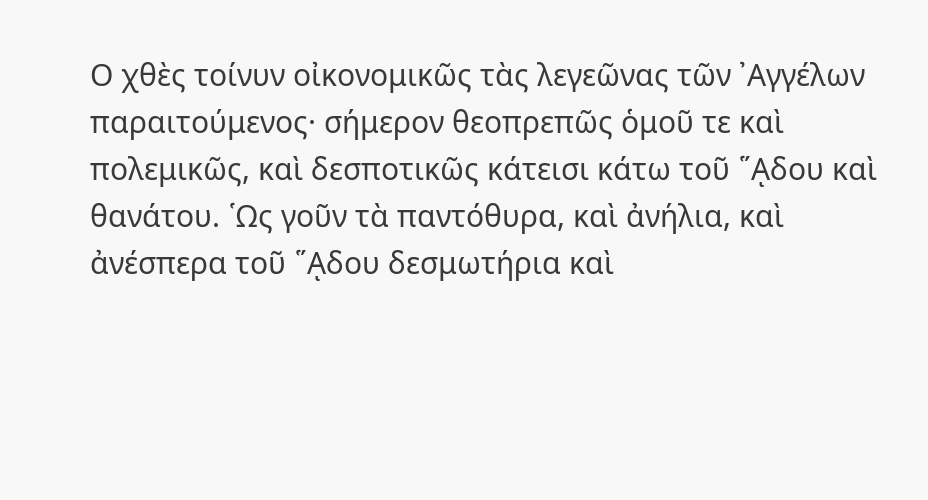Ο χθὲς τοίνυν οἰκονομικῶς τὰς λεγεῶνας τῶν ᾿Αγγέλων παραιτούμενος· σήμερον θεοπρεπῶς ὁμοῦ τε καὶ πολεμικῶς, καὶ δεσποτικῶς κάτεισι κάτω τοῦ ῞ᾼδου καὶ θανάτου. ῾Ως γοῦν τὰ παντόθυρα, καὶ ἀνήλια, καὶ ἀνέσπερα τοῦ ῞ᾼδου δεσμωτήρια καὶ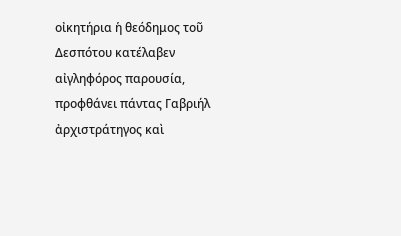οἰκητήρια ἡ θεόδημος τοῦ Δεσπότου κατέλαβεν αἰγληφόρος παρουσία, προφθάνει πάντας Γαβριήλ ἀρχιστράτηγος καὶ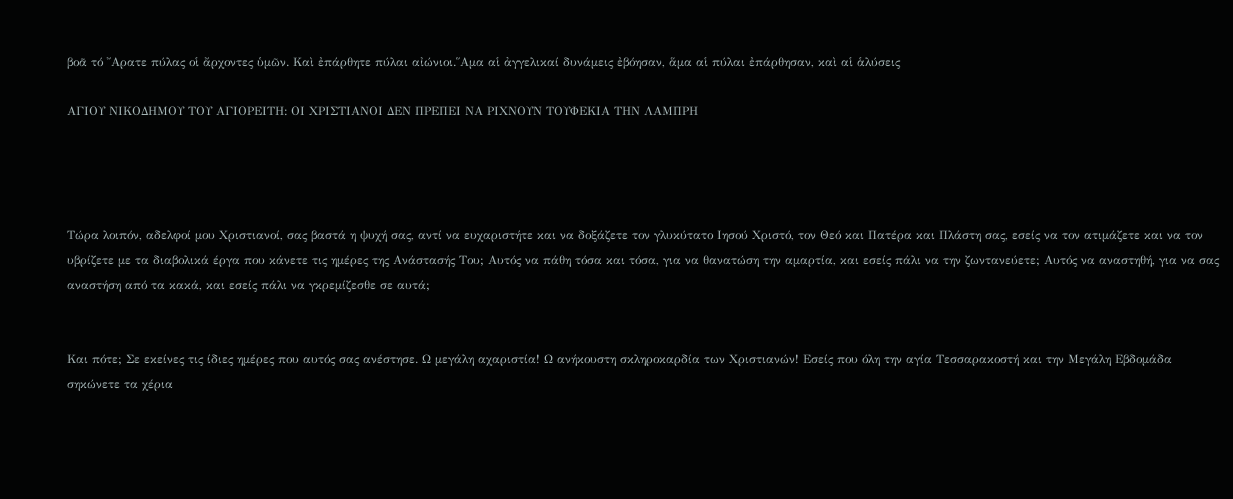βοᾶ τό ῎Αρατε πύλας οἱ ἄρχοντες ὑμῶν. Καὶ ἐπάρθητε πύλαι αἰώνιοι.῞Αμα αἱ ἀγγελικαί δυνάμεις ἐβόησαν, ἅμα αἱ πύλαι ἐπάρθησαν, καὶ αἱ ἁλύσεις

ΑΓΙΟΥ ΝΙΚΟΔΗΜΟΥ ΤΟΥ ΑΓΙΟΡΕΙΤΗ: ΟΙ ΧΡΙΣΤΙΑΝΟΙ ΔΕΝ ΠΡΕΠΕΙ ΝΑ ΡΙΧΝΟΥΝ ΤΟΥΦΕΚΙΑ ΤΗΝ ΛΑΜΠΡΗ




Τώρα λοιπόν, αδελφοί μου Χριστιανοί, σας βαστά η ψυχή σας, αντί να ευχαριστήτε και να δοξάζετε τον γλυκύτατο Ιησού Χριστό, τον Θεό και Πατέρα και Πλάστη σας, εσείς να τον ατιμάζετε και να τον υβρίζετε με τα διαβολικά έργα που κάνετε τις ημέρες της Ανάστασής Του; Αυτός να πάθη τόσα και τόσα, για να θανατώση την αμαρτία, και εσείς πάλι να την ζωντανεύετε; Αυτός να αναστηθή, για να σας αναστήση από τα κακά, και εσείς πάλι να γκρεμίζεσθε σε αυτά;


Και πότε; Σε εκείνες τις ίδιες ημέρες που αυτός σας ανέστησε. Ω μεγάλη αχαριστία! Ω ανήκουστη σκληροκαρδία των Χριστιανών! Εσείς που όλη την αγία Τεσσαρακοστή και την Μεγάλη Εβδομάδα σηκώνετε τα χέρια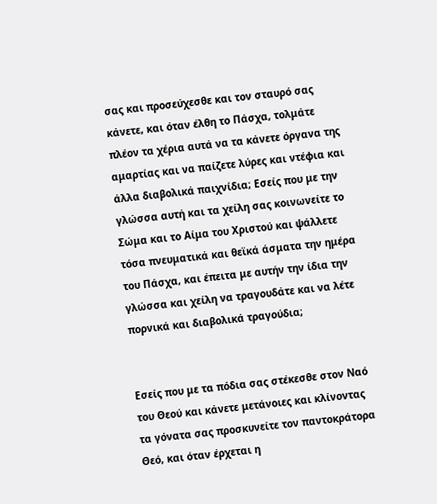σας και προσεύχεσθε και τον σταυρό σας κάνετε, και όταν έλθη το Πάσχα, τολμάτε πλέον τα χέρια αυτά να τα κάνετε όργανα της αμαρτίας και να παίζετε λύρες και ντέφια και άλλα διαβολικά παιχνίδια; Εσείς που με την γλώσσα αυτή και τα χείλη σας κοινωνείτε το Σώμα και το Αίμα του Χριστού και ψάλλετε τόσα πνευματικά και θεϊκά άσματα την ημέρα του Πάσχα, και έπειτα με αυτήν την ίδια την γλώσσα και χείλη να τραγουδάτε και να λέτε πορνικά και διαβολικά τραγούδια;


Εσείς που με τα πόδια σας στέκεσθε στον Ναό του Θεού και κάνετε μετάνοιες και κλίνοντας τα γόνατα σας προσκυνείτε τον παντοκράτορα Θεό, και όταν έρχεται η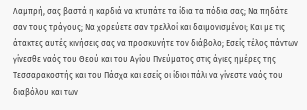Λαμπρή, σας βαστά η καρδιά να κτυπάτε τα ίδια τα πόδια σας; Να πηδάτε σαν τους τράγους; Να χορεύετε σαν τρελλοί και δαιμονισμένοι; Και με τις άτακτες αυτές κινήσεις σας να προσκυνήτε τον διάβολο; Εσείς τέλος πάντων γίνεσθε ναός του Θεού και του Αγίου Πνεύματος στις άγιες ημέρες της Τεσσαρακοστής και του Πάσχα και εσείς οι ίδιοι πάλι να γίνεστε ναός του διαβόλου και των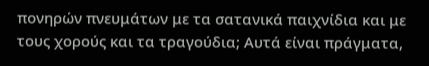πονηρών πνευμάτων με τα σατανικά παιχνίδια και με τους χορούς και τα τραγούδια; Αυτά είναι πράγματα,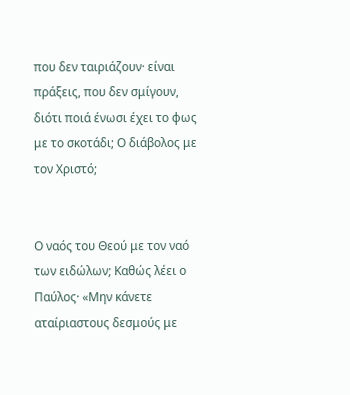που δεν ταιριάζουν· είναι πράξεις, που δεν σμίγουν, διότι ποιά ένωσι έχει το φως με το σκοτάδι; Ο διάβολος με τον Χριστό;


Ο ναός του Θεού με τον ναό των ειδώλων; Καθώς λέει ο Παύλος· «Μην κάνετε αταίριαστους δεσμούς με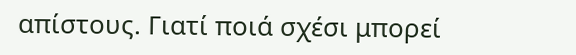απίστους. Γιατί ποιά σχέσι μπορεί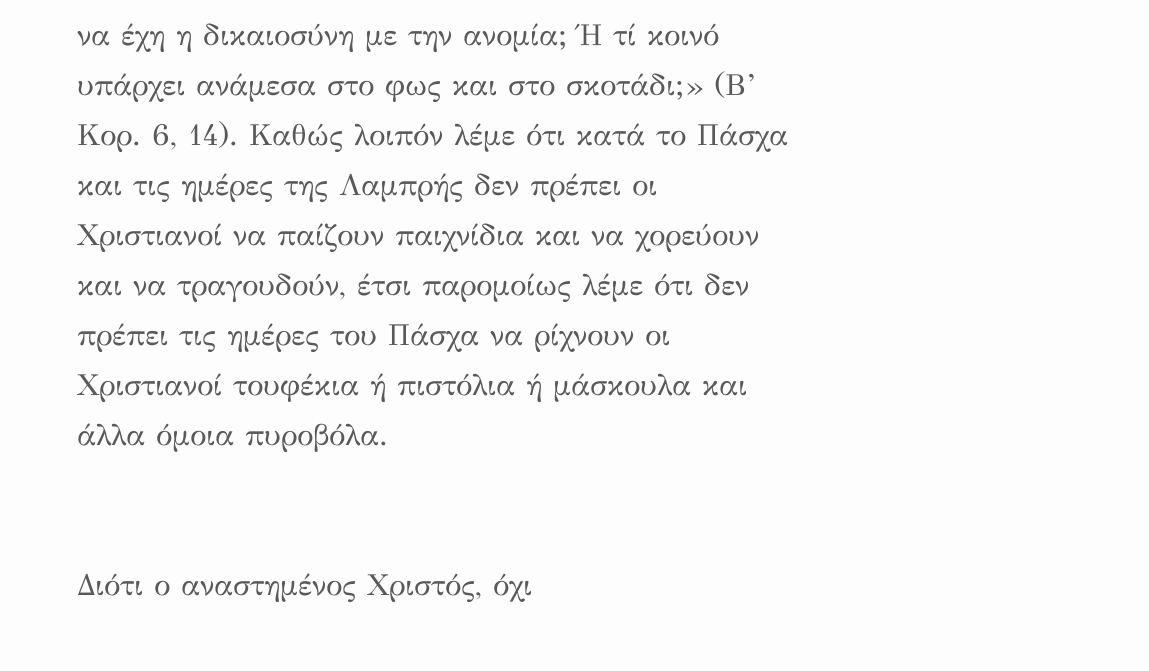να έχη η δικαιοσύνη με την ανομία; Ή τί κοινό υπάρχει ανάμεσα στο φως και στο σκοτάδι;» (Β’ Κορ. 6, 14). Καθώς λοιπόν λέμε ότι κατά το Πάσχα και τις ημέρες της Λαμπρής δεν πρέπει οι Χριστιανοί να παίζουν παιχνίδια και να χορεύουν και να τραγουδούν, έτσι παρομοίως λέμε ότι δεν πρέπει τις ημέρες του Πάσχα να ρίχνουν οι Χριστιανοί τουφέκια ή πιστόλια ή μάσκουλα και άλλα όμοια πυροβόλα.


Διότι ο αναστημένος Χριστός, όχι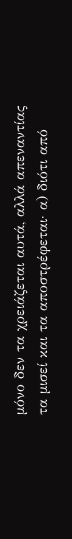μόνο δεν τα χρειάζεται αυτά, αλλά απεναντίας τα μισεί και τα αποστρέφεται· α) διότι από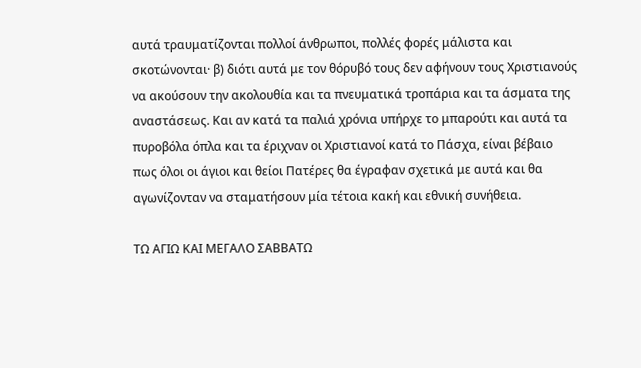αυτά τραυματίζονται πολλοί άνθρωποι, πολλές φορές μάλιστα και σκοτώνονται· β) διότι αυτά με τον θόρυβό τους δεν αφήνουν τους Χριστιανούς να ακούσουν την ακολουθία και τα πνευματικά τροπάρια και τα άσματα της αναστάσεως. Και αν κατά τα παλιά χρόνια υπήρχε το μπαρούτι και αυτά τα πυροβόλα όπλα και τα έριχναν οι Χριστιανοί κατά το Πάσχα, είναι βέβαιο πως όλοι οι άγιοι και θείοι Πατέρες θα έγραφαν σχετικά με αυτά και θα αγωνίζονταν να σταματήσουν μία τέτοια κακή και εθνική συνήθεια.

ΤΩ ΑΓΙΩ ΚΑΙ ΜΕΓΑΛΟ ΣΑΒΒΑΤΩ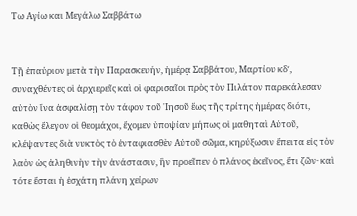Τω Αγίω και Μεγάλω Σαββάτω


Τῇ ἐπαύριον μετὰ τὴν Παρασκευήν, ἡμέρᾳ Σαββάτου, Μαρτίου κδʹ, συναχθέντες οἱ ἀρχιερεῖς καὶ οἱ φαρισαῖοι πρὸς τὸν Πιλάτον παρεκάλεσαν αὐτὸν ἵνα ἀσφαλίσῃ τὸν τάφον τοῦ ᾿Ιησοῦ ἕως τῆς τρίτης ἡμέρας διότι, καθὼς ἔλεγον οἱ θεομάχοι, ἔχομεν ὑποψίαν μήπως οἱ μαθηταὶ Αὐτοῦ, κλέψαντες διὰ νυκτὸς τὸ ἐνταφιασθὲν Αὐτοῦ σῶμα, κηρύξωσιν ἔπειτα εἰς τὸν λαὸν ὡς ἀληθινὴν τὴν ἀνάστασιν, ἣν προεῖπεν ὁ πλάνος ἐκεῖνος, ἔτι ζῶν· καὶ τότε ἔσται ἡ ἐσχάτη πλάνη χείρων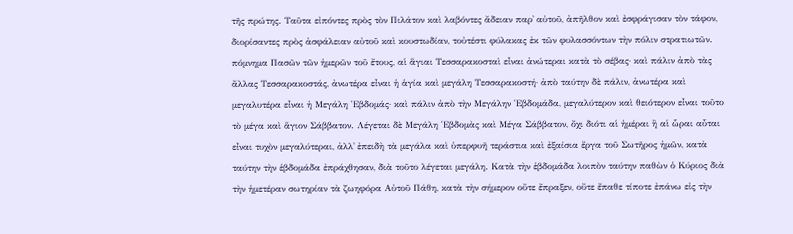τῆς πρώτης. Ταῦτα εἰπόντες πρὸς τὸν Πιλάτον καὶ λαβόντες ἄδειαν παρ᾿ αὐτοῦ, ἀπῆλθον καὶ ἐσφράγισαν τὸν τάφον, διορίσαντες πρὸς ἀσφάλειαν αὐτοῦ καὶ κουστωδίαν, τοὐτέστι φύλακας ἐκ τῶν φυλασσόντων τὴν πόλιν στρατιωτῶν. πόμνημα Πασῶν τῶν ἡμερῶν τοῦ ἔτους, αἱ ἅγιαι Τεσσαρακοσταὶ εἶναι ἀνώτεραι κατὰ τὸ σέβας· καὶ πάλιν ἀπὸ τὰς ἄλλας Τεσσαρακοστάς, ἀνωτέρα εἶναι ἡ ἁγία καὶ μεγάλη Τεσσαρακοστή· ἀπὸ ταύτην δὲ πάλιν, ἀνωτέρα καὶ μεγαλυτέρα εἶναι ἡ Μεγάλη ῾Εβδομάς· καὶ πάλιν ἀπὸ τὴν Μεγάλην ῾Εβδομάδα, μεγαλύτερον καὶ θειότερον εἶναι τοῦτο τὸ μέγα καὶ ἅγιον Σάββατον. Λέγεται δὲ Μεγάλη ῾Εβδομὰς καὶ Μέγα Σάββατον, ὄχι διότι αἱ ἡμέραι ἢ αἱ ὧραι αὗται εἶναι τυχὸν μεγαλύτεραι, ἀλλ᾿ ἐπειδὴ τὰ μεγάλα καὶ ὑπερφυῆ τεράστια καὶ ἐξαίσια ἔργα τοῦ Σωτῆρος ἡμῶν, κατὰ ταύτην τὴν ἑβδομάδα ἐπράχθησαν, διὰ τοῦτο λέγεται μεγάλη. Κατὰ τὴν ἑβδομάδα λοιπὸν ταύτην παθὼν ὁ Κύριος διὰ τὴν ἡμετέραν σωτηρίαν τὰ ζωηφόρα Αὐτοῦ Πάθη, κατὰ τὴν σήμερον οὔτε ἔπραξεν, οὔτε ἔπαθε τίποτε ἐπάνω εἰς τὴν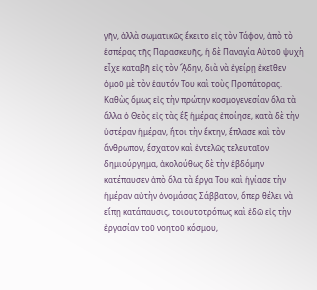γῆν, ἀλλὰ σωματικῶς ἔκειτο εἰς τὸν Τάφον, ἀπὸ τὸ ἑσπέρας τῆς Παρασκευῆς, ἡ δὲ Παναγία Αὐτοῦ ψυχὴ εἶχε καταβῆ εἰς τὸν ᾍδην, διὰ νὰ ἐγείρῃ ἐκεῖθεν ὁμοῦ μὲ τὸν ἑαυτόν Του καὶ τοὺς Προπάτορας. Καθὼς ὅμως εἰς τὴν πρώτην κοσμογενεσίαν ὅλα τὰ ἄλλα ὁ Θεὸς εἰς τὰς ἓξ ἡμέρας ἐποίησε, κατὰ δὲ τὴν ὑστέραν ἡμέραν, ἤτοι τὴν ἕκτην, ἔπλασε καὶ τὸν ἄνθρωπον, ἔσχατον καὶ ἐντελῶς τελευταῖον δημιούργημα, ἀκολούθως δὲ τὴν ἑβδόμην κατέπαυσεν ἀπὸ ὅλα τὰ ἔργα Του καὶ ἡγίασε τὴν ἡμέραν αὐτὴν ὀνομάσας Σάββατον, ὅπερ θέλει νὰ εἴπῃ κατάπαυσις, τοιουτοτρόπως καὶ ἐδῶ εἰς τὴν ἐργασίαν τοῦ νοητοῦ κόσμου,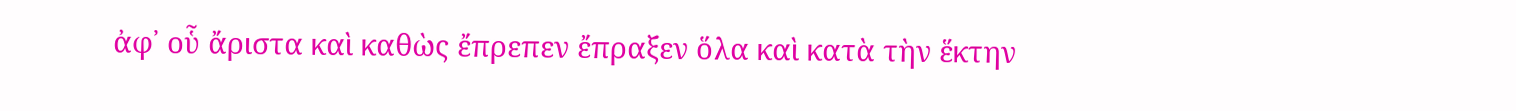ἀφ᾿ οὗ ἄριστα καὶ καθὼς ἔπρεπεν ἔπραξεν ὅλα καὶ κατὰ τὴν ἕκτην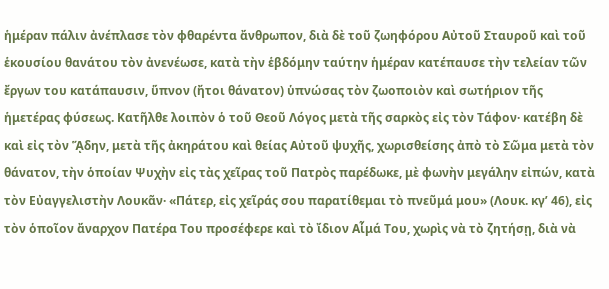ἡμέραν πάλιν ἀνέπλασε τὸν φθαρέντα ἄνθρωπον, διὰ δὲ τοῦ ζωηφόρου Αὐτοῦ Σταυροῦ καὶ τοῦ ἑκουσίου θανάτου τὸν ἀνενέωσε, κατὰ τὴν ἑβδόμην ταύτην ἡμέραν κατέπαυσε τὴν τελείαν τῶν ἔργων του κατάπαυσιν, ὕπνον (ἤτοι θάνατον) ὑπνώσας τὸν ζωοποιὸν καὶ σωτήριον τῆς ἡμετέρας φύσεως. Κατῆλθε λοιπὸν ὁ τοῦ Θεοῦ Λόγος μετὰ τῆς σαρκὸς εἰς τὸν Τάφον· κατέβη δὲ καὶ εἰς τὸν ᾍδην, μετὰ τῆς ἀκηράτου καὶ θείας Αὐτοῦ ψυχῆς, χωρισθείσης ἀπὸ τὸ Σῶμα μετὰ τὸν θάνατον, τὴν ὁποίαν Ψυχὴν εἰς τὰς χεῖρας τοῦ Πατρὸς παρέδωκε, μὲ φωνὴν μεγάλην εἰπών, κατὰ τὸν Εὐαγγελιστὴν Λουκᾶν· «Πάτερ, εἰς χεῖράς σου παρατίθεμαι τὸ πνεῦμά μου» (Λουκ. κγʹ 46), εἰς τὸν ὁποῖον ἄναρχον Πατέρα Του προσέφερε καὶ τὸ ἴδιον Αἷμά Του, χωρὶς νὰ τὸ ζητήσῃ, διὰ νὰ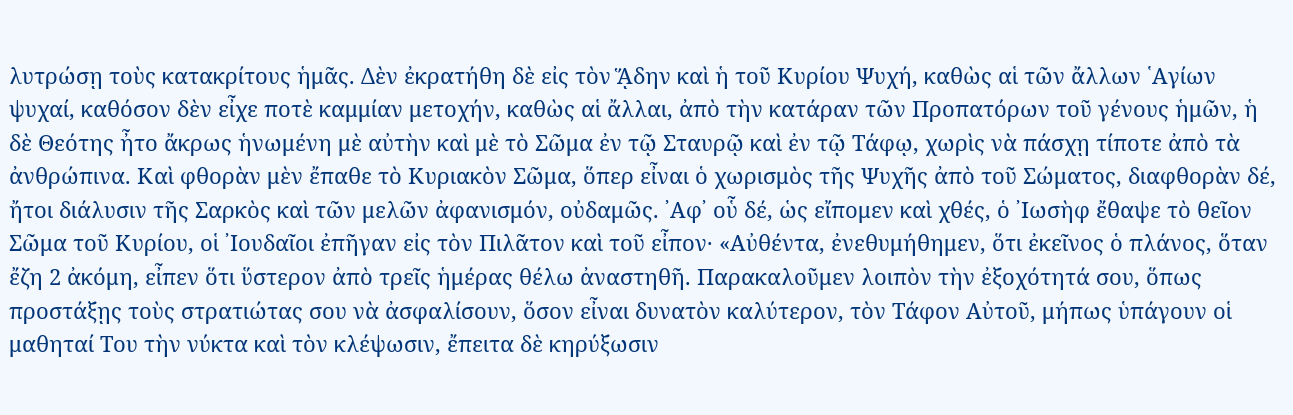λυτρώσῃ τοὺς κατακρίτους ἡμᾶς. Δὲν ἐκρατήθη δὲ εἰς τὸν ᾍδην καὶ ἡ τοῦ Κυρίου Ψυχή, καθὼς αἱ τῶν ἄλλων ῾Αγίων ψυχαί, καθόσον δὲν εἶχε ποτὲ καμμίαν μετοχήν, καθὼς αἱ ἄλλαι, ἀπὸ τὴν κατάραν τῶν Προπατόρων τοῦ γένους ἡμῶν, ἡ δὲ Θεότης ἦτο ἄκρως ἡνωμένη μὲ αὐτὴν καὶ μὲ τὸ Σῶμα ἐν τῷ Σταυρῷ καὶ ἐν τῷ Τάφῳ, χωρὶς νὰ πάσχῃ τίποτε ἀπὸ τὰ ἀνθρώπινα. Καὶ φθορὰν μὲν ἔπαθε τὸ Κυριακὸν Σῶμα, ὅπερ εἶναι ὁ χωρισμὸς τῆς Ψυχῆς ἀπὸ τοῦ Σώματος, διαφθορὰν δέ, ἤτοι διάλυσιν τῆς Σαρκὸς καὶ τῶν μελῶν ἀφανισμόν, οὐδαμῶς. ᾿Αφ᾿ οὗ δέ, ὡς εἴπομεν καὶ χθές, ὁ ᾿Ιωσὴφ ἔθαψε τὸ θεῖον Σῶμα τοῦ Κυρίου, οἱ ᾿Ιουδαῖοι ἐπῆγαν εἰς τὸν Πιλᾶτον καὶ τοῦ εἶπον· «Αὐθέντα, ἐνεθυμήθημεν, ὅτι ἐκεῖνος ὁ πλάνος, ὅταν ἔζη 2 ἀκόμη, εἶπεν ὅτι ὕστερον ἀπὸ τρεῖς ἡμέρας θέλω ἀναστηθῆ. Παρακαλοῦμεν λοιπὸν τὴν ἐξοχότητά σου, ὅπως προστάξῃς τοὺς στρατιώτας σου νὰ ἀσφαλίσουν, ὅσον εἶναι δυνατὸν καλύτερον, τὸν Τάφον Αὐτοῦ, μήπως ὑπάγουν οἱ μαθηταί Του τὴν νύκτα καὶ τὸν κλέψωσιν, ἔπειτα δὲ κηρύξωσιν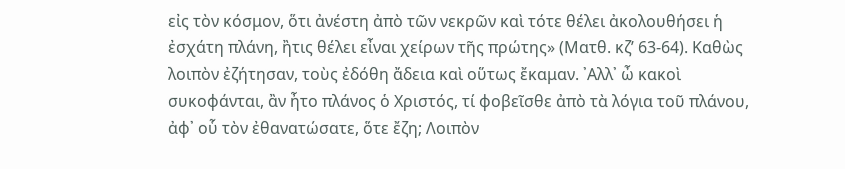εἰς τὸν κόσμον, ὅτι ἀνέστη ἀπὸ τῶν νεκρῶν καὶ τότε θέλει ἀκολουθήσει ἡ ἐσχάτη πλάνη, ἢτις θέλει εἶναι χείρων τῆς πρώτης» (Ματθ. κζʹ 63-64). Καθὼς λοιπὸν ἐζήτησαν, τοὺς ἐδόθη ἄδεια καὶ οὕτως ἔκαμαν. ᾿Αλλ᾿ ὦ κακοὶ συκοφάνται, ἂν ἦτο πλάνος ὁ Χριστός, τί φοβεῖσθε ἀπὸ τὰ λόγια τοῦ πλάνου, ἀφ᾿ οὗ τὸν ἐθανατώσατε, ὅτε ἔζη; Λοιπὸν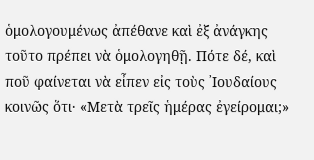ὁμολογουμένως ἀπέθανε καὶ ἐξ ἀνάγκης τοῦτο πρέπει νὰ ὁμολογηθῇ. Πότε δέ, καὶ ποῦ φαίνεται νὰ εἶπεν εἰς τοὺς ᾿Ιουδαίους κοινῶς ὅτι· «Μετὰ τρεῖς ἡμέρας ἐγείρομαι;»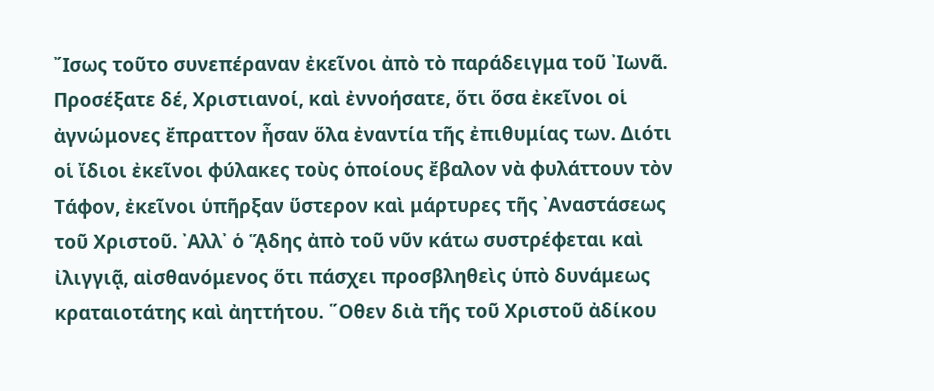῎Ισως τοῦτο συνεπέραναν ἐκεῖνοι ἀπὸ τὸ παράδειγμα τοῦ ᾿Ιωνᾶ. Προσέξατε δέ, Χριστιανοί, καὶ ἐννοήσατε, ὅτι ὅσα ἐκεῖνοι οἱ ἀγνώμονες ἔπραττον ἦσαν ὅλα ἐναντία τῆς ἐπιθυμίας των. Διότι οἱ ἴδιοι ἐκεῖνοι φύλακες τοὺς ὁποίους ἔβαλον νὰ φυλάττουν τὸν Τάφον, ἐκεῖνοι ὑπῆρξαν ὕστερον καὶ μάρτυρες τῆς ᾿Αναστάσεως τοῦ Χριστοῦ. ᾿Αλλ᾿ ὁ ᾍδης ἀπὸ τοῦ νῦν κάτω συστρέφεται καὶ ἰλιγγιᾷ, αἰσθανόμενος ὅτι πάσχει προσβληθεὶς ὑπὸ δυνάμεως κραταιοτάτης καὶ ἀηττήτου. ῞Οθεν διὰ τῆς τοῦ Χριστοῦ ἀδίκου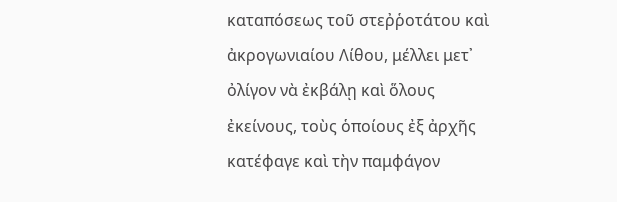καταπόσεως τοῦ στεῤῥοτάτου καὶ ἀκρογωνιαίου Λίθου, μέλλει μετ᾿ ὀλίγον νὰ ἐκβάλῃ καὶ ὅλους ἐκείνους, τοὺς ὁποίους ἐξ ἀρχῆς κατέφαγε καὶ τὴν παμφάγον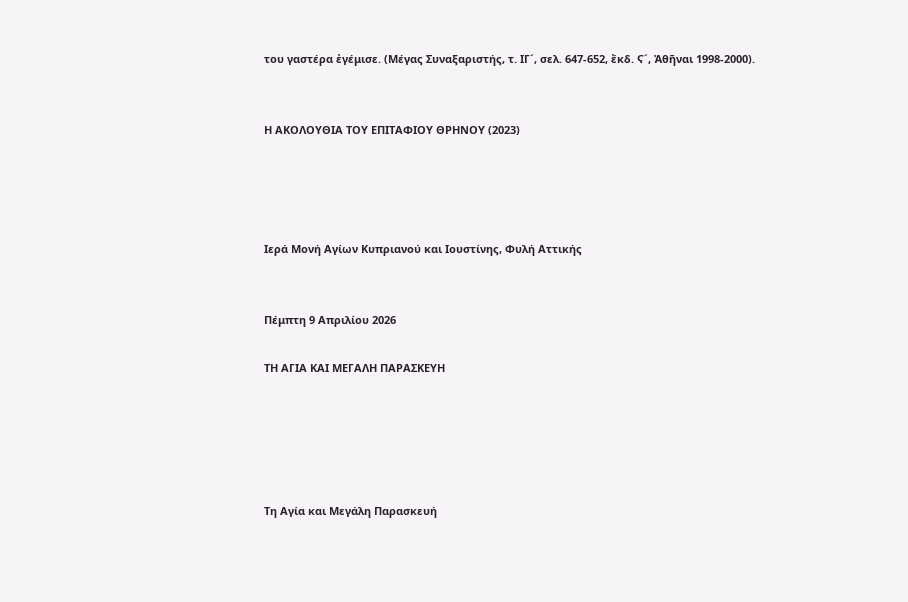του γαστέρα ἐγέμισε. (Μέγας Συναξαριστής, τ. ΙΓ´, σελ. 647-652, ἔκδ. Ϛ´, Ἀθῆναι 1998-2000).


Η ΑΚΟΛΟΥΘΙΑ ΤΟΥ ΕΠΙΤΑΦΙΟΥ ΘΡΗΝΟΥ (2023)




Ιερά Μονή Αγίων Κυπριανού και Ιουστίνης, Φυλή Αττικής


Πέμπτη 9 Απριλίου 2026

ΤΗ ΑΓΙΑ ΚΑΙ ΜΕΓΑΛΗ ΠΑΡΑΣΚΕΥΗ





Τη Αγία και Μεγάλη Παρασκευή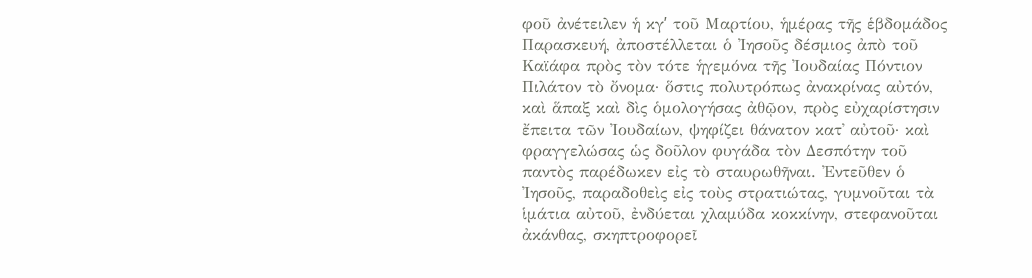φοῦ ἀνέτειλεν ἡ κγʹ τοῦ Μαρτίου, ἡμέρας τῆς ἑβδομάδος Παρασκευή, ἀποστέλλεται ὁ ᾿Ιησοῦς δέσμιος ἀπὸ τοῦ Καϊάφα πρὸς τὸν τότε ἡγεμόνα τῆς ᾿Ιουδαίας Πόντιον Πιλάτον τὸ ὄνομα· ὅστις πολυτρόπως ἀνακρίνας αὐτόν, καὶ ἅπαξ καὶ δὶς ὁμολογήσας ἀθῷον, πρὸς εὐχαρίστησιν ἔπειτα τῶν ᾿Ιουδαίων, ψηφίζει θάνατον κατ᾿ αὐτοῦ· καὶ φραγγελώσας ὡς δοῦλον φυγάδα τὸν Δεσπότην τοῦ παντὸς παρέδωκεν εἰς τὸ σταυρωθῆναι. ᾿Εντεῦθεν ὁ ᾿Ιησοῦς, παραδοθεὶς εἰς τοὺς στρατιώτας, γυμνοῦται τὰ ἱμάτια αὐτοῦ, ἐνδύεται χλαμύδα κοκκίνην, στεφανοῦται ἀκάνθας, σκηπτροφορεῖ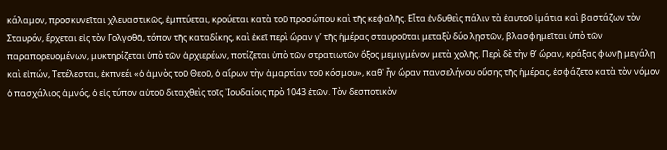κάλαμον, προσκυνεῖται χλευαστικῶς, ἐμπτύεται, κρούεται κατὰ τοῦ προσώπου καὶ τῆς κεφαλῆς. Εἶτα ἐνδυθεὶς πάλιν τὰ ἑαυτοῦ ἱμάτια καὶ βαστάζων τὸν Σταυρόν, ἔρχεται εἰς τὸν Γολγοθᾶ, τόπον τῆς καταδίκης, καὶ ἐκεῖ περὶ ὥραν γʹ τῆς ἡμέρας σταυροῦται μεταξὺ δύο λῃστῶν, βλασφημεῖται ὑπὸ τῶν παραπορευομένων, μυκτηρίζεται ὑπὸ τῶν ἀρχιερέων, ποτίζεται ὑπὸ τῶν στρατιωτῶν ὄξος μεμιγμένον μετὰ χολῆς. Περὶ δὲ τὴν θʹ ὥραν, κράξας φωνῇ μεγάλῃ καὶ εἰπών, Τετέλεσται, ἐκπνεέι «ὁ ἀμνὸς τοῦ Θεοῦ, ὁ αἵρων τὴν ἁμαρτίαν τοῦ κόσμου», καθ᾿ ἧν ὥραν πανσελήνου οὔσης τῆς ἡμέρας, ἐσφάζετο κατὰ τὸν νόμον ὁ πασχάλιος ἀμνός, ὁ εἰς τύπον αὐτοῦ διταχθεὶς τοῖς ᾿Ιουδαίοις πρὸ 1043 ἐτῶν. Τὸν δεσποτικὸν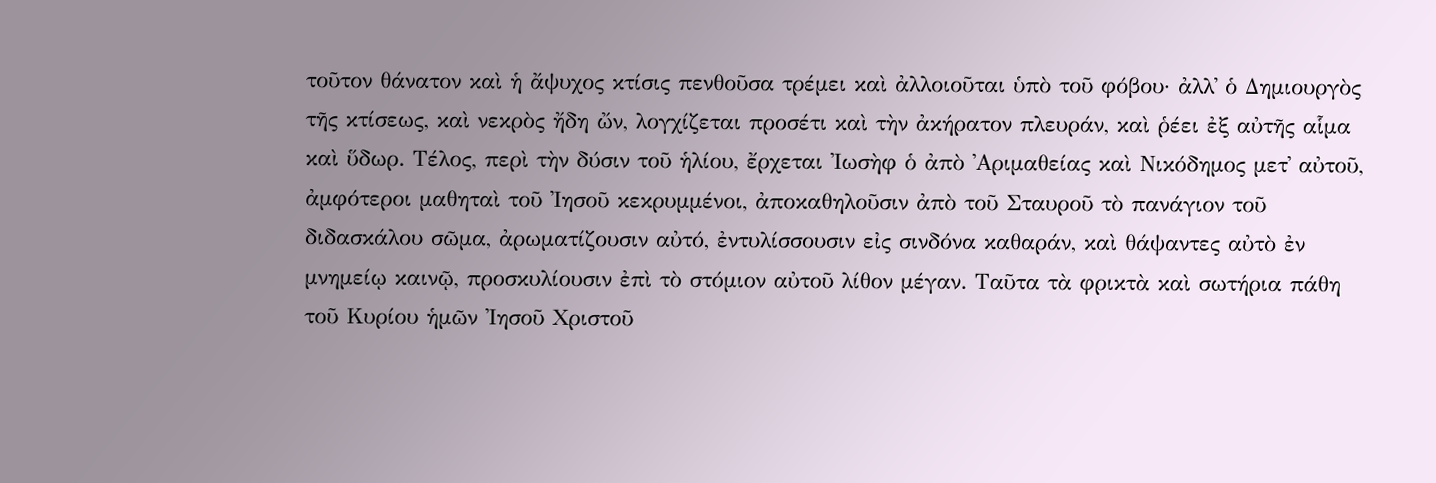τοῦτον θάνατον καὶ ἡ ἄψυχος κτίσις πενθοῦσα τρέμει καὶ ἀλλοιοῦται ὑπὸ τοῦ φόβου· ἀλλ᾿ ὁ Δημιουργὸς τῆς κτίσεως, καὶ νεκρὸς ἤδη ὤν, λογχίζεται προσέτι καὶ τὴν ἀκήρατον πλευράν, καὶ ῥέει ἐξ αὐτῆς αἷμα καὶ ὕδωρ. Τέλος, περὶ τὴν δύσιν τοῦ ἡλίου, ἔρχεται ᾿Ιωσὴφ ὁ ἀπὸ ᾿Αριμαθείας καὶ Νικόδημος μετ᾿ αὐτοῦ, ἀμφότεροι μαθηταὶ τοῦ ᾿Ιησοῦ κεκρυμμένοι, ἀποκαθηλοῦσιν ἀπὸ τοῦ Σταυροῦ τὸ πανάγιον τοῦ διδασκάλου σῶμα, ἀρωματίζουσιν αὐτό, ἐντυλίσσουσιν εἰς σινδόνα καθαράν, καὶ θάψαντες αὐτὸ ἐν μνημείῳ καινῷ, προσκυλίουσιν ἐπὶ τὸ στόμιον αὐτοῦ λίθον μέγαν. Ταῦτα τὰ φρικτὰ καὶ σωτήρια πάθη τοῦ Κυρίου ἡμῶν ᾿Ιησοῦ Χριστοῦ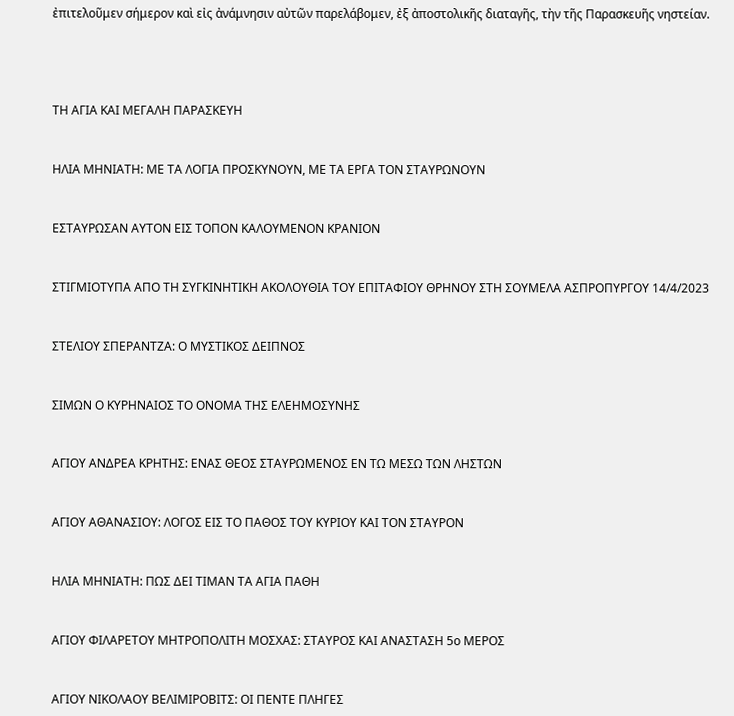ἐπιτελοῦμεν σήμερον καὶ εἰς ἀνάμνησιν αὐτῶν παρελάβομεν, ἐξ ἀποστολικῆς διαταγῆς, τὴν τῆς Παρασκευῆς νηστείαν.




ΤΗ ΑΓΙΑ ΚΑΙ ΜΕΓΑΛΗ ΠΑΡΑΣΚΕΥΗ


ΗΛΙΑ ΜΗΝΙΑΤΗ: ΜΕ ΤΑ ΛΟΓΙΑ ΠΡΟΣΚΥΝΟΥΝ, ΜΕ ΤΑ ΕΡΓΑ ΤΟΝ ΣΤΑΥΡΩΝΟΥΝ


ΕΣΤΑΥΡΩΣΑΝ ΑΥΤΟΝ ΕΙΣ ΤΟΠΟΝ ΚΑΛΟΥΜΕΝΟΝ ΚΡΑΝΙΟΝ


ΣΤΙΓΜΙΟΤΥΠΑ ΑΠΟ ΤΗ ΣΥΓΚΙΝΗΤΙΚΗ ΑΚΟΛΟΥΘΙΑ ΤΟΥ ΕΠΙΤΑΦΙΟΥ ΘΡΗΝΟΥ ΣΤΗ ΣΟΥΜΕΛΑ ΑΣΠΡΟΠΥΡΓΟΥ 14/4/2023


ΣΤΕΛΙΟΥ ΣΠΕΡΑΝΤΖΑ: Ο ΜΥΣΤΙΚΟΣ ΔΕΙΠΝΟΣ


ΣΙΜΩΝ Ο ΚΥΡΗΝΑΙΟΣ ΤΟ ΟΝΟΜΑ ΤΗΣ ΕΛΕΗΜΟΣΥΝΗΣ


ΑΓΙΟΥ ΑΝΔΡΕΑ ΚΡΗΤΗΣ: ΕΝΑΣ ΘΕΟΣ ΣΤΑΥΡΩΜΕΝΟΣ ΕΝ ΤΩ ΜΕΣΩ ΤΩΝ ΛΗΣΤΩΝ


ΑΓΙΟΥ ΑΘΑΝΑΣΙΟΥ: ΛΟΓΟΣ ΕΙΣ ΤΟ ΠΑΘΟΣ ΤΟΥ ΚΥΡΙΟΥ ΚΑΙ ΤΟΝ ΣΤΑΥΡΟΝ


ΗΛΙΑ ΜΗΝΙΑΤΗ: ΠΩΣ ΔΕΙ ΤΙΜΑΝ ΤΑ ΑΓΙΑ ΠΑΘΗ


ΑΓΙΟΥ ΦΙΛΑΡΕΤΟΥ ΜΗΤΡΟΠΟΛΙΤΗ ΜΟΣΧΑΣ: ΣΤΑΥΡΟΣ ΚΑΙ ΑΝΑΣΤΑΣΗ 5ο ΜΕΡΟΣ


ΑΓΙΟΥ ΝΙΚΟΛΑΟΥ ΒΕΛΙΜΙΡΟΒΙΤΣ: ΟΙ ΠΕΝΤΕ ΠΛΗΓΕΣ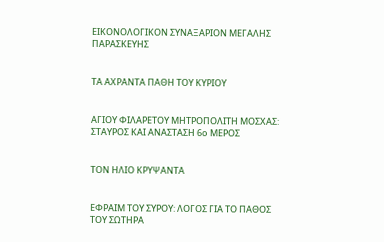ΕΙΚΟΝΟΛΟΓΙΚΟΝ ΣΥΝΑΞΑΡΙΟΝ ΜΕΓΑΛΗΣ ΠΑΡΑΣΚΕΥΗΣ


ΤΑ ΑΧΡΑΝΤΑ ΠΑΘΗ ΤΟΥ ΚΥΡΙΟΥ


ΑΓΙΟΥ ΦΙΛΑΡΕΤΟΥ ΜΗΤΡΟΠΟΛΙΤΗ ΜΟΣΧΑΣ: ΣΤΑΥΡΟΣ ΚΑΙ ΑΝΑΣΤΑΣΗ 6ο ΜΕΡΟΣ


ΤΟΝ ΗΛΙΟ ΚΡΥΨΑΝΤΑ


ΕΦΡΑΙΜ ΤΟΥ ΣΥΡΟΥ: ΛΟΓΟΣ ΓΙΑ ΤΟ ΠΑΘΟΣ ΤΟΥ ΣΩΤΗΡΑ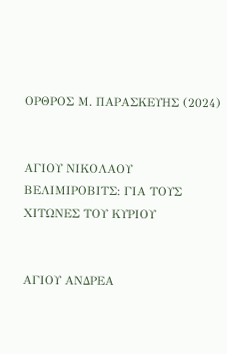ΟΡΘΡΟΣ Μ. ΠΑΡΑΣΚΕΥΗΣ (2024)


ΑΓΙΟΥ ΝΙΚΟΛΑΟΥ ΒΕΛΙΜΙΡΟΒΙΤΣ: ΓΙΑ ΤΟΥΣ ΧΙΤΩΝΕΣ ΤΟΥ ΚΥΡΙΟΥ


ΑΓΙΟΥ ΑΝΔΡΕΑ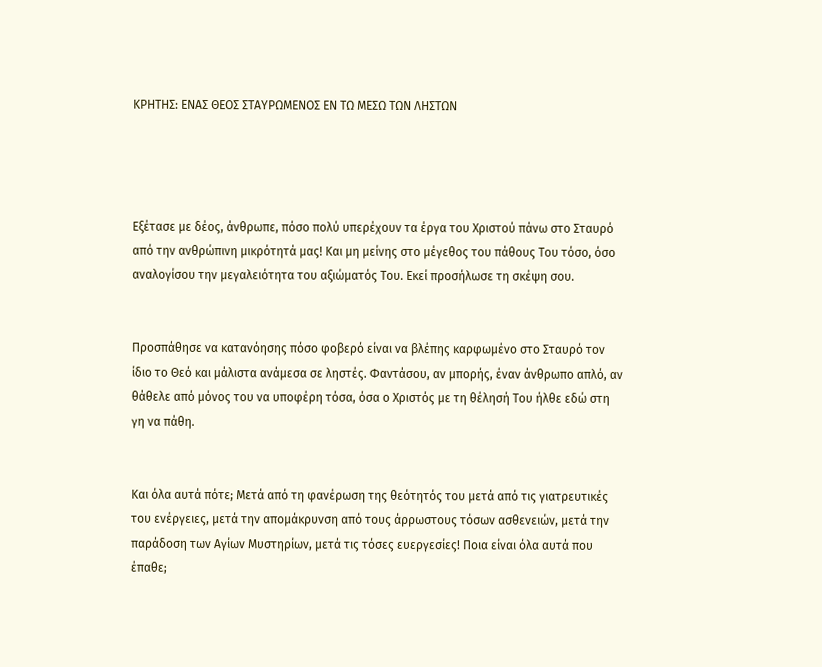ΚΡΗΤΗΣ: ΕΝΑΣ ΘΕΟΣ ΣΤΑΥΡΩΜΕΝΟΣ ΕΝ ΤΩ ΜΕΣΩ ΤΩΝ ΛΗΣΤΩΝ




Εξέτασε με δέος, άνθρωπε, πόσο πολύ υπερέχουν τα έργα του Χριστού πάνω στο Σταυρό από την ανθρώπινη μικρότητά μας! Και μη μείνης στο μέγεθος του πάθους Του τόσο, όσο αναλογίσου την μεγαλειότητα του αξιώματός Του. Εκεί προσήλωσε τη σκέψη σου.


Προσπάθησε να κατανόησης πόσο φοβερό είναι να βλέπης καρφωμένο στο Σταυρό τον ίδιο το Θεό και μάλιστα ανάμεσα σε ληστές. Φαντάσου, αν μπορής, έναν άνθρωπο απλό, αν θάθελε από μόνος του να υποφέρη τόσα, όσα ο Χριστός με τη θέλησή Του ήλθε εδώ στη γη να πάθη.


Και όλα αυτά πότε; Μετά από τη φανέρωση της θεότητός του μετά από τις γιατρευτικές του ενέργειες, μετά την απομάκρυνση από τους άρρωστους τόσων ασθενειών, μετά την παράδοση των Αγίων Μυστηρίων, μετά τις τόσες ευεργεσίες! Ποια είναι όλα αυτά που έπαθε;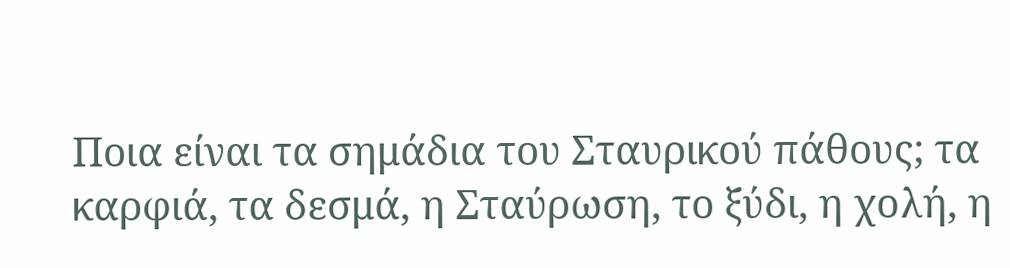Ποια είναι τα σημάδια του Σταυρικού πάθους; τα καρφιά, τα δεσμά, η Σταύρωση, το ξύδι, η χολή, η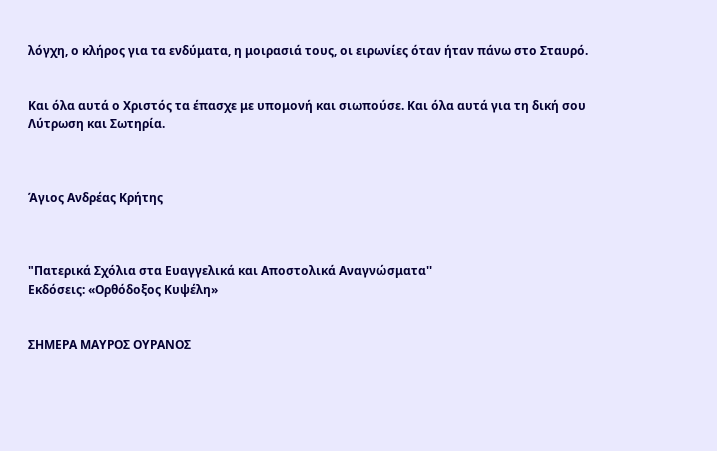λόγχη, ο κλήρος για τα ενδύματα, η μοιρασιά τους, οι ειρωνίες όταν ήταν πάνω στο Σταυρό.


Και όλα αυτά ο Χριστός τα έπασχε με υπομονή και σιωπούσε. Και όλα αυτά για τη δική σου Λύτρωση και Σωτηρία.



Άγιος Ανδρέας Κρήτης



"Πατερικά Σχόλια στα Ευαγγελικά και Αποστολικά Αναγνώσματα''
Εκδόσεις: «Ορθόδοξος Κυψέλη»


ΣΗΜΕΡΑ ΜΑΥΡΟΣ ΟΥΡΑΝΟΣ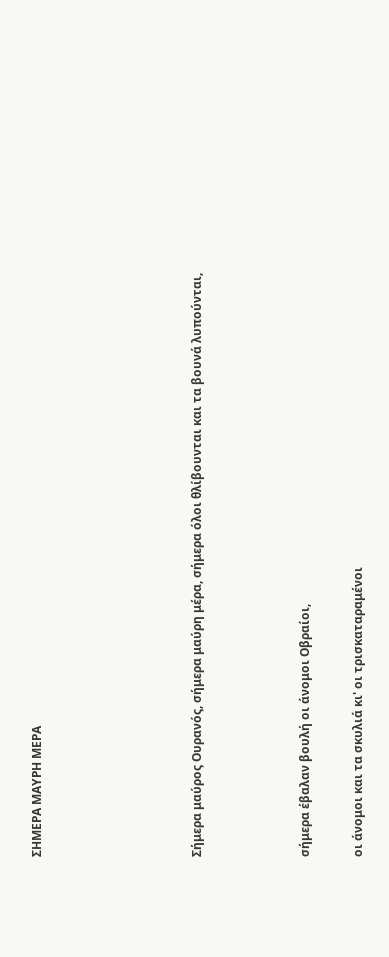ΣΗΜΕΡΑ ΜΑΥΡΗ ΜΕΡΑ





Σήμερα μαύρος Ουρανός, σήμερα μαύρη μέρα, σήμερα όλοι θλίβουνται και τα βουνά λυπούνται,



σήμερα έβαλαν βουλή οι άνομοι Οβραίοι,

οι άνομοι και τα σκυλιά κι' οι τρισκαταραμένοι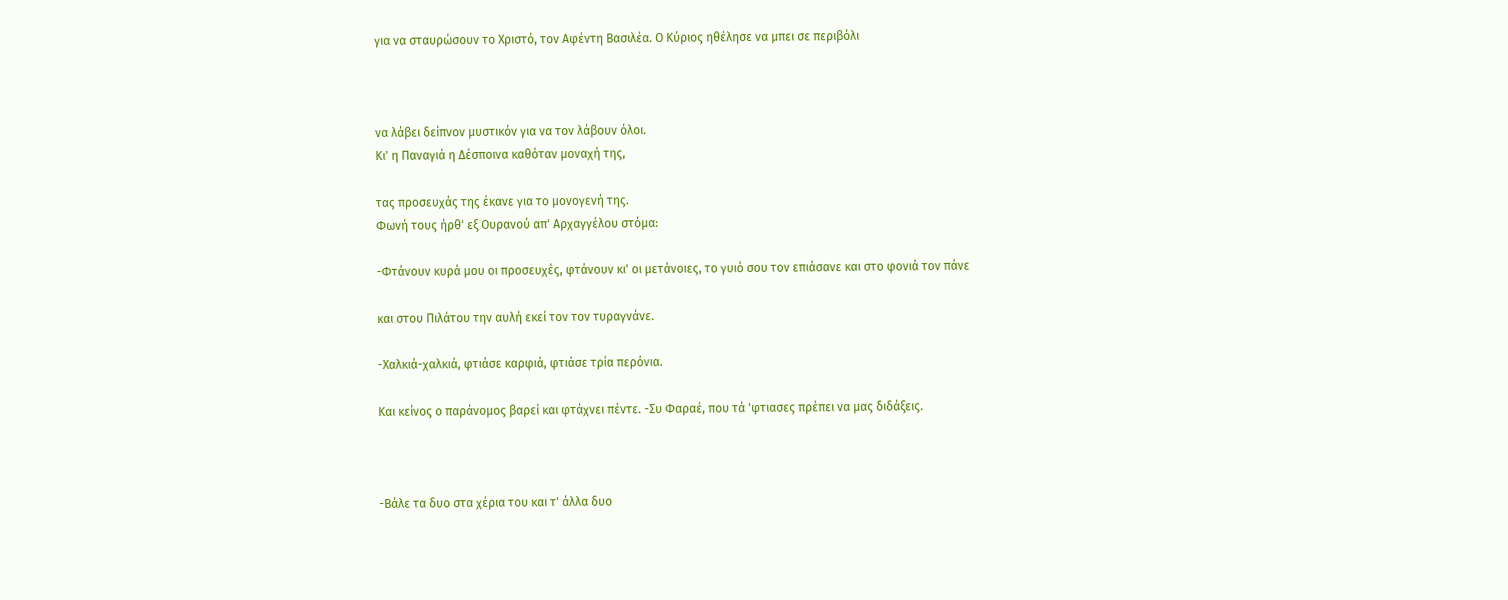για να σταυρώσουν το Χριστό, τον Αφέντη Βασιλέα. Ο Κύριος ηθέλησε να μπει σε περιβόλι



να λάβει δείπνον μυστικόν για να τον λάβουν όλοι.
Κι' η Παναγιά η Δέσποινα καθόταν μοναχή της,

τας προσευχάς της έκανε για το μονογενή της.
Φωνή τους ήρθ' εξ Ουρανού απ' Αρχαγγέλου στόμα:

-Φτάνουν κυρά μου οι προσευχές, φτάνουν κι' οι μετάνοιες, το γυιό σου τον επιάσανε και στο φονιά τον πάνε

και στου Πιλάτου την αυλή εκεί τον τον τυραγνάνε.

-Χαλκιά-χαλκιά, φτιάσε καρφιά, φτιάσε τρία περόνια.

Και κείνος ο παράνομος βαρεί και φτάχνει πέντε. -Συ Φαραέ, που τά 'φτιασες πρέπει να μας διδάξεις.



-Βάλε τα δυο στα χέρια του και τ' άλλα δυο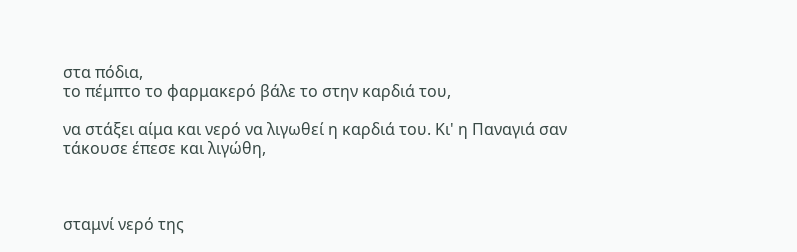στα πόδια,
το πέμπτο το φαρμακερό βάλε το στην καρδιά του,

να στάξει αίμα και νερό να λιγωθεί η καρδιά του. Κι' η Παναγιά σαν τάκουσε έπεσε και λιγώθη,



σταμνί νερό της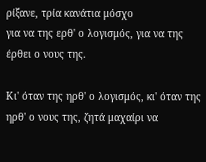ρίξανε, τρία κανάτια μόσχο
για να της ερθ' ο λογισμός, για να της έρθει ο νους της.

Κι' όταν της ηρθ' ο λογισμός, κι' όταν της ηρθ' ο νους της, ζητά μαχαίρι να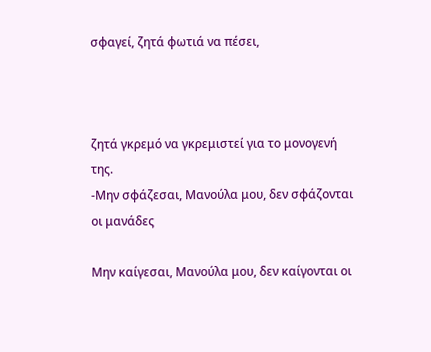σφαγεί, ζητά φωτιά να πέσει,



ζητά γκρεμό να γκρεμιστεί για το μονογενή της.
-Μην σφάζεσαι, Μανούλα μου, δεν σφάζονται οι μανάδες

Μην καίγεσαι, Μανούλα μου, δεν καίγονται οι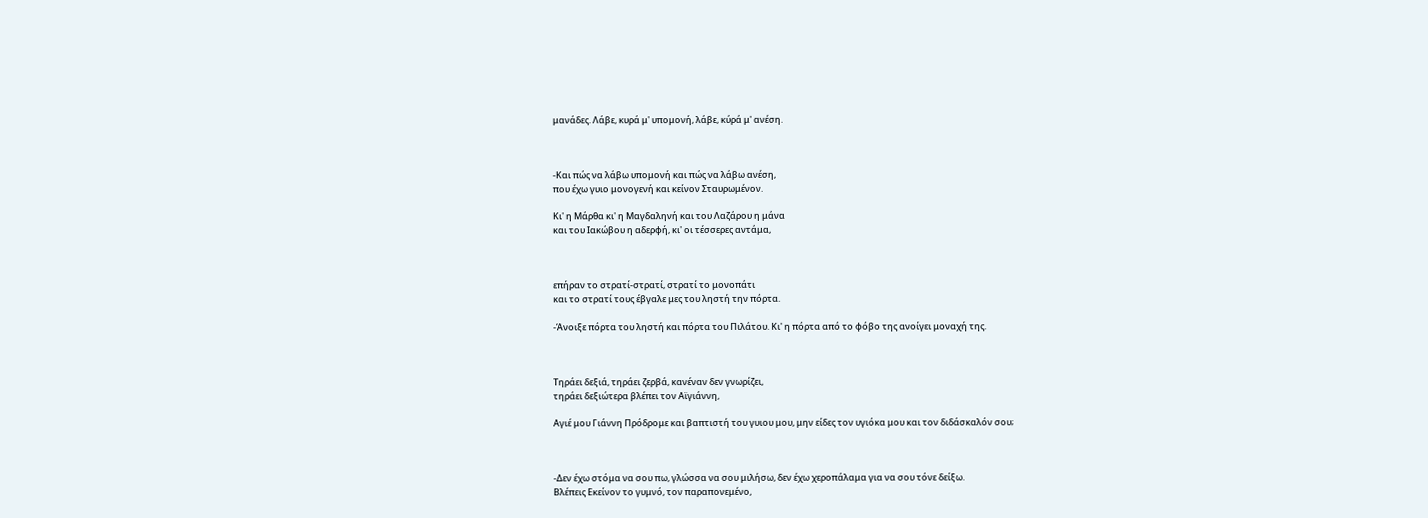μανάδες. Λάβε, κυρά μ' υπομονή, λάβε, κύρά μ' ανέση.



-Και πώς να λάβω υπομονή και πώς να λάβω ανέση,
που έχω γυιο μονογενή και κείνον Σταυρωμένον.

Κι' η Μάρθα κι' η Μαγδαληνή και του Λαζάρου η μάνα
και του Ιακώβου η αδερφή, κι' οι τέσσερες αντάμα,



επήραν το στρατί-στρατί, στρατί το μονοπάτι
και το στρατί τους έβγαλε μες του ληστή την πόρτα.

-Άνοιξε πόρτα του ληστή και πόρτα του Πιλάτου. Κι' η πόρτα από το φόβο της ανοίγει μοναχή της.



Τηράει δεξιά, τηράει ζερβά, κανέναν δεν γνωρίζει,
τηράει δεξιώτερα βλέπει τον Αϊγιάννη,

Αγιέ μου Γιάννη Πρόδρομε και βαπτιστή του γυιου μου, μην είδες τον υγιόκα μου και τον διδάσκαλόν σου;



-Δεν έχω στόμα να σου πω, γλώσσα να σου μιλήσω, δεν έχω χεροπάλαμα για να σου τόνε δείξω.
Βλέπεις Εκείνον το γυμνό, τον παραπονεμένο,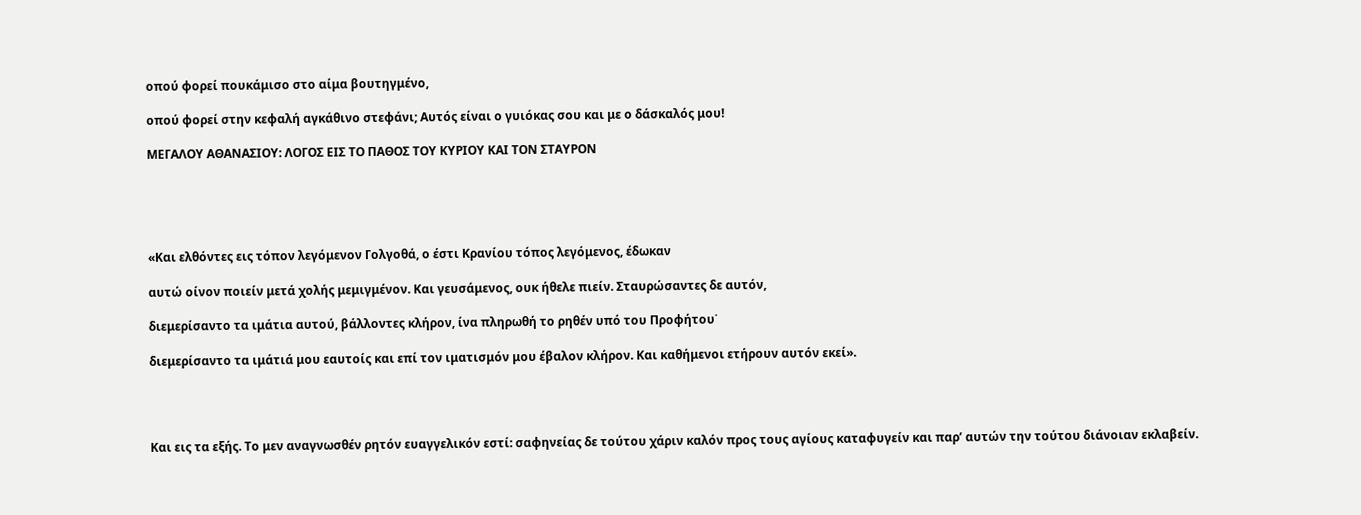οπού φορεί πουκάμισο στο αίμα βουτηγμένο,

οπού φορεί στην κεφαλή αγκάθινο στεφάνι; Αυτός είναι ο γυιόκας σου και με ο δάσκαλός μου!

ΜΕΓΑΛΟΥ ΑΘΑΝΑΣΙΟΥ: ΛΟΓΟΣ ΕΙΣ ΤΟ ΠΑΘΟΣ ΤΟΥ ΚΥΡΙΟΥ ΚΑΙ ΤΟΝ ΣΤΑΥΡΟΝ





«Και ελθόντες εις τόπον λεγόμενον Γολγοθά, ο έστι Κρανίου τόπος λεγόμενος, έδωκαν

αυτώ οίνον ποιείν μετά χολής μεμιγμένον. Και γευσάμενος, ουκ ήθελε πιείν. Σταυρώσαντες δε αυτόν,

διεμερίσαντο τα ιμάτια αυτού, βάλλοντες κλήρον, ίνα πληρωθή το ρηθέν υπό του Προφήτου˙

διεμερίσαντο τα ιμάτιά μου εαυτοίς και επί τον ιματισμόν μου έβαλον κλήρον. Και καθήμενοι ετήρουν αυτόν εκεί».




Και εις τα εξής. Το μεν αναγνωσθέν ρητόν ευαγγελικόν εστί: σαφηνείας δε τούτου χάριν καλόν προς τους αγίους καταφυγείν και παρ’ αυτών την τούτου διάνοιαν εκλαβείν.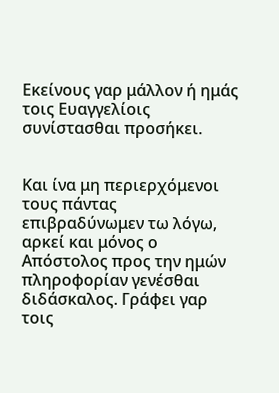Εκείνους γαρ μάλλον ή ημάς τοις Ευαγγελίοις συνίστασθαι προσήκει.


Και ίνα μη περιερχόμενοι τους πάντας επιβραδύνωμεν τω λόγω, αρκεί και μόνος ο Απόστολος προς την ημών πληροφορίαν γενέσθαι διδάσκαλος. Γράφει γαρ τοις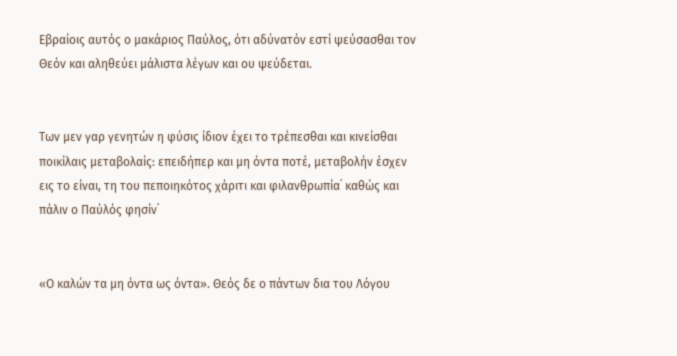Εβραίοις αυτός ο μακάριος Παύλος, ότι αδύνατόν εστί ψεύσασθαι τον Θεόν και αληθεύει μάλιστα λέγων και ου ψεύδεται.


Των μεν γαρ γενητών η φύσις ίδιον έχει το τρέπεσθαι και κινείσθαι ποικίλαις μεταβολαίς: επειδήπερ και μη όντα ποτέ, μεταβολήν έσχεν εις το είναι, τη του πεποιηκότος χάριτι και φιλανθρωπία˙ καθώς και πάλιν ο Παύλός φησίν˙


«Ο καλών τα μη όντα ως όντα». Θεός δε ο πάντων δια του Λόγου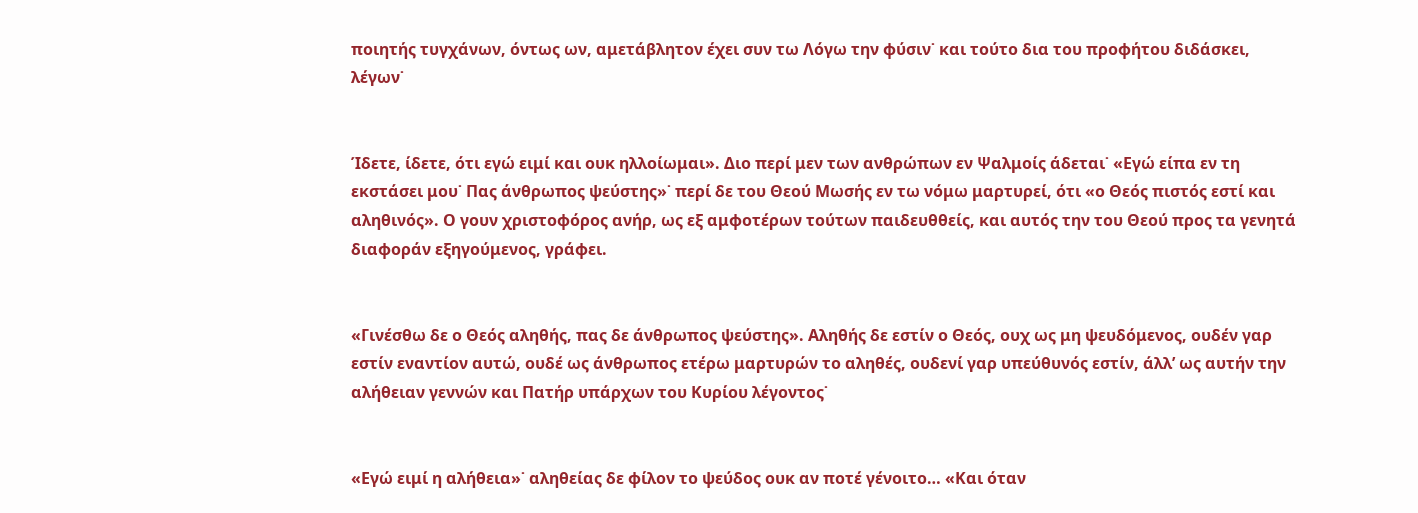ποιητής τυγχάνων, όντως ων, αμετάβλητον έχει συν τω Λόγω την φύσιν˙ και τούτο δια του προφήτου διδάσκει, λέγων˙


Ίδετε, ίδετε, ότι εγώ ειμί και ουκ ηλλοίωμαι». Διο περί μεν των ανθρώπων εν Ψαλμοίς άδεται˙ «Εγώ είπα εν τη εκστάσει μου˙ Πας άνθρωπος ψεύστης»˙ περί δε του Θεού Μωσής εν τω νόμω μαρτυρεί, ότι «ο Θεός πιστός εστί και αληθινός». Ο γουν χριστοφόρος ανήρ, ως εξ αμφοτέρων τούτων παιδευθθείς, και αυτός την του Θεού προς τα γενητά διαφοράν εξηγούμενος, γράφει.


«Γινέσθω δε ο Θεός αληθής, πας δε άνθρωπος ψεύστης». Αληθής δε εστίν ο Θεός, ουχ ως μη ψευδόμενος, ουδέν γαρ εστίν εναντίον αυτώ, ουδέ ως άνθρωπος ετέρω μαρτυρών το αληθές, ουδενί γαρ υπεύθυνός εστίν, άλλ’ ως αυτήν την αλήθειαν γεννών και Πατήρ υπάρχων του Κυρίου λέγοντος˙


«Εγώ ειμί η αλήθεια»˙ αληθείας δε φίλον το ψεύδος ουκ αν ποτέ γένοιτο… «Και όταν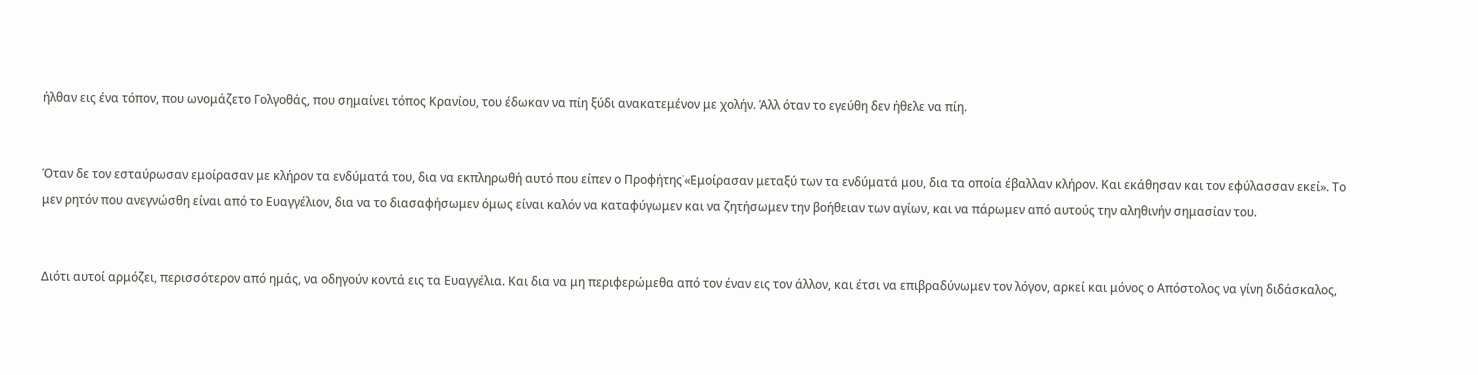ήλθαν εις ένα τόπον, που ωνομάζετο Γολγοθάς, που σημαίνει τόπος Κρανίου, του έδωκαν να πίη ξύδι ανακατεμένον με χολήν. Άλλ όταν το εγεύθη δεν ήθελε να πίη.


Όταν δε τον εσταύρωσαν εμοίρασαν με κλήρον τα ενδύματά του, δια να εκπληρωθή αυτό που είπεν ο Προφήτης˙«Εμοίρασαν μεταξύ των τα ενδύματά μου, δια τα οποία έβαλλαν κλήρον. Και εκάθησαν και τον εφύλασσαν εκεί». Το μεν ρητόν που ανεγνώσθη είναι από το Ευαγγέλιον, δια να το διασαφήσωμεν όμως είναι καλόν να καταφύγωμεν και να ζητήσωμεν την βοήθειαν των αγίων, και να πάρωμεν από αυτούς την αληθινήν σημασίαν του.


Διότι αυτοί αρμόζει, περισσότερον από ημάς, να οδηγούν κοντά εις τα Ευαγγέλια. Και δια να μη περιφερώμεθα από τον έναν εις τον άλλον, και έτσι να επιβραδύνωμεν τον λόγον, αρκεί και μόνος ο Απόστολος να γίνη διδάσκαλος,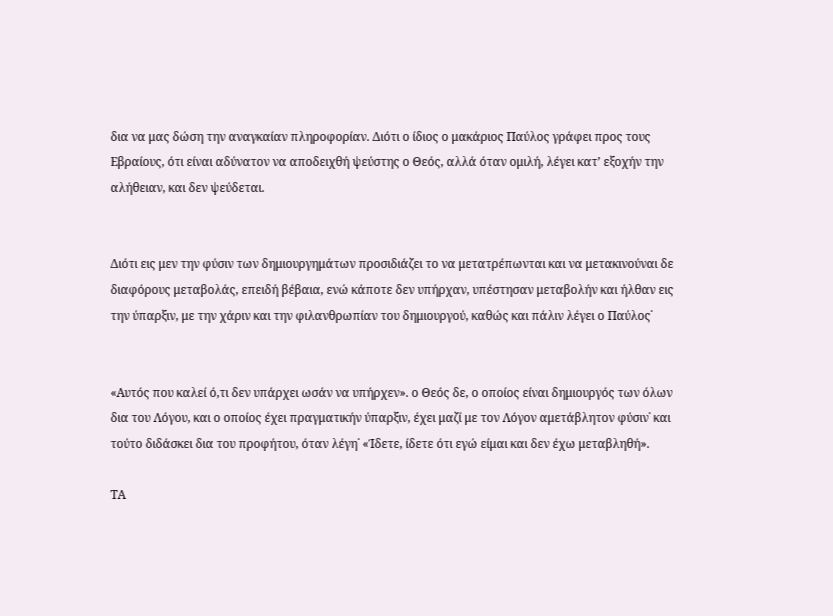δια να μας δώση την αναγκαίαν πληροφορίαν. Διότι ο ίδιος ο μακάριος Παύλος γράφει προς τους Εβραίους, ότι είναι αδύνατον να αποδειχθή ψεύστης ο Θεός, αλλά όταν ομιλή, λέγει κατ’ εξοχήν την αλήθειαν, και δεν ψεύδεται.


Διότι εις μεν την φύσιν των δημιουργημάτων προσιδιάζει το να μετατρέπωνται και να μετακινούναι δε διαφόρους μεταβολάς, επειδή βέβαια, ενώ κάποτε δεν υπήρχαν, υπέστησαν μεταβολήν και ήλθαν εις την ύπαρξιν, με την χάριν και την φιλανθρωπίαν του δημιουργού, καθώς και πάλιν λέγει ο Παύλος˙


«Αυτός που καλεί ό,τι δεν υπάρχει ωσάν να υπήρχεν». ο Θεός δε, ο οποίος είναι δημιουργός των όλων δια του Λόγου, και ο οποίος έχει πραγματικήν ύπαρξιν, έχει μαζί με τον Λόγον αμετάβλητον φύσιν˙ και τούτο διδάσκει δια του προφήτου, όταν λέγη˙ «Ίδετε, ίδετε ότι εγώ είμαι και δεν έχω μεταβληθή».

ΤΑ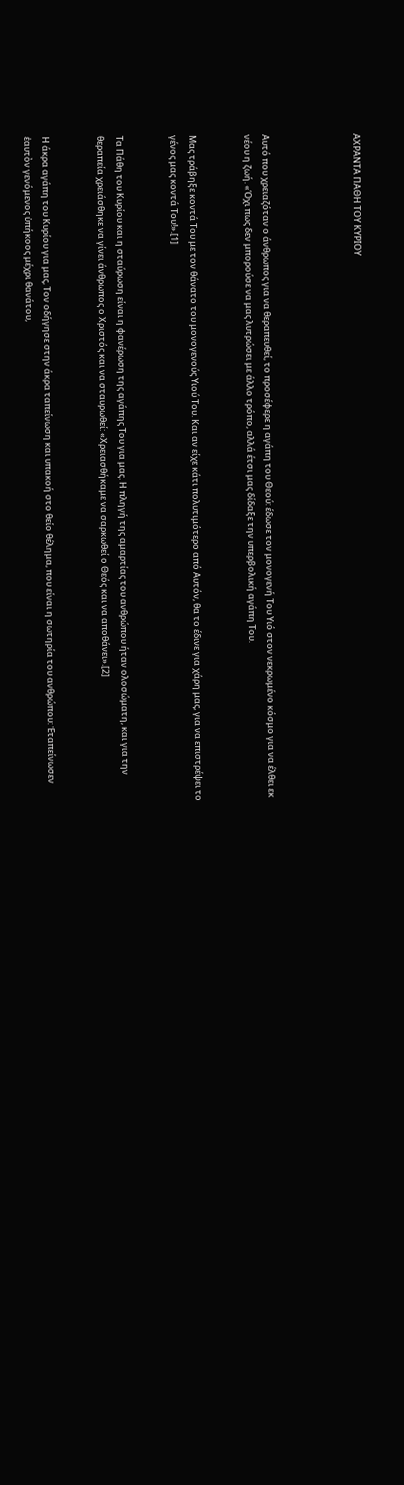ΑΧΡΑΝΤΑ ΠΑΘΗ ΤΟΥ ΚΥΡΙΟΥ




Αυτό που χρειαζόταν ο άνθρωπος για να θεραπευθεί, το προσέφερε η αγάπη του Θεού: έδωσε τον μονογενή Του Υιό στον νεκρωμένο κόσμο για να έλθει εκ νέου η ζωή. «Όχι πως δεν μπορούσε να μας λυτρώσει με άλλο τρόπο, αλλά έτσι μας δίδαξε την υπερβολική αγάπη Του.


Μας τράβηξε κοντά Του με τον θάνατο του μονογενούς Υιού Του. Και αν είχε κάτι πολυτιμότερο από Αυτόν, θα το έδινε για χάρη μας, για να επιστρέψει το γένος μας κοντά Του!».[1]


Τα Πάθη του Κυρίου και η σταύρωση είναι η φανέρωση της αγάπης Του για μας. Η πληγή της αμαρτίας του ανθρώπου ήταν ολοσώματη, και για την θεραπεία χρειάσθηκε να γίνει άνθρωπος ο Χριστός και να σταυρωθεί: «Χρειασθήκαμε να σαρκωθεί ο Θεός και να αποθάνει».[2]


Η άκρα αγάπη του Κυρίου για μας, Τον οδήγησε στην άκρα ταπείνωση και υπακοή στο θείο θέλημα, που είναι η σωτηρία του ανθρώπου: Ἐταπείνωσεν ἑαυτὸν γενόμενος ὑπήκοος μέχρι θανάτου,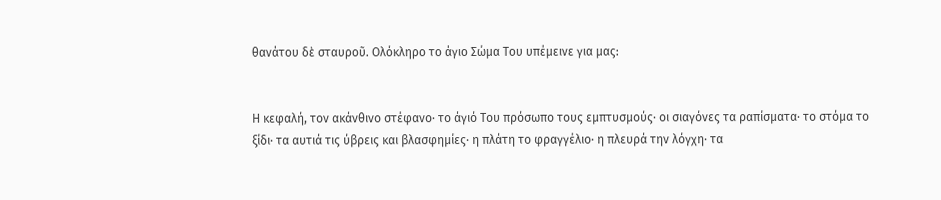θανάτου δὲ σταυροῦ. Ολόκληρο το άγιο Σώμα Του υπέμεινε για μας:


Η κεφαλή, τον ακάνθινο στέφανο· το άγιό Του πρόσωπο τους εμπτυσμούς· οι σιαγόνες τα ραπίσματα· το στόμα το ξίδι· τα αυτιά τις ύβρεις και βλασφημίες· η πλάτη το φραγγέλιο· η πλευρά την λόγχη· τα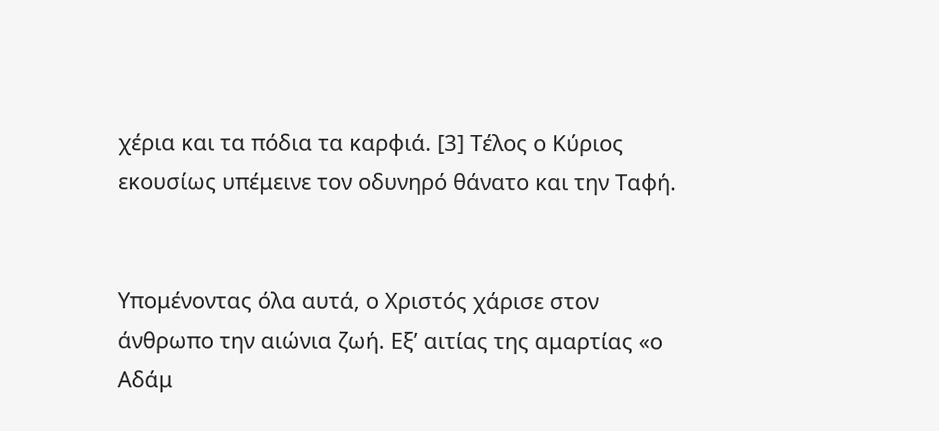χέρια και τα πόδια τα καρφιά. [3] Τέλος ο Κύριος εκουσίως υπέμεινε τον οδυνηρό θάνατο και την Ταφή.


Υπομένοντας όλα αυτά, ο Χριστός χάρισε στον άνθρωπο την αιώνια ζωή. Εξ’ αιτίας της αμαρτίας «ο Αδάμ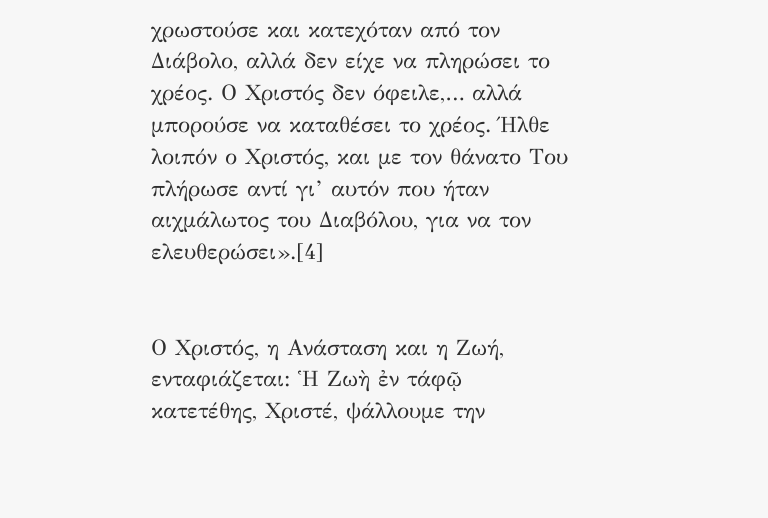χρωστούσε και κατεχόταν από τον Διάβολο, αλλά δεν είχε να πληρώσει το χρέος. Ο Χριστός δεν όφειλε,… αλλά μπορούσε να καταθέσει το χρέος. Ήλθε λοιπόν ο Χριστός, και με τον θάνατο Του πλήρωσε αντί γι’ αυτόν που ήταν αιχμάλωτος του Διαβόλου, για να τον ελευθερώσει».[4]


Ο Χριστός, η Ανάσταση και η Ζωή, ενταφιάζεται: Ἡ Ζωὴ ἐν τάφῷ κατετέθης, Χριστέ, ψάλλουμε την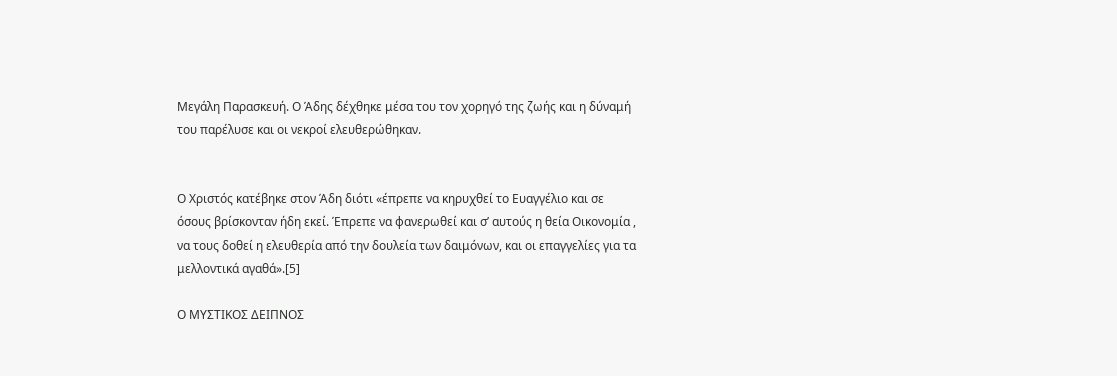Μεγάλη Παρασκευή. Ο Άδης δέχθηκε μέσα του τον χορηγό της ζωής και η δύναμή του παρέλυσε και οι νεκροί ελευθερώθηκαν.


Ο Χριστός κατέβηκε στον Άδη διότι «έπρεπε να κηρυχθεί το Ευαγγέλιο και σε όσους βρίσκονταν ήδη εκεί. Έπρεπε να φανερωθεί και σ’ αυτούς η θεία Οικονομία , να τους δοθεί η ελευθερία από την δουλεία των δαιμόνων, και οι επαγγελίες για τα μελλοντικά αγαθά».[5]

Ο ΜΥΣΤΙΚΟΣ ΔΕΙΠΝΟΣ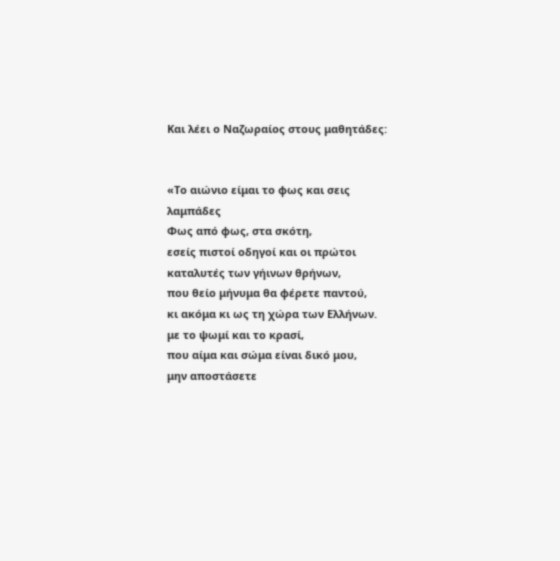Και λέει ο Ναζωραίος στους μαθητάδες:


«Το αιώνιο είμαι το φως και σεις λαμπάδες
Φως από φως, στα σκότη,
εσείς πιστοί οδηγοί και οι πρώτοι
καταλυτές των γήινων θρήνων,
που θείο μήνυμα θα φέρετε παντού,
κι ακόμα κι ως τη χώρα των Ελλήνων.
με το ψωμί και το κρασί,
που αίμα και σώμα είναι δικό μου,
μην αποστάσετε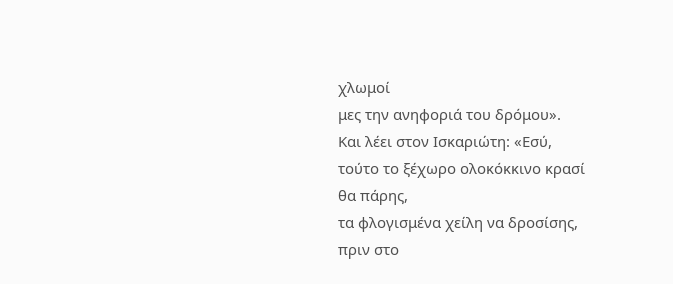χλωμοί
μες την ανηφοριά του δρόμου».
Και λέει στον Ισκαριώτη: «Εσύ,
τούτο το ξέχωρο ολοκόκκινο κρασί
θα πάρης,
τα φλογισμένα χείλη να δροσίσης,
πριν στο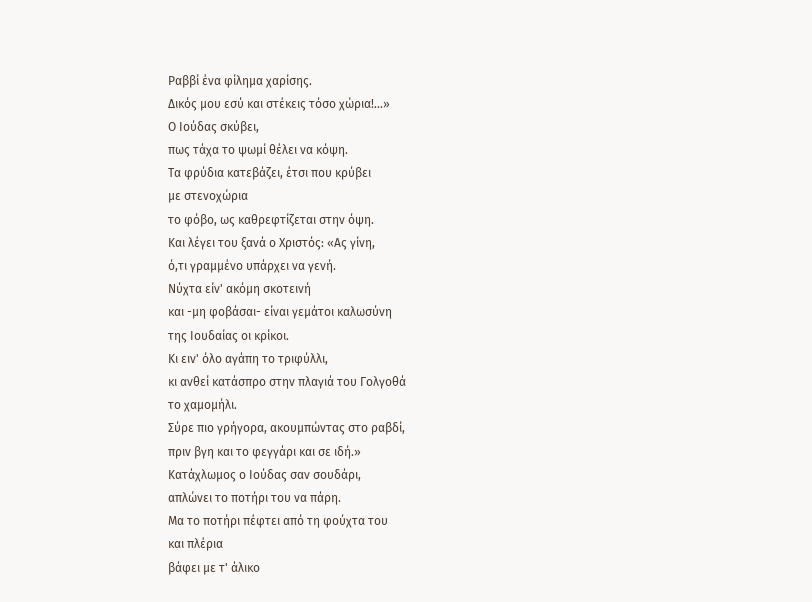Ραββί ένα φίλημα χαρίσης.
Δικός μου εσύ και στέκεις τόσο χώρια!...»
Ο Ιούδας σκύβει,
πως τάχα το ψωμί θέλει να κόψη.
Τα φρύδια κατεβάζει, έτσι που κρύβει
με στενοχώρια
το φόβο, ως καθρεφτίζεται στην όψη.
Και λέγει του ξανά ο Χριστός: «Ας γίνη,
ό,τι γραμμένο υπάρχει να γενή.
Νύχτα είν' ακόμη σκοτεινή
και -μη φοβάσαι- είναι γεμάτοι καλωσύνη
της Ιουδαίας οι κρίκοι.
Κι ειν' όλο αγάπη το τριφύλλι,
κι ανθεί κατάσπρο στην πλαγιά του Γολγοθά
το χαμομήλι.
Σύρε πιο γρήγορα, ακουμπώντας στο ραβδί,
πριν βγη και το φεγγάρι και σε ιδή.»
Κατάχλωμος ο Ιούδας σαν σουδάρι,
απλώνει το ποτήρι του να πάρη.
Μα το ποτήρι πέφτει από τη φούχτα του
και πλέρια
βάφει με τ' άλικο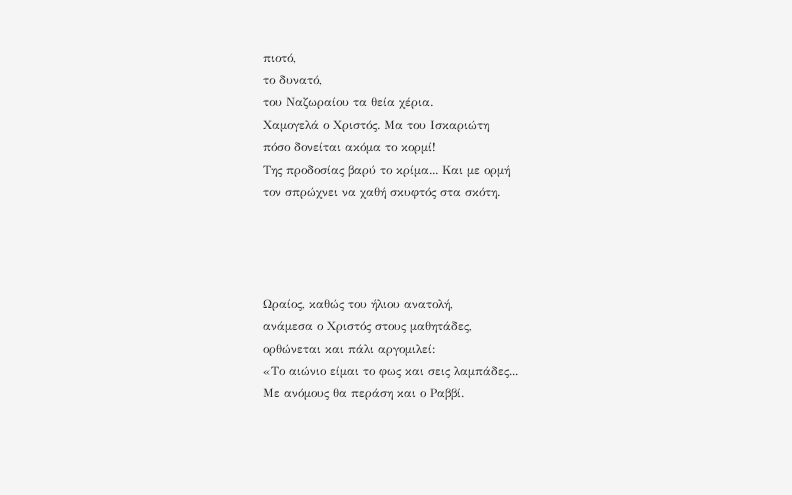πιοτό,
το δυνατό,
του Ναζωραίου τα θεία χέρια.
Χαμογελά ο Χριστός. Μα του Ισκαριώτη
πόσο δονείται ακόμα το κορμί!
Της προδοσίας βαρύ το κρίμα... Και με ορμή
τον σπρώχνει να χαθή σκυφτός στα σκότη.




Ωραίος, καθώς του ήλιου ανατολή,
ανάμεσα ο Χριστός στους μαθητάδες,
ορθώνεται και πάλι αργομιλεί:
«Το αιώνιο είμαι το φως και σεις λαμπάδες...
Με ανόμους θα περάση και ο Ραββί.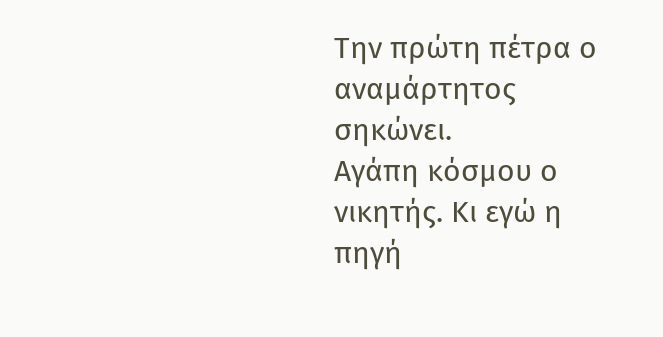Την πρώτη πέτρα ο αναμάρτητος σηκώνει.
Αγάπη κόσμου ο νικητής. Κι εγώ η πηγή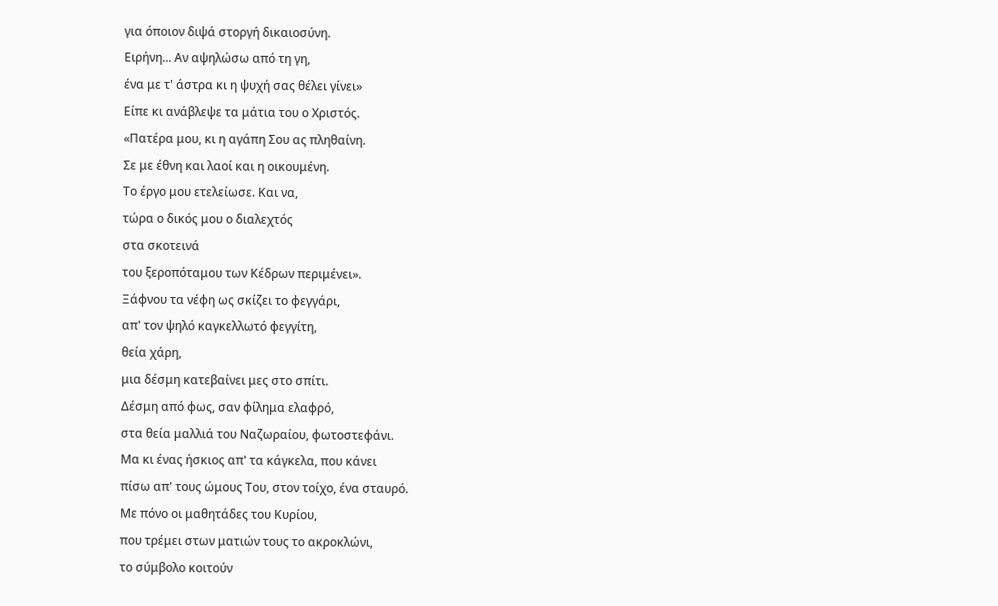για όποιον διψά στοργή δικαιοσύνη.
Ειρήνη... Αν αψηλώσω από τη γη,
ένα με τ' άστρα κι η ψυχή σας θέλει γίνει»
Είπε κι ανάβλεψε τα μάτια του ο Χριστός.
«Πατέρα μου, κι η αγάπη Σου ας πληθαίνη.
Σε με έθνη και λαοί και η οικουμένη.
Το έργο μου ετελείωσε. Και να,
τώρα ο δικός μου ο διαλεχτός
στα σκοτεινά
του ξεροπόταμου των Κέδρων περιμένει».
Ξάφνου τα νέφη ως σκίζει το φεγγάρι,
απ' τον ψηλό καγκελλωτό φεγγίτη,
θεία χάρη,
μια δέσμη κατεβαίνει μες στο σπίτι.
Δέσμη από φως, σαν φίλημα ελαφρό,
στα θεία μαλλιά του Ναζωραίου, φωτοστεφάνι.
Μα κι ένας ήσκιος απ' τα κάγκελα, που κάνει
πίσω απ' τους ώμους Του, στον τοίχο, ένα σταυρό.
Με πόνο οι μαθητάδες του Κυρίου,
που τρέμει στων ματιών τους το ακροκλώνι,
το σύμβολο κοιτούν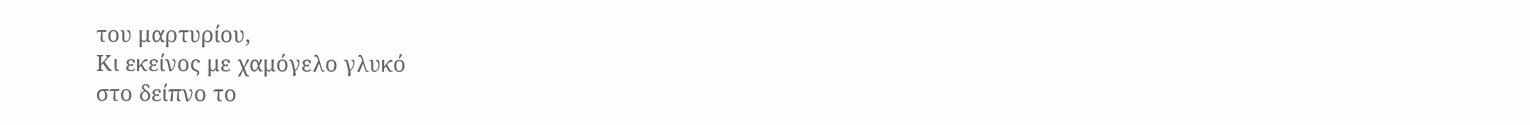του μαρτυρίου,
Κι εκείνος με χαμόγελο γλυκό
στο δείπνο το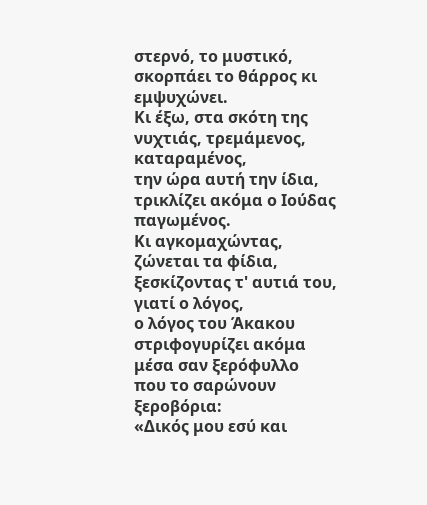στερνό, το μυστικό,
σκορπάει το θάρρος κι εμψυχώνει.
Κι έξω, στα σκότη της νυχτιάς, τρεμάμενος,
καταραμένος,
την ώρα αυτή την ίδια,
τρικλίζει ακόμα ο Ιούδας παγωμένος.
Κι αγκομαχώντας, ζώνεται τα φίδια,
ξεσκίζοντας τ' αυτιά του, γιατί ο λόγος,
ο λόγος του Άκακου
στριφογυρίζει ακόμα μέσα σαν ξερόφυλλο
που το σαρώνουν ξεροβόρια:
«Δικός μου εσύ και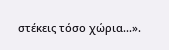στέκεις τόσο χώρια...».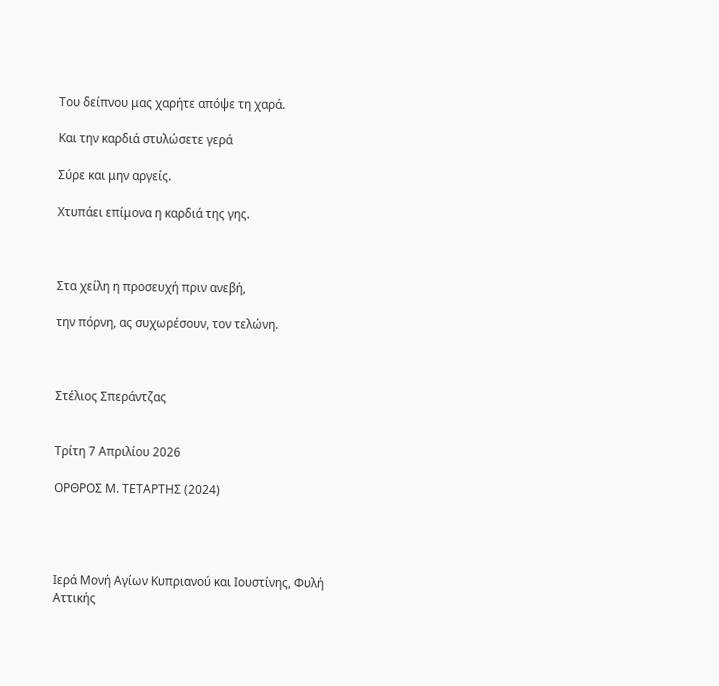Του δείπνου μας χαρήτε απόψε τη χαρά.

Και την καρδιά στυλώσετε γερά

Σύρε και μην αργείς.

Χτυπάει επίμονα η καρδιά της γης.



Στα χείλη η προσευχή πριν ανεβή,

την πόρνη, ας συχωρέσουν, τον τελώνη.



Στέλιος Σπεράντζας


Τρίτη 7 Απριλίου 2026

ΟΡΘΡΟΣ Μ. ΤΕΤΑΡΤΗΣ (2024)




Ιερά Μονή Αγίων Κυπριανού και Ιουστίνης, Φυλή Αττικής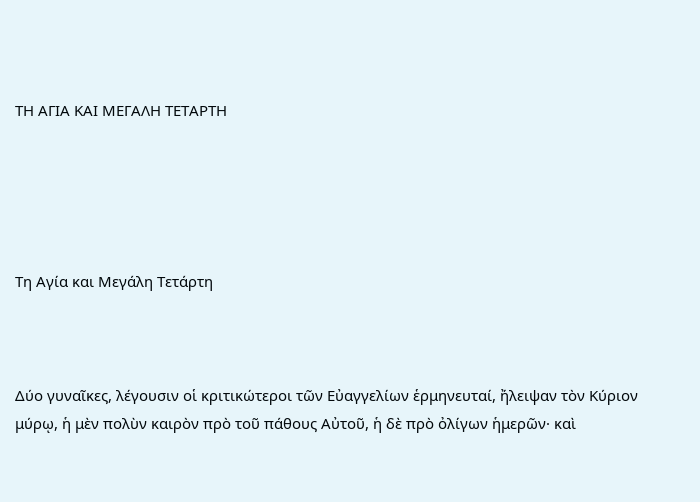ΤΗ ΑΓΙΑ ΚΑΙ ΜΕΓΑΛΗ ΤΕΤΑΡΤΗ





Τη Αγία και Μεγάλη Τετάρτη



Δύο γυναῖκες, λέγουσιν οἱ κριτικώτεροι τῶν Εὐαγγελίων ἑρμηνευταί, ἤλειψαν τὸν Κύριον μύρῳ, ἡ μὲν πολὺν καιρὸν πρὸ τοῦ πάθους Αὐτοῦ, ἡ δὲ πρὸ ὀλίγων ἡμερῶν· καὶ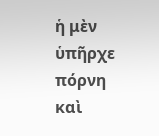ἡ μὲν ὑπῆρχε πόρνη καὶ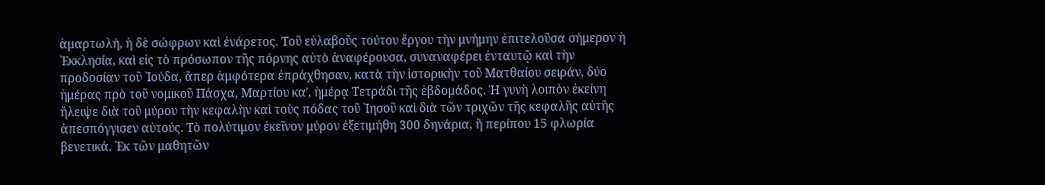ἁμαρτωλή, ἡ δὲ σώφρων καὶ ἐνάρετος. Τοῦ εὐλαβοῦς τούτου ἔργου τὴν μνήμην ἐπιτελοῦσα σήμερον ἡ ᾿Εκκλησία, καὶ εἰς τὸ πρόσωπον τῆς πόρνης αὐτὸ ἀναφέρουσα, συναναφέρει ἐνταυτῷ καὶ τὴν προδοσίαν τοῦ ᾿Ιούδα, ἅπερ ἀμφότερα ἐπράχθησαν, κατὰ τὴν ἱστορικὴν τοῦ Ματθαίου σειράν, δύο ἡμέρας πρὸ τοῦ νομικοῦ Πάσχα, Μαρτίου καʹ, ἡμέρᾳ Τετράδι τῆς ἑβδομάδος. Ἡ γυνὴ λοιπὸν ἐκείνη ἤλειψε διὰ τοῦ μύρου τὴν κεφαλὴν καὶ τοὺς πόδας τοῦ ᾿Ιησοῦ καὶ διὰ τῶν τριχῶν τῆς κεφαλῆς αὐτῆς ἀπεσπόγγισεν αὐτούς. Τὸ πολύτιμον ἐκεῖνον μύρον ἐξετιμήθη 300 δηνάρια, ἢ περίπου 15 φλωρία βενετικά. ᾿Εκ τῶν μαθητῶν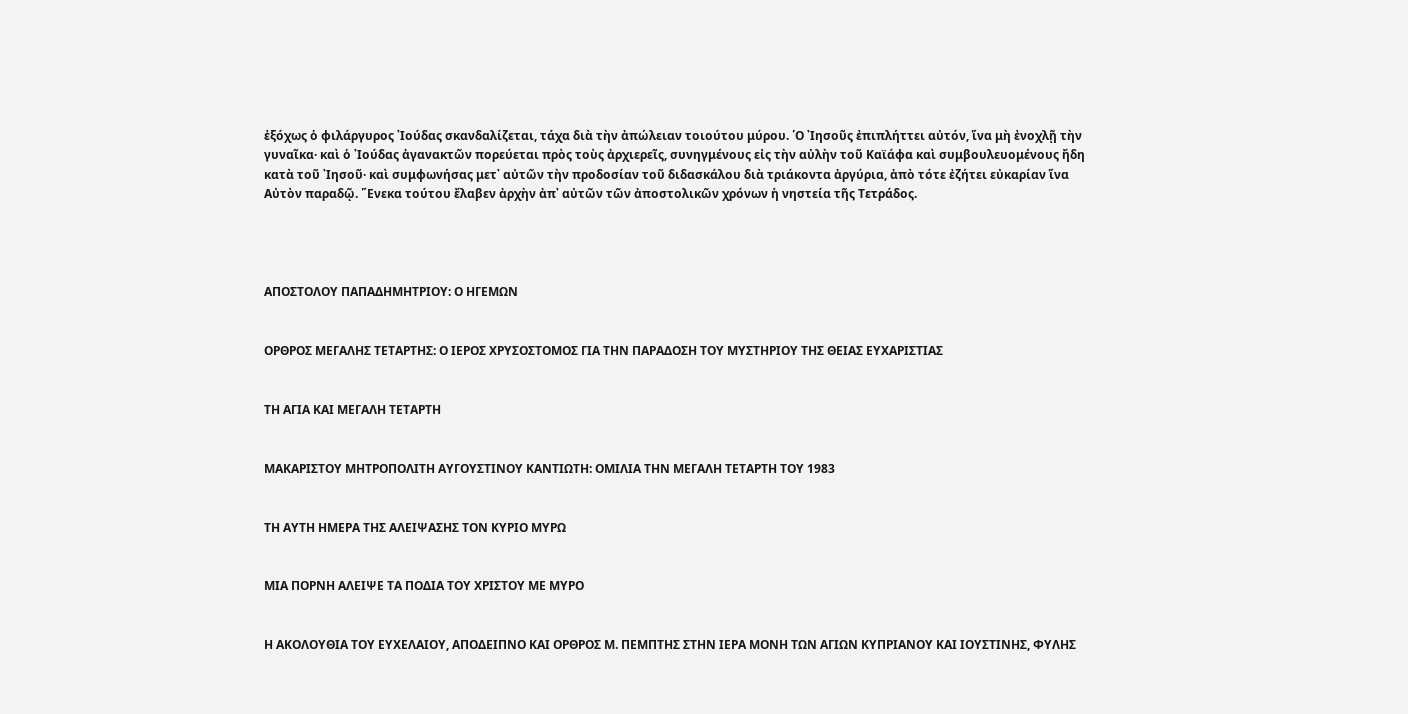ἐξόχως ὁ φιλάργυρος ᾿Ιούδας σκανδαλίζεται, τάχα διὰ τὴν ἀπώλειαν τοιούτου μύρου. ῾Ο ᾿Ιησοῦς ἐπιπλήττει αὐτόν, ἵνα μὴ ἐνοχλῇ τὴν γυναῖκα· καὶ ὁ ᾿Ιούδας ἀγανακτῶν πορεύεται πρὸς τοὺς ἀρχιερεῖς, συνηγμένους εἰς τὴν αὐλὴν τοῦ Καϊάφα καὶ συμβουλευομένους ἤδη κατὰ τοῦ ᾿Ιησοῦ· καὶ συμφωνήσας μετ᾿ αὐτῶν τὴν προδοσίαν τοῦ διδασκάλου διὰ τριάκοντα ἀργύρια, ἀπὸ τότε ἐζήτει εὐκαρίαν ἵνα Αὐτὸν παραδῷ. ῞Ενεκα τούτου ἔλαβεν ἀρχὴν ἀπ᾿ αὐτῶν τῶν ἀποστολικῶν χρόνων ἡ νηστεία τῆς Τετράδος.




ΑΠΟΣΤΟΛΟΥ ΠΑΠΑΔΗΜΗΤΡΙΟΥ: Ο ΗΓΕΜΩΝ


ΟΡΘΡΟΣ ΜΕΓΑΛΗΣ ΤΕΤΑΡΤΗΣ: Ο ΙΕΡΟΣ ΧΡΥΣΟΣΤΟΜΟΣ ΓΙΑ ΤΗΝ ΠΑΡΑΔΟΣΗ ΤΟΥ ΜΥΣΤΗΡΙΟΥ ΤΗΣ ΘΕΙΑΣ ΕΥΧΑΡΙΣΤΙΑΣ


ΤΗ ΑΓΙΑ ΚΑΙ ΜΕΓΑΛΗ ΤΕΤΑΡΤΗ


ΜΑΚΑΡΙΣΤΟΥ ΜΗΤΡΟΠΟΛΙΤΗ ΑΥΓΟΥΣΤΙΝΟΥ ΚΑΝΤΙΩΤΗ: ΟΜΙΛΙΑ ΤΗΝ ΜΕΓΑΛΗ ΤΕΤΑΡΤΗ ΤΟΥ 1983


ΤΗ ΑΥΤΗ ΗΜΕΡΑ ΤΗΣ ΑΛΕΙΨΑΣΗΣ ΤΟΝ ΚΥΡΙΟ ΜΥΡΩ


ΜΙΑ ΠΟΡΝΗ ΑΛΕΙΨΕ ΤΑ ΠΟΔΙΑ ΤΟΥ ΧΡΙΣΤΟΥ ΜΕ ΜΥΡΟ


Η ΑΚΟΛΟΥΘΙΑ ΤΟΥ ΕΥΧΕΛΑΙΟΥ, ΑΠΟΔΕΙΠΝΟ ΚΑΙ ΟΡΘΡΟΣ Μ. ΠΕΜΠΤΗΣ ΣΤΗΝ ΙΕΡΑ ΜΟΝΗ ΤΩΝ ΑΓΙΩΝ ΚΥΠΡΙΑΝΟΥ ΚΑΙ ΙΟΥΣΤΙΝΗΣ, ΦΥΛΗΣ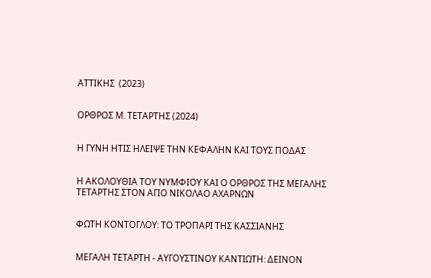ΑΤΤΙΚΗΣ  (2023)


ΟΡΘΡΟΣ Μ. ΤΕΤΑΡΤΗΣ (2024)


Η ΓΥΝΗ ΗΤΙΣ ΗΛΕΙΨΕ ΤΗΝ ΚΕΦΑΛΗΝ ΚΑΙ ΤΟΥΣ ΠΟΔΑΣ


Η ΑΚΟΛΟΥΘΙΑ ΤΟΥ ΝΥΜΦΙΟΥ ΚΑΙ Ο ΟΡΘΡΟΣ ΤΗΣ ΜΕΓΑΛΗΣ ΤΕΤΑΡΤΗΣ ΣΤΟΝ ΑΓΙΟ ΝΙΚΟΛΑΟ ΑΧΑΡΝΩΝ


ΦΩΤΗ ΚΟΝΤΟΓΛΟΥ: ΤΟ ΤΡΟΠΑΡΙ ΤΗΣ ΚΑΣΣΙΑΝΗΣ


ΜΕΓΑΛΗ ΤΕΤΑΡΤΗ - ΑΥΓΟΥΣΤΙΝΟΥ ΚΑΝΤΙΩΤΗ: ΔΕΙΝΟΝ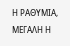Η ΡΑΘΥΜΙΑ, ΜΕΓΑΛΗ Η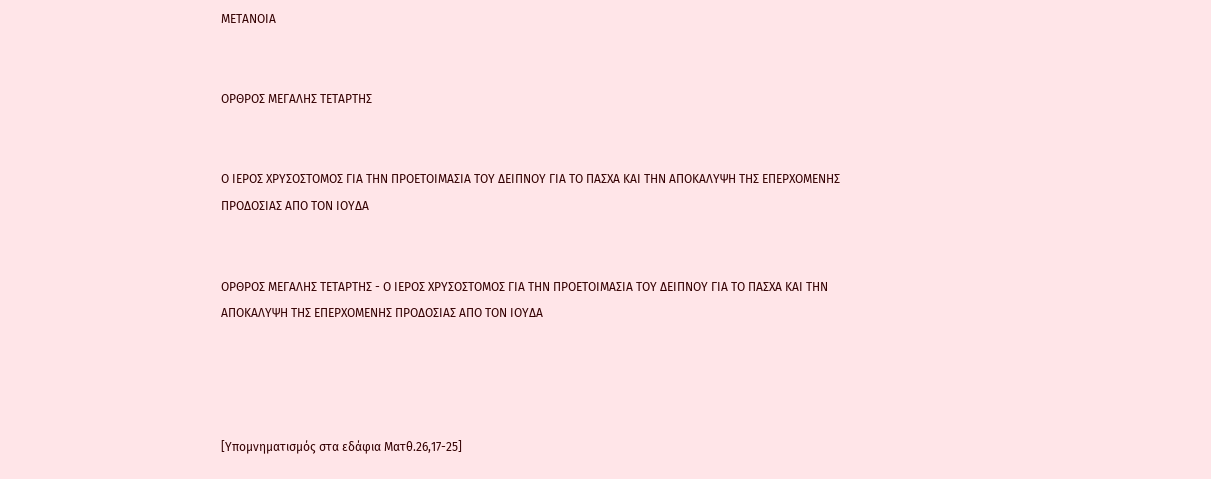ΜΕΤΑΝΟΙΑ


ΟΡΘΡΟΣ ΜΕΓΑΛΗΣ ΤΕΤΑΡΤΗΣ


Ο ΙΕΡΟΣ ΧΡΥΣΟΣΤΟΜΟΣ ΓΙΑ ΤΗΝ ΠΡΟΕΤΟΙΜΑΣΙΑ ΤΟΥ ΔΕΙΠΝΟΥ ΓΙΑ ΤΟ ΠΑΣΧΑ ΚΑΙ ΤΗΝ ΑΠΟΚΑΛΥΨΗ ΤΗΣ ΕΠΕΡΧΟΜΕΝΗΣ ΠΡΟΔΟΣΙΑΣ ΑΠΟ ΤΟΝ ΙΟΥΔΑ


ΟΡΘΡΟΣ ΜΕΓΑΛΗΣ ΤΕΤΑΡΤΗΣ - Ο ΙΕΡΟΣ ΧΡΥΣΟΣΤΟΜΟΣ ΓΙΑ ΤΗΝ ΠΡΟΕΤΟΙΜΑΣΙΑ ΤΟΥ ΔΕΙΠΝΟΥ ΓΙΑ ΤΟ ΠΑΣΧΑ ΚΑΙ ΤΗΝ ΑΠΟΚΑΛΥΨΗ ΤΗΣ ΕΠΕΡΧΟΜΕΝΗΣ ΠΡΟΔΟΣΙΑΣ ΑΠΟ ΤΟΝ ΙΟΥΔΑ




[Υπομνηματισμός στα εδάφια Ματθ.26,17-25]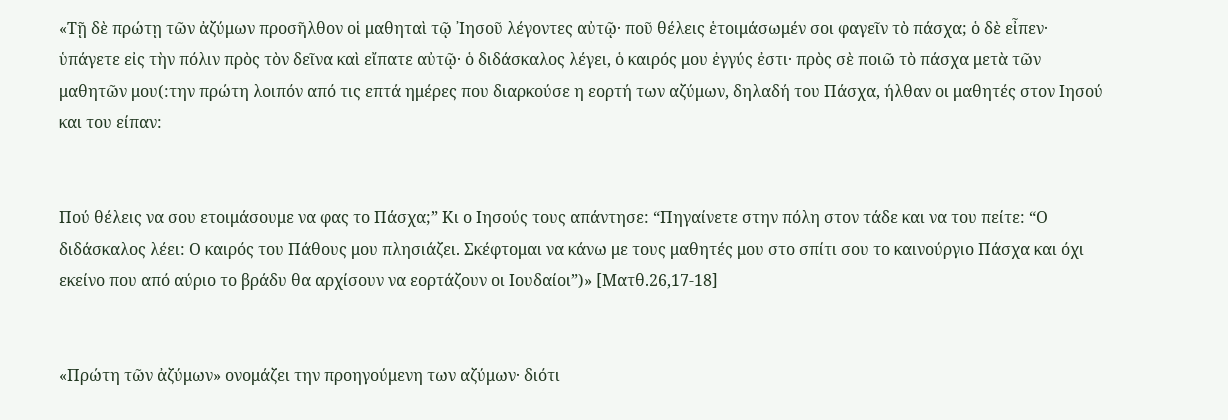«Τῇ δὲ πρώτῃ τῶν ἀζύμων προσῆλθον οἱ μαθηταὶ τῷ ᾿Ιησοῦ λέγοντες αὐτῷ· ποῦ θέλεις ἑτοιμάσωμέν σοι φαγεῖν τὸ πάσχα; ὁ δὲ εἶπεν· ὑπάγετε εἰς τὴν πόλιν πρὸς τὸν δεῖνα καὶ εἴπατε αὐτῷ· ὁ διδάσκαλος λέγει, ὁ καιρός μου ἐγγύς ἐστι· πρὸς σὲ ποιῶ τὸ πάσχα μετὰ τῶν μαθητῶν μου(:την πρώτη λοιπόν από τις επτά ημέρες που διαρκούσε η εορτή των αζύμων, δηλαδή του Πάσχα, ήλθαν οι μαθητές στον Ιησού και του είπαν:


Πού θέλεις να σου ετοιμάσουμε να φας το Πάσχα;” Κι ο Ιησούς τους απάντησε: “Πηγαίνετε στην πόλη στον τάδε και να του πείτε: “Ο διδάσκαλος λέει: Ο καιρός του Πάθους μου πλησιάζει. Σκέφτομαι να κάνω με τους μαθητές μου στο σπίτι σου το καινούργιο Πάσχα και όχι εκείνο που από αύριο το βράδυ θα αρχίσουν να εορτάζουν οι Ιουδαίοι”)» [Ματθ.26,17-18]


«Πρώτη τῶν ἀζύμων» ονομάζει την προηγούμενη των αζύμων· διότι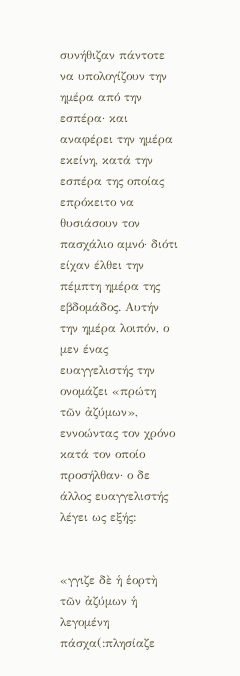συνήθιζαν πάντοτε να υπολογίζουν την ημέρα από την εσπέρα· και αναφέρει την ημέρα εκείνη, κατά την εσπέρα της οποίας επρόκειτο να θυσιάσουν τον πασχάλιο αμνό· διότι είχαν έλθει την πέμπτη ημέρα της εβδομάδος. Αυτήν την ημέρα λοιπόν, ο μεν ένας ευαγγελιστής την ονομάζει «πρώτη τῶν ἀζύμων», εννοώντας τον χρόνο κατά τον οποίο προσήλθαν· ο δε άλλος ευαγγελιστής λέγει ως εξής:


«γγιζε δὲ ἡ ἑορτὴ τῶν ἀζύμων ἡ λεγομένη πάσχα(:πλησίαζε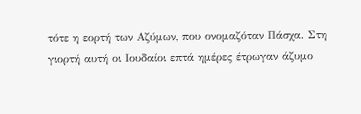τότε η εορτή των Αζύμων, που ονομαζόταν Πάσχα. Στη γιορτή αυτή οι Ιουδαίοι επτά ημέρες έτρωγαν άζυμο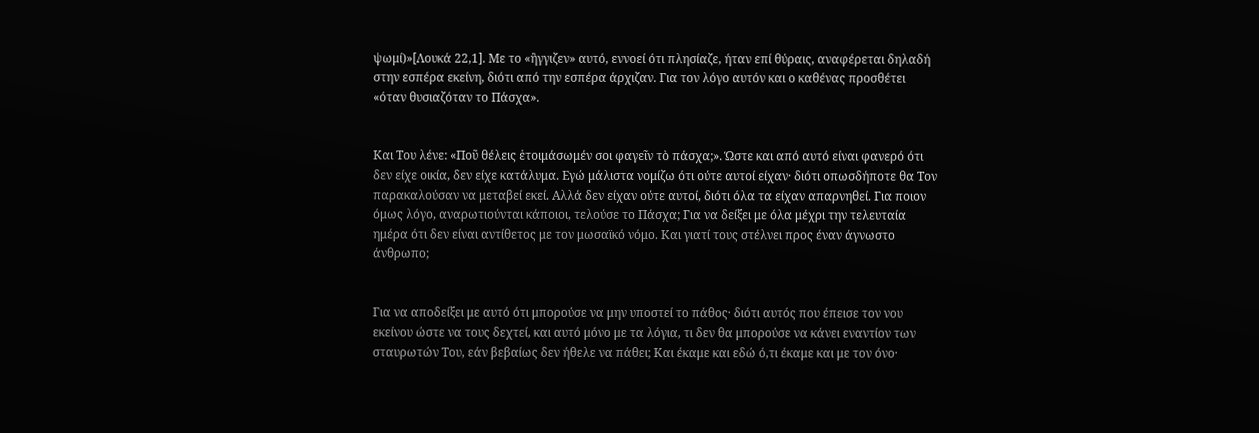ψωμί)»[Λουκά 22,1]. Με το «ἢγγιζεν» αυτό, εννοεί ότι πλησίαζε, ήταν επί θύραις, αναφέρεται δηλαδή στην εσπέρα εκείνη, διότι από την εσπέρα άρχιζαν. Για τον λόγο αυτόν και ο καθένας προσθέτει «όταν θυσιαζόταν το Πάσχα».


Και Του λένε: «Ποῦ θέλεις ἑτοιμάσωμέν σοι φαγεῖν τὸ πάσχα;». Ώστε και από αυτό είναι φανερό ότι δεν είχε οικία, δεν είχε κατάλυμα. Εγώ μάλιστα νομίζω ότι ούτε αυτοί είχαν· διότι οπωσδήποτε θα Τον παρακαλούσαν να μεταβεί εκεί. Αλλά δεν είχαν ούτε αυτοί, διότι όλα τα είχαν απαρνηθεί. Για ποιον όμως λόγο, αναρωτιούνται κάποιοι, τελούσε το Πάσχα; Για να δείξει με όλα μέχρι την τελευταία ημέρα ότι δεν είναι αντίθετος με τον μωσαϊκό νόμο. Και γιατί τους στέλνει προς έναν άγνωστο άνθρωπο;


Για να αποδείξει με αυτό ότι μπορούσε να μην υποστεί το πάθος· διότι αυτός που έπεισε τον νου εκείνου ώστε να τους δεχτεί, και αυτό μόνο με τα λόγια, τι δεν θα μπορούσε να κάνει εναντίον των σταυρωτών Του, εάν βεβαίως δεν ήθελε να πάθει; Και έκαμε και εδώ ό,τι έκαμε και με τον όνο·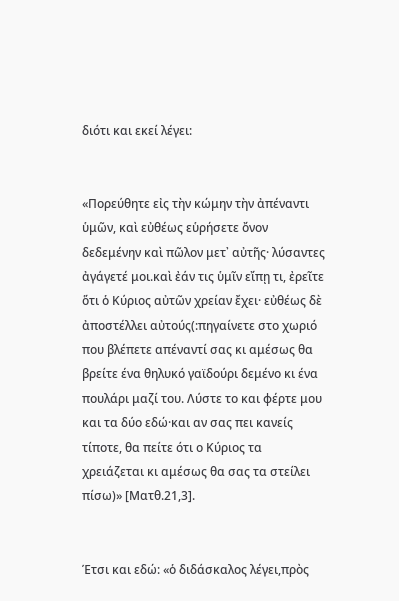διότι και εκεί λέγει:


«Πορεύθητε εἰς τὴν κώμην τὴν ἀπέναντι ὑμῶν, καὶ εὐθέως εὑρήσετε ὄνον δεδεμένην καὶ πῶλον μετ᾿ αὐτῆς· λύσαντες ἀγάγετέ μοι.καὶ ἐάν τις ὑμῖν εἴπῃ τι, ἐρεῖτε ὅτι ὁ Κύριος αὐτῶν χρείαν ἔχει· εὐθέως δὲ ἀποστέλλει αὐτούς(:πηγαίνετε στο χωριό που βλέπετε απέναντί σας κι αμέσως θα βρείτε ένα θηλυκό γαϊδούρι δεμένο κι ένα πουλάρι μαζί του. Λύστε το και φέρτε μου και τα δύο εδώ·και αν σας πει κανείς τίποτε, θα πείτε ότι ο Κύριος τα χρειάζεται κι αμέσως θα σας τα στείλει πίσω)» [Ματθ.21,3].


Έτσι και εδώ: «ὁ διδάσκαλος λέγει,πρὸς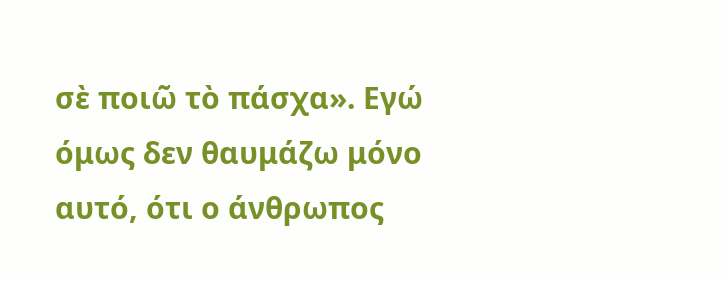σὲ ποιῶ τὸ πάσχα». Εγώ όμως δεν θαυμάζω μόνο αυτό, ότι ο άνθρωπος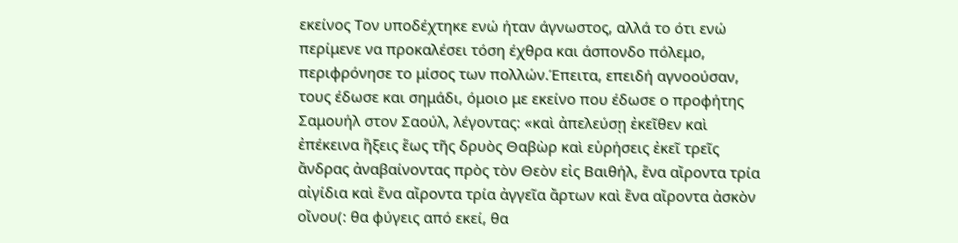εκείνος Τον υποδέχτηκε ενώ ήταν άγνωστος, αλλά το ότι ενώ περίμενε να προκαλέσει τόση έχθρα και άσπονδο πόλεμο, περιφρόνησε το μίσος των πολλών.Έπειτα, επειδή αγνοούσαν, τους έδωσε και σημάδι, όμοιο με εκείνο που έδωσε ο προφήτης Σαμουήλ στον Σαούλ, λέγοντας: «καὶ ἀπελεύσῃ ἐκεῖθεν καὶ ἐπέκεινα ἥξεις ἕως τῆς δρυὸς Θαβὼρ καὶ εὑρήσεις ἐκεῖ τρεῖς ἄνδρας ἀναβαίνοντας πρὸς τὸν Θεὸν εἰς Βαιθήλ, ἕνα αἴροντα τρία αἰγίδια καὶ ἕνα αἴροντα τρία ἀγγεῖα ἄρτων καὶ ἕνα αἴροντα ἀσκὸν οἴνου(: θα φύγεις από εκεί, θα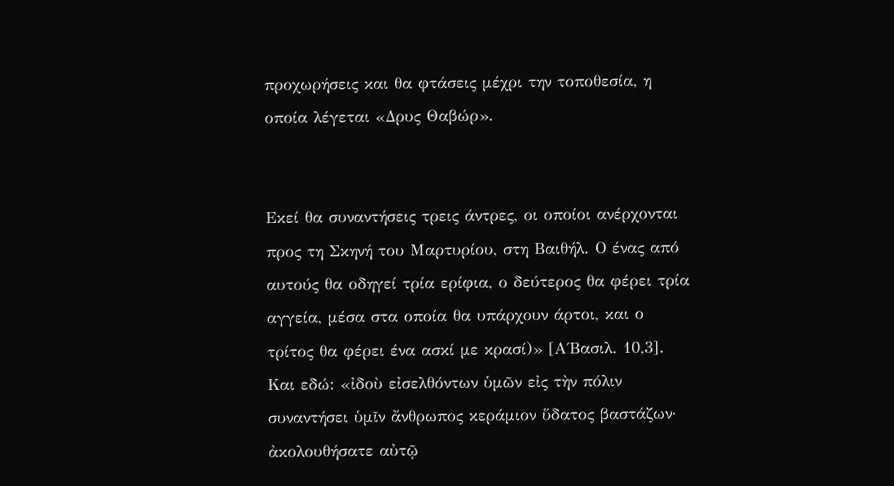προχωρήσεις και θα φτάσεις μέχρι την τοποθεσία, η οποία λέγεται «Δρυς Θαβώρ».


Εκεί θα συναντήσεις τρεις άντρες, οι οποίοι ανέρχονται προς τη Σκηνή του Μαρτυρίου, στη Βαιθήλ. Ο ένας από αυτούς θα οδηγεί τρία ερίφια, ο δεύτερος θα φέρει τρία αγγεία, μέσα στα οποία θα υπάρχουν άρτοι, και ο τρίτος θα φέρει ένα ασκί με κρασί)» [Α΄Βασιλ. 10,3]. Και εδώ: «ἰδοὺ εἰσελθόντων ὑμῶν εἰς τὴν πόλιν συναντήσει ὑμῖν ἄνθρωπος κεράμιον ὕδατος βαστάζων· ἀκολουθήσατε αὐτῷ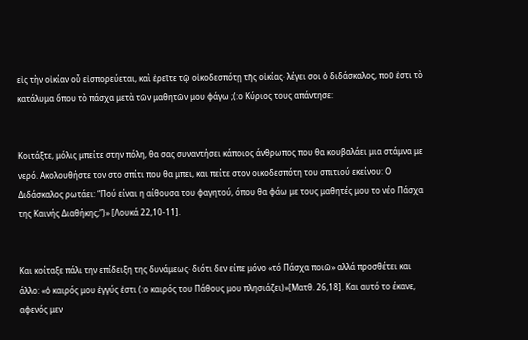εἰς τὴν οἰκίαν οὗ εἰσπορεύεται, καὶ ἐρεῖτε τῷ οἰκοδεσπότῃ τῆς οἰκίας· λέγει σοι ὁ διδάσκαλος, ποῦ ἐστι τὸ κατάλυμα ὅπου τὸ πάσχα μετὰ τῶν μαθητῶν μου φάγω ;(:ο Κύριος τους απάντησε:


Κοιτάξτε, μόλις μπείτε στην πόλη, θα σας συναντήσει κάποιος άνθρωπος που θα κουβαλάει μια στάμνα με νερό. Ακολουθήστε τον στο σπίτι που θα μπει, και πείτε στον οικοδεσπότη του σπιτιού εκείνου: Ο Διδάσκαλος ρωτάει: “Πού είναι η αίθουσα του φαγητού, όπου θα φάω με τους μαθητές μου το νέο Πάσχα της Καινής Διαθήκης;”)» [Λουκά 22,10-11].


Και κοίταξε πάλι την επίδειξη της δυνάμεως· διότι δεν είπε μόνο «τό Πάσχα ποιῶ» αλλά προσθέτει και άλλο: «ὁ καιρός μου ἐγγύς ἐστι (:ο καιρός του Πάθους μου πλησιάζει)»[Ματθ. 26,18]. Και αυτό το έκανε, αφενός μεν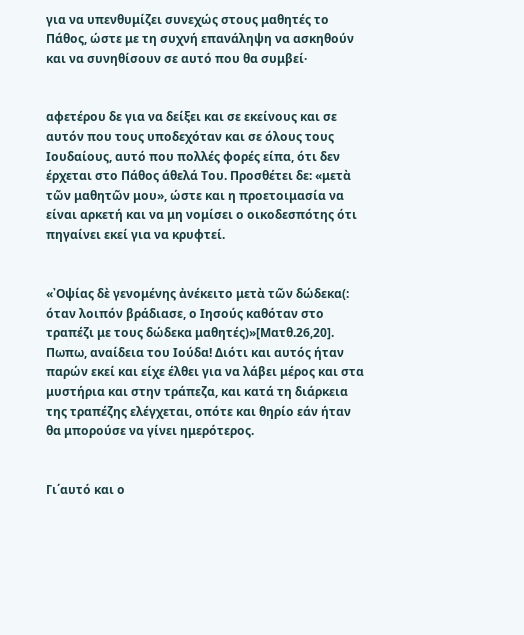για να υπενθυμίζει συνεχώς στους μαθητές το Πάθος, ώστε με τη συχνή επανάληψη να ασκηθούν και να συνηθίσουν σε αυτό που θα συμβεί·


αφετέρου δε για να δείξει και σε εκείνους και σε αυτόν που τους υποδεχόταν και σε όλους τους Ιουδαίους, αυτό που πολλές φορές είπα, ότι δεν έρχεται στο Πάθος άθελά Του. Προσθέτει δε: «μετὰ τῶν μαθητῶν μου», ώστε και η προετοιμασία να είναι αρκετή και να μη νομίσει ο οικοδεσπότης ότι πηγαίνει εκεί για να κρυφτεί.


«᾿Οψίας δὲ γενομένης ἀνέκειτο μετὰ τῶν δώδεκα(: όταν λοιπόν βράδιασε, ο Ιησούς καθόταν στο τραπέζι με τους δώδεκα μαθητές)»[Ματθ.26,20]. Πωπω, αναίδεια του Ιούδα! Διότι και αυτός ήταν παρών εκεί και είχε έλθει για να λάβει μέρος και στα μυστήρια και στην τράπεζα, και κατά τη διάρκεια της τραπέζης ελέγχεται, οπότε και θηρίο εάν ήταν θα μπορούσε να γίνει ημερότερος.


Γι΄αυτό και ο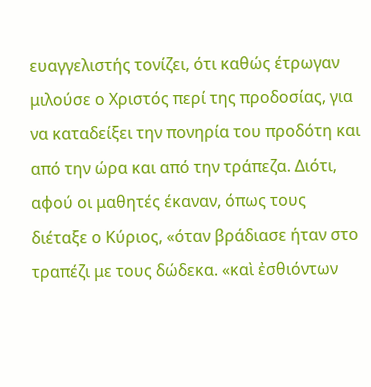ευαγγελιστής τονίζει, ότι καθώς έτρωγαν μιλούσε ο Χριστός περί της προδοσίας, για να καταδείξει την πονηρία του προδότη και από την ώρα και από την τράπεζα. Διότι, αφού οι μαθητές έκαναν, όπως τους διέταξε ο Κύριος, «όταν βράδιασε ήταν στο τραπέζι με τους δώδεκα. «καὶ ἐσθιόντων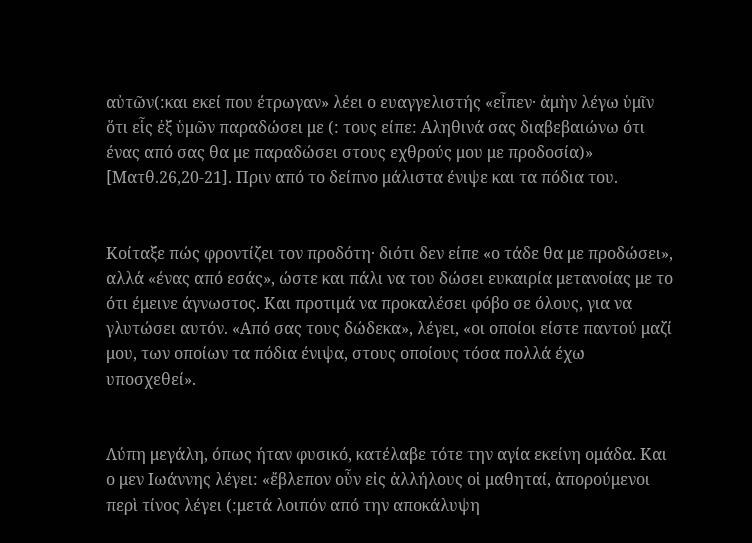αὐτῶν(:και εκεί που έτρωγαν» λέει ο ευαγγελιστής «εἶπεν· ἀμὴν λέγω ὑμῖν ὅτι εἷς ἐξ ὑμῶν παραδώσει με (: τους είπε: Αληθινά σας διαβεβαιώνω ότι ένας από σας θα με παραδώσει στους εχθρούς μου με προδοσία)» [Ματθ.26,20-21]. Πριν από το δείπνο μάλιστα ένιψε και τα πόδια του.


Κοίταξε πώς φροντίζει τον προδότη· διότι δεν είπε «ο τάδε θα με προδώσει», αλλά «ένας από εσάς», ώστε και πάλι να του δώσει ευκαιρία μετανοίας με το ότι έμεινε άγνωστος. Και προτιμά να προκαλέσει φόβο σε όλους, για να γλυτώσει αυτόν. «Από σας τους δώδεκα», λέγει, «οι οποίοι είστε παντού μαζί μου, των οποίων τα πόδια ένιψα, στους οποίους τόσα πολλά έχω υποσχεθεί».


Λύπη μεγάλη, όπως ήταν φυσικό, κατέλαβε τότε την αγία εκείνη ομάδα. Και ο μεν Ιωάννης λέγει: «ἔβλεπον οὖν εἰς ἀλλήλους οἱ μαθηταί, ἀπορούμενοι περὶ τίνος λέγει (:μετά λοιπόν από την αποκάλυψη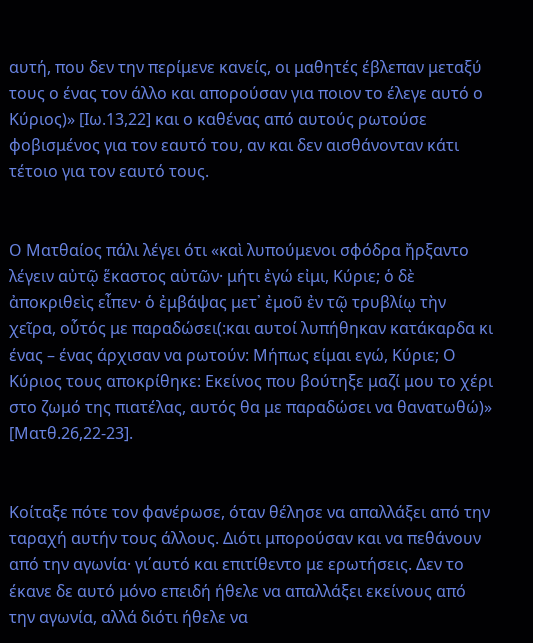αυτή, που δεν την περίμενε κανείς, οι μαθητές έβλεπαν μεταξύ τους ο ένας τον άλλο και απορούσαν για ποιον το έλεγε αυτό ο Κύριος)» [Ιω.13,22] και ο καθένας από αυτούς ρωτούσε φοβισμένος για τον εαυτό του, αν και δεν αισθάνονταν κάτι τέτοιο για τον εαυτό τους.


Ο Ματθαίος πάλι λέγει ότι «καὶ λυπούμενοι σφόδρα ἤρξαντο λέγειν αὐτῷ ἕκαστος αὐτῶν· μήτι ἐγώ εἰμι, Κύριε; ὁ δὲ ἀποκριθεὶς εἶπεν· ὁ ἐμβάψας μετ᾿ ἐμοῦ ἐν τῷ τρυβλίῳ τὴν χεῖρα, οὗτός με παραδώσει(:και αυτοί λυπήθηκαν κατάκαρδα κι ένας – ένας άρχισαν να ρωτούν: Μήπως είμαι εγώ, Κύριε; Ο Κύριος τους αποκρίθηκε: Εκείνος που βούτηξε μαζί μου το χέρι στο ζωμό της πιατέλας, αυτός θα με παραδώσει να θανατωθώ)» [Ματθ.26,22-23].


Κοίταξε πότε τον φανέρωσε, όταν θέλησε να απαλλάξει από την ταραχή αυτήν τους άλλους. Διότι μπορούσαν και να πεθάνουν από την αγωνία· γι΄αυτό και επιτίθεντο με ερωτήσεις. Δεν το έκανε δε αυτό μόνο επειδή ήθελε να απαλλάξει εκείνους από την αγωνία, αλλά διότι ήθελε να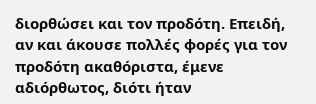διορθώσει και τον προδότη. Επειδή, αν και άκουσε πολλές φορές για τον προδότη ακαθόριστα, έμενε αδιόρθωτος, διότι ήταν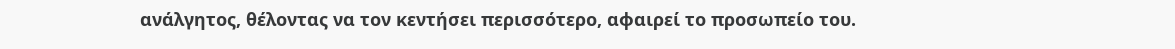ανάλγητος, θέλοντας να τον κεντήσει περισσότερο, αφαιρεί το προσωπείο του.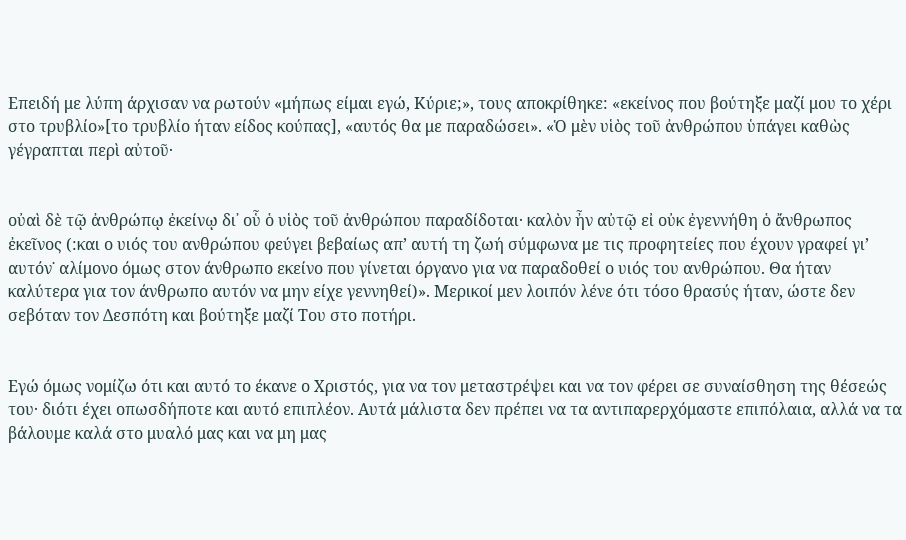Επειδή με λύπη άρχισαν να ρωτούν «μήπως είμαι εγώ, Κύριε;», τους αποκρίθηκε: «εκείνος που βούτηξε μαζί μου το χέρι στο τρυβλίο»[το τρυβλίο ήταν είδος κούπας], «αυτός θα με παραδώσει». «Ὁ μὲν υἱὸς τοῦ ἀνθρώπου ὑπάγει καθὼς γέγραπται περὶ αὐτοῦ·


οὐαὶ δὲ τῷ ἀνθρώπῳ ἐκείνῳ δι᾿ οὗ ὁ υἱὸς τοῦ ἀνθρώπου παραδίδοται· καλὸν ἦν αὐτῷ εἰ οὐκ ἐγεννήθη ὁ ἄνθρωπος ἐκεῖνος (:και ο υιός του ανθρώπου φεύγει βεβαίως απ’ αυτή τη ζωή σύμφωνα με τις προφητείες που έχουν γραφεί γι’ αυτόν˙ αλίμονο όμως στον άνθρωπο εκείνο που γίνεται όργανο για να παραδοθεί ο υιός του ανθρώπου. Θα ήταν καλύτερα για τον άνθρωπο αυτόν να μην είχε γεννηθεί)». Μερικοί μεν λοιπόν λένε ότι τόσο θρασύς ήταν, ώστε δεν σεβόταν τον Δεσπότη και βούτηξε μαζί Του στο ποτήρι.


Εγώ όμως νομίζω ότι και αυτό το έκανε ο Χριστός, για να τον μεταστρέψει και να τον φέρει σε συναίσθηση της θέσεώς του· διότι έχει οπωσδήποτε και αυτό επιπλέον. Αυτά μάλιστα δεν πρέπει να τα αντιπαρερχόμαστε επιπόλαια, αλλά να τα βάλουμε καλά στο μυαλό μας και να μη μας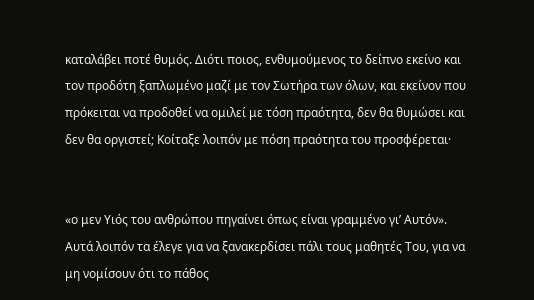καταλάβει ποτέ θυμός. Διότι ποιος, ενθυμούμενος το δείπνο εκείνο και τον προδότη ξαπλωμένο μαζί με τον Σωτήρα των όλων, και εκείνον που πρόκειται να προδοθεί να ομιλεί με τόση πραότητα, δεν θα θυμώσει και δεν θα οργιστεί; Κοίταξε λοιπόν με πόση πραότητα του προσφέρεται·


«ο μεν Υιός του ανθρώπου πηγαίνει όπως είναι γραμμένο γι’ Αυτόν». Αυτά λοιπόν τα έλεγε για να ξανακερδίσει πάλι τους μαθητές Του, για να μη νομίσουν ότι το πάθος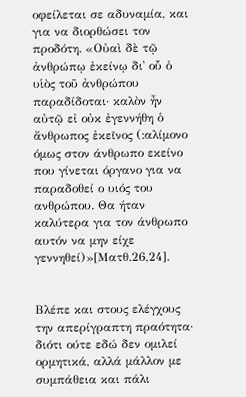οφείλεται σε αδυναμία, και για να διορθώσει τον προδότη. «Οὐαὶ δὲ τῷ ἀνθρώπῳ ἐκείνῳ δι᾿ οὗ ὁ υἱὸς τοῦ ἀνθρώπου παραδίδοται· καλὸν ἦν αὐτῷ εἰ οὐκ ἐγεννήθη ὁ ἄνθρωπος ἐκεῖνος (:αλίμονο όμως στον άνθρωπο εκείνο που γίνεται όργανο για να παραδοθεί ο υιός του ανθρώπου. Θα ήταν καλύτερα για τον άνθρωπο αυτόν να μην είχε γεννηθεί)»[Ματθ.26,24].


Βλέπε και στους ελέγχους την απερίγραπτη πραότητα· διότι ούτε εδώ δεν ομιλεί ορμητικά, αλλά μάλλον με συμπάθεια και πάλι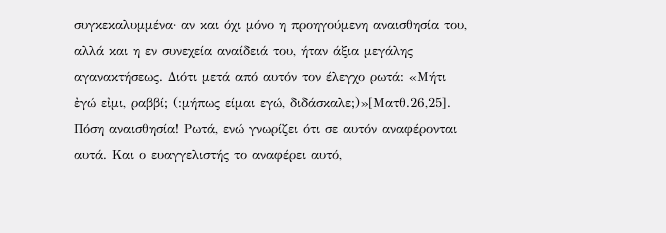συγκεκαλυμμένα· αν και όχι μόνο η προηγούμενη αναισθησία του, αλλά και η εν συνεχεία αναίδειά του, ήταν άξια μεγάλης αγανακτήσεως. Διότι μετά από αυτόν τον έλεγχο ρωτά: «Μήτι ἐγώ εἰμι, ραββί; (:μήπως είμαι εγώ, διδάσκαλε;)»[Ματθ.26,25]. Πόση αναισθησία! Ρωτά, ενώ γνωρίζει ότι σε αυτόν αναφέρονται αυτά. Και ο ευαγγελιστής το αναφέρει αυτό,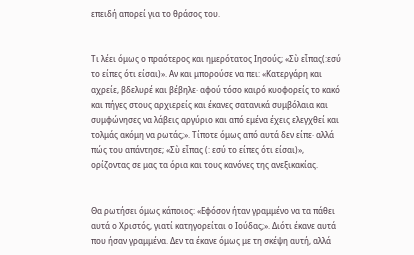επειδή απορεί για το θράσος του.


Τι λέει όμως ο πραότερος και ημερότατος Ιησούς; «Σὺ εἶπας(:εσύ το είπες ότι είσαι)». Αν και μπορούσε να πει: «Κατεργάρη και αχρείε, βδελυρέ και βέβηλε· αφού τόσο καιρό κυοφορείς το κακό και πήγες στους αρχιερείς και έκανες σατανικά συμβόλαια και συμφώνησες να λάβεις αργύριο και από εμένα έχεις ελεγχθεί και τολμάς ακόμη να ρωτάς;». Τίποτε όμως από αυτά δεν είπε· αλλά πώς του απάντησε; «Σὺ εἶπας (: εσύ το είπες ότι είσαι)», ορίζοντας σε μας τα όρια και τους κανόνες της ανεξικακίας.


Θα ρωτήσει όμως κάποιος: «Εφόσον ήταν γραμμένο να τα πάθει αυτά ο Χριστός, γιατί κατηγορείται ο Ιούδας;». Διότι έκανε αυτά που ήσαν γραμμένα. Δεν τα έκανε όμως με τη σκέψη αυτή, αλλά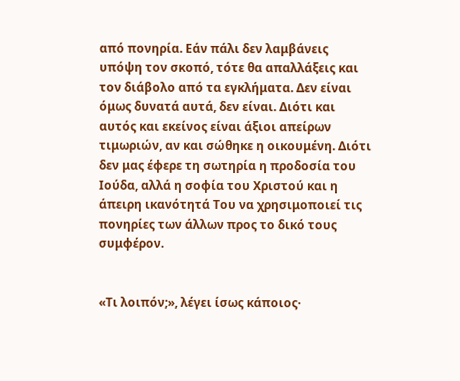από πονηρία. Εάν πάλι δεν λαμβάνεις υπόψη τον σκοπό, τότε θα απαλλάξεις και τον διάβολο από τα εγκλήματα. Δεν είναι όμως δυνατά αυτά, δεν είναι. Διότι και αυτός και εκείνος είναι άξιοι απείρων τιμωριών, αν και σώθηκε η οικουμένη. Διότι δεν μας έφερε τη σωτηρία η προδοσία του Ιούδα, αλλά η σοφία του Χριστού και η άπειρη ικανότητά Του να χρησιμοποιεί τις πονηρίες των άλλων προς το δικό τους συμφέρον.


«Τι λοιπόν;», λέγει ίσως κάποιος·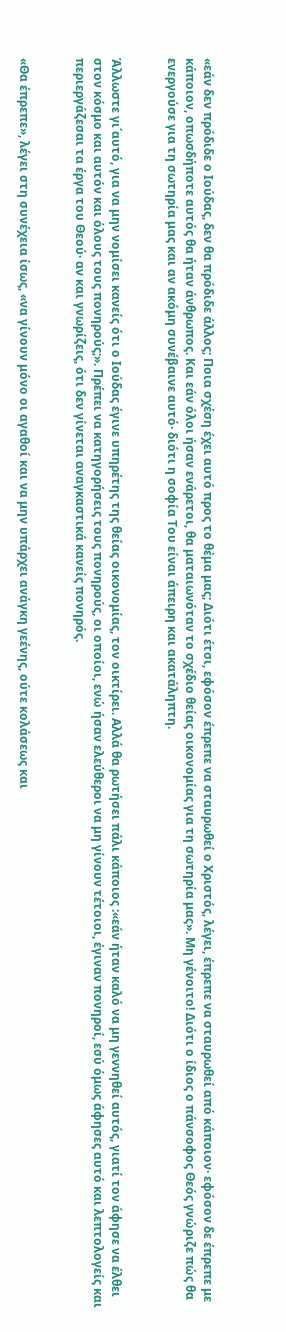«εάν δεν πρόδιδε ο Ιούδας, δεν θα πρόδιδε άλλος; Ποια σχέση έχει αυτό προς το θέμα μας; Διότι έτσι, εφόσον έπρεπε να σταυρωθεί ο Χριστός, λέγει, έπρεπε να σταυρωθεί από κάποιον· εφόσον δε έπρεπε με κάποιον, οπωσδήποτε αυτός θα ήταν άνθρωπος. Και εάν όλοι ήσαν ενάρετοι, θα ματαιωνόταν το σχέδιο θείας οικονομίας για τη σωτηρία μας». Μη γένοιτο! Διότι ο ίδιος ο πάνσοφος Θεός γνώριζε πώς θα ενεργούσε για τη σωτηρία μας και αν ακόμη συνέβαινε αυτό· διότι η σοφία Του είναι άπειρη και ακατάληπτη.


Άλλωστε γι΄αυτό, για να μην νομίσει κανείς ότι ο Ιούδας έγινε υπηρέτης της θείας οικονομίας, τον οικτίρει. Αλλά θα ρωτήσει πάλι κάποιος :«εάν ήταν καλό να μη γεννηθεί αυτός, γιατί τον άφησε να έλθει στον κόσμο και αυτόν και όλους τους πονηρούς;». Πρέπει να κατηγορήσεις τους πονηρούς, οι οποίοι, ενώ ήσαν ελεύθεροι να μη γίνουν τέτοιοι, έγιναν πονηροί, εσύ όμως άφησες αυτό και λεπτολογείς και περιεργάζεσαι τα έργα του Θεού· αν και γνωρίζεις, ότι δεν γίνεται αναγκαστικά κανείς πονηρός.


«Θα έπρεπε», λέγει στη συνέχεια ίσως, «να γίνουν μόνο οι αγαθοί και να μην υπάρχει ανάγκη γεένης, ούτε κολάσεως και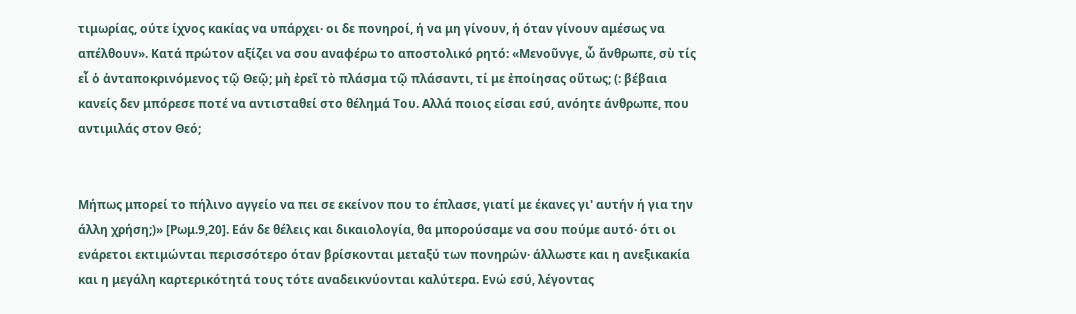τιμωρίας, ούτε ίχνος κακίας να υπάρχει· οι δε πονηροί, ή να μη γίνουν, ή όταν γίνουν αμέσως να απέλθουν». Κατά πρώτον αξίζει να σου αναφέρω το αποστολικό ρητό: «Μενοῦνγε, ὦ ἄνθρωπε, σὺ τίς εἶ ὁ ἀνταποκρινόμενος τῷ Θεῷ; μὴ ἐρεῖ τὸ πλάσμα τῷ πλάσαντι, τί με ἐποίησας οὕτως; (: βέβαια κανείς δεν μπόρεσε ποτέ να αντισταθεί στο θέλημά Του. Αλλά ποιος είσαι εσύ, ανόητε άνθρωπε, που αντιμιλάς στον Θεό;


Μήπως μπορεί το πήλινο αγγείο να πει σε εκείνον που το έπλασε, γιατί με έκανες γι' αυτήν ή για την άλλη χρήση;)» [Ρωμ.9,20]. Εάν δε θέλεις και δικαιολογία, θα μπορούσαμε να σου πούμε αυτό· ότι οι ενάρετοι εκτιμώνται περισσότερο όταν βρίσκονται μεταξύ των πονηρών· άλλωστε και η ανεξικακία και η μεγάλη καρτερικότητά τους τότε αναδεικνύονται καλύτερα. Ενώ εσύ, λέγοντας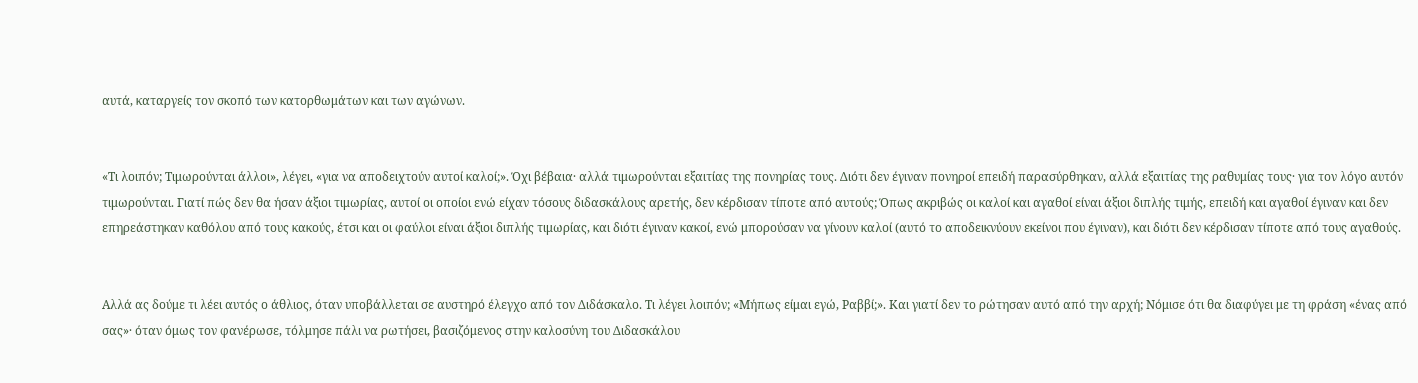αυτά, καταργείς τον σκοπό των κατορθωμάτων και των αγώνων.


«Τι λοιπόν; Τιμωρούνται άλλοι», λέγει, «για να αποδειχτούν αυτοί καλοί;». Όχι βέβαια· αλλά τιμωρούνται εξαιτίας της πονηρίας τους. Διότι δεν έγιναν πονηροί επειδή παρασύρθηκαν, αλλά εξαιτίας της ραθυμίας τους· για τον λόγο αυτόν τιμωρούνται. Γιατί πώς δεν θα ήσαν άξιοι τιμωρίας, αυτοί οι οποίοι ενώ είχαν τόσους διδασκάλους αρετής, δεν κέρδισαν τίποτε από αυτούς; Όπως ακριβώς οι καλοί και αγαθοί είναι άξιοι διπλής τιμής, επειδή και αγαθοί έγιναν και δεν επηρεάστηκαν καθόλου από τους κακούς, έτσι και οι φαύλοι είναι άξιοι διπλής τιμωρίας, και διότι έγιναν κακοί, ενώ μπορούσαν να γίνουν καλοί (αυτό το αποδεικνύουν εκείνοι που έγιναν), και διότι δεν κέρδισαν τίποτε από τους αγαθούς.


Αλλά ας δούμε τι λέει αυτός ο άθλιος, όταν υποβάλλεται σε αυστηρό έλεγχο από τον Διδάσκαλο. Τι λέγει λοιπόν; «Μήπως είμαι εγώ, Ραββί;». Και γιατί δεν το ρώτησαν αυτό από την αρχή; Νόμισε ότι θα διαφύγει με τη φράση «ένας από σας»· όταν όμως τον φανέρωσε, τόλμησε πάλι να ρωτήσει, βασιζόμενος στην καλοσύνη του Διδασκάλου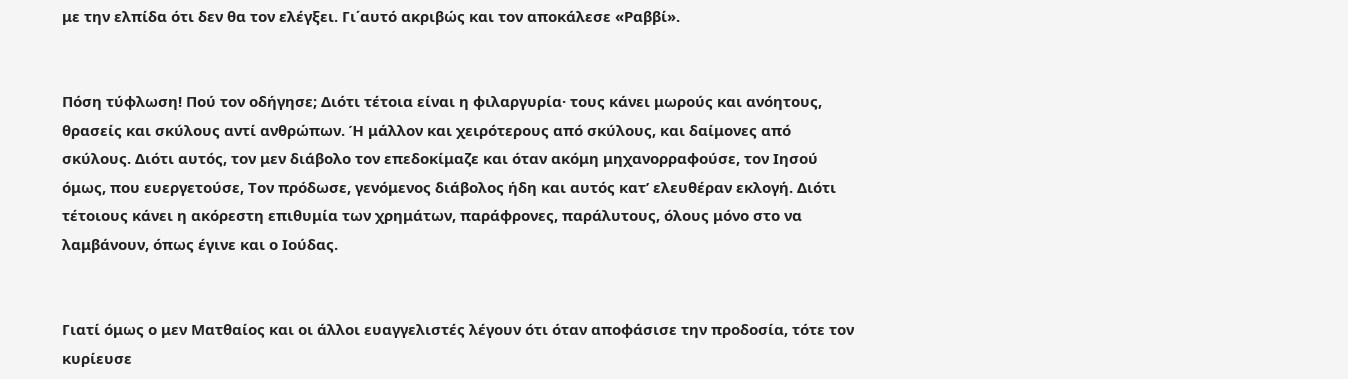με την ελπίδα ότι δεν θα τον ελέγξει. Γι΄αυτό ακριβώς και τον αποκάλεσε «Ραββί».


Πόση τύφλωση! Πού τον οδήγησε; Διότι τέτοια είναι η φιλαργυρία· τους κάνει μωρούς και ανόητους, θρασείς και σκύλους αντί ανθρώπων. Ή μάλλον και χειρότερους από σκύλους, και δαίμονες από σκύλους. Διότι αυτός, τον μεν διάβολο τον επεδοκίμαζε και όταν ακόμη μηχανορραφούσε, τον Ιησού όμως, που ευεργετούσε, Τον πρόδωσε, γενόμενος διάβολος ήδη και αυτός κατ’ ελευθέραν εκλογή. Διότι τέτοιους κάνει η ακόρεστη επιθυμία των χρημάτων, παράφρονες, παράλυτους, όλους μόνο στο να λαμβάνουν, όπως έγινε και ο Ιούδας.


Γιατί όμως ο μεν Ματθαίος και οι άλλοι ευαγγελιστές λέγουν ότι όταν αποφάσισε την προδοσία, τότε τον κυρίευσε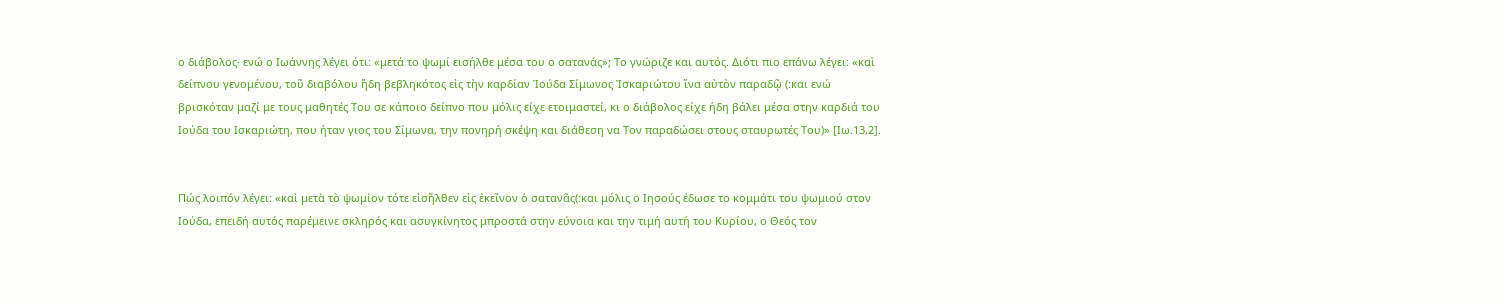ο διάβολος· ενώ ο Ιωάννης λέγει ότι: «μετά το ψωμί εισήλθε μέσα του ο σατανάς»; Το γνώριζε και αυτός. Διότι πιο επάνω λέγει: «καὶ δείπνου γενομένου, τοῦ διαβόλου ἤδη βεβληκότος εἰς τὴν καρδίαν Ἰούδα Σίμωνος Ἰσκαριώτου ἵνα αὐτὸν παραδῷ (:και ενώ βρισκόταν μαζί με τους μαθητές Του σε κάποιο δείπνο που μόλις είχε ετοιμαστεί, κι ο διάβολος είχε ήδη βάλει μέσα στην καρδιά του Ιούδα του Ισκαριώτη, που ήταν γιος του Σίμωνα, την πονηρή σκέψη και διάθεση να Τον παραδώσει στους σταυρωτές Του)» [Ιω.13,2].


Πώς λοιπόν λέγει: «καὶ μετὰ τὸ ψωμίον τότε εἰσῆλθεν εἰς ἐκεῖνον ὁ σατανᾶς(:και μόλις ο Ιησούς έδωσε το κομμάτι του ψωμιού στον Ιούδα, επειδή αυτός παρέμεινε σκληρός και ασυγκίνητος μπροστά στην εύνοια και την τιμή αυτή του Κυρίου, ο Θεός τον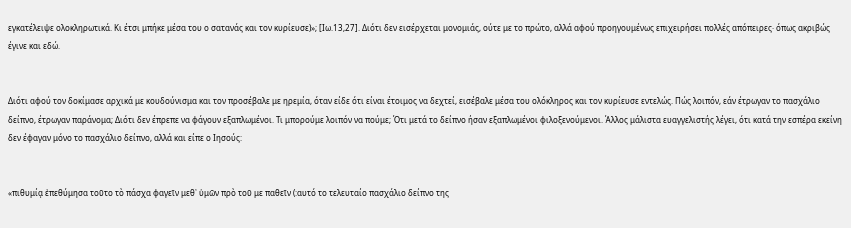εγκατέλειψε ολοκληρωτικά. Κι έτσι μπήκε μέσα του ο σατανάς και τον κυρίευσε)»; [Ιω.13,27]. Διότι δεν εισέρχεται μονομιάς, ούτε με το πρώτο, αλλά αφού προηγουμένως επιχειρήσει πολλές απόπειρες· όπως ακριβώς έγινε και εδώ.


Διότι αφού τον δοκίμασε αρχικά με κουδούνισμα και τον προσέβαλε με ηρεμία, όταν είδε ότι είναι έτοιμος να δεχτεί, εισέβαλε μέσα του ολόκληρος και τον κυρίευσε εντελώς. Πώς λοιπόν, εάν έτρωγαν το πασχάλιο δείπνο, έτρωγαν παράνομα; Διότι δεν έπρεπε να φάγουν εξαπλωμένοι. Τι μπορούμε λοιπόν να πούμε; Ότι μετά το δείπνο ήσαν εξαπλωμένοι φιλοξενούμενοι. Άλλος μάλιστα ευαγγελιστής λέγει, ότι κατά την εσπέρα εκείνη δεν έφαγαν μόνο το πασχάλιο δείπνο, αλλά και είπε ο Ιησούς:


«πιθυμίᾳ ἐπεθύμησα τοῦτο τὸ πάσχα φαγεῖν μεθ᾿ ὑμῶν πρὸ τοῦ με παθεῖν (:αυτό το τελευταίο πασχάλιο δείπνο της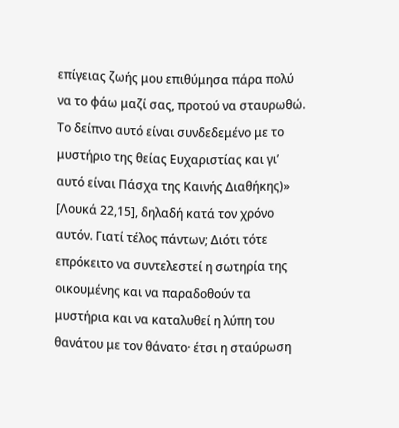επίγειας ζωής μου επιθύμησα πάρα πολύ να το φάω μαζί σας, προτού να σταυρωθώ. Το δείπνο αυτό είναι συνδεδεμένο με το μυστήριο της θείας Ευχαριστίας και γι’ αυτό είναι Πάσχα της Καινής Διαθήκης)» [Λουκά 22,15], δηλαδή κατά τον χρόνο αυτόν. Γιατί τέλος πάντων; Διότι τότε επρόκειτο να συντελεστεί η σωτηρία της οικουμένης και να παραδοθούν τα μυστήρια και να καταλυθεί η λύπη του θανάτου με τον θάνατο· έτσι η σταύρωση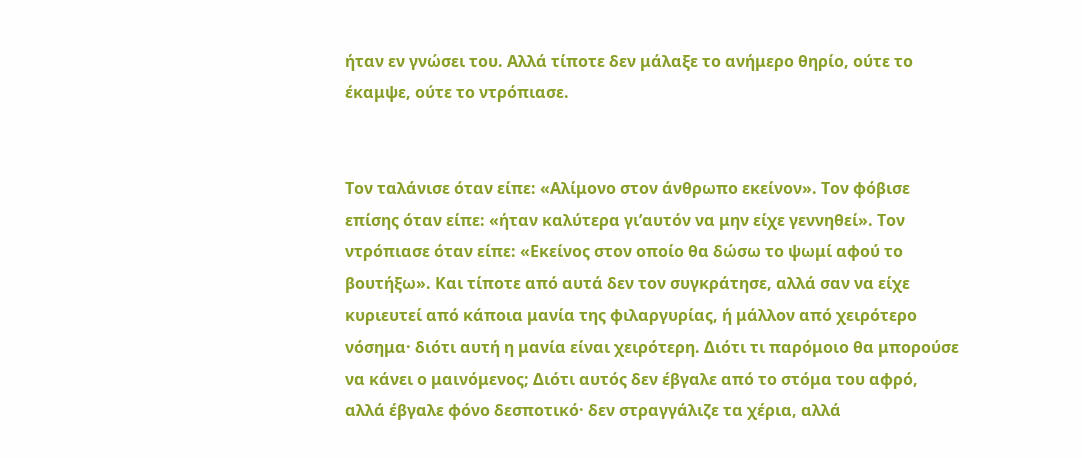ήταν εν γνώσει του. Αλλά τίποτε δεν μάλαξε το ανήμερο θηρίο, ούτε το έκαμψε, ούτε το ντρόπιασε.


Τον ταλάνισε όταν είπε: «Αλίμονο στον άνθρωπο εκείνον». Τον φόβισε επίσης όταν είπε: «ήταν καλύτερα γι’αυτόν να μην είχε γεννηθεί». Τον ντρόπιασε όταν είπε: «Εκείνος στον οποίο θα δώσω το ψωμί αφού το βουτήξω». Και τίποτε από αυτά δεν τον συγκράτησε, αλλά σαν να είχε κυριευτεί από κάποια μανία της φιλαργυρίας, ή μάλλον από χειρότερο νόσημα· διότι αυτή η μανία είναι χειρότερη. Διότι τι παρόμοιο θα μπορούσε να κάνει ο μαινόμενος; Διότι αυτός δεν έβγαλε από το στόμα του αφρό, αλλά έβγαλε φόνο δεσποτικό· δεν στραγγάλιζε τα χέρια, αλλά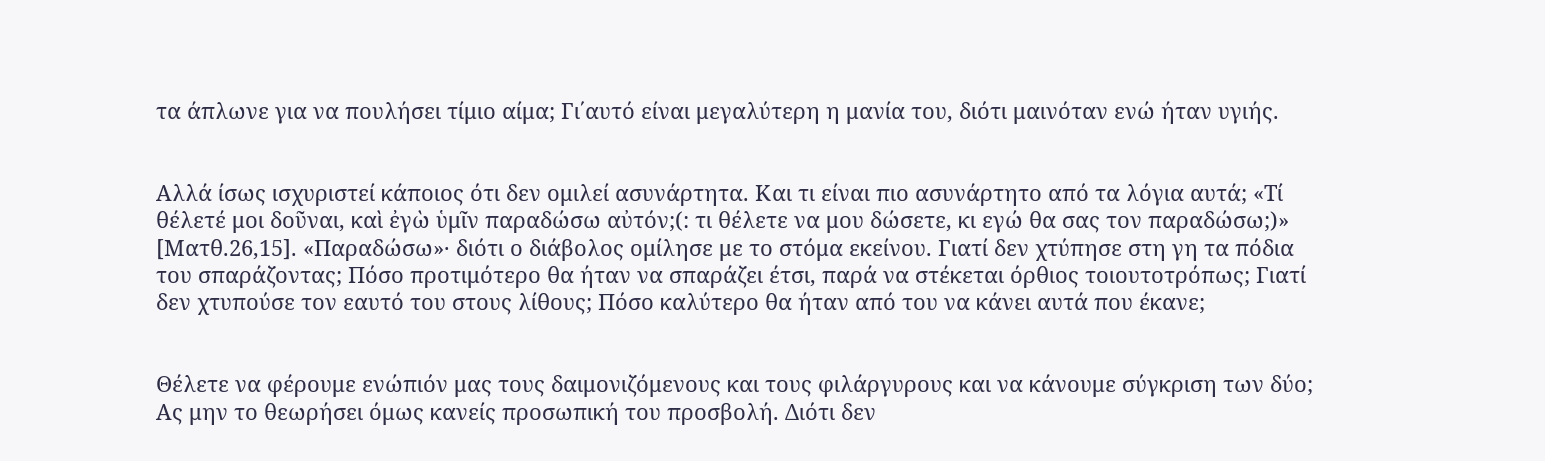τα άπλωνε για να πουλήσει τίμιο αίμα; Γι΄αυτό είναι μεγαλύτερη η μανία του, διότι μαινόταν ενώ ήταν υγιής.


Αλλά ίσως ισχυριστεί κάποιος ότι δεν ομιλεί ασυνάρτητα. Και τι είναι πιο ασυνάρτητο από τα λόγια αυτά; «Τί θέλετέ μοι δοῦναι, καὶ ἐγὼ ὑμῖν παραδώσω αὐτόν;(: τι θέλετε να μου δώσετε, κι εγώ θα σας τον παραδώσω;)» [Ματθ.26,15]. «Παραδώσω»· διότι ο διάβολος ομίλησε με το στόμα εκείνου. Γιατί δεν χτύπησε στη γη τα πόδια του σπαράζοντας; Πόσο προτιμότερο θα ήταν να σπαράζει έτσι, παρά να στέκεται όρθιος τοιουτοτρόπως; Γιατί δεν χτυπούσε τον εαυτό του στους λίθους; Πόσο καλύτερο θα ήταν από του να κάνει αυτά που έκανε;


Θέλετε να φέρουμε ενώπιόν μας τους δαιμονιζόμενους και τους φιλάργυρους και να κάνουμε σύγκριση των δύο; Ας μην το θεωρήσει όμως κανείς προσωπική του προσβολή. Διότι δεν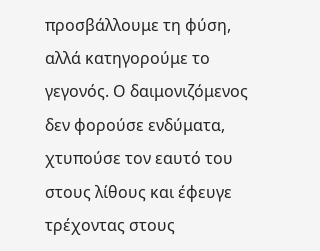προσβάλλουμε τη φύση, αλλά κατηγορούμε το γεγονός. Ο δαιμονιζόμενος δεν φορούσε ενδύματα, χτυπούσε τον εαυτό του στους λίθους και έφευγε τρέχοντας στους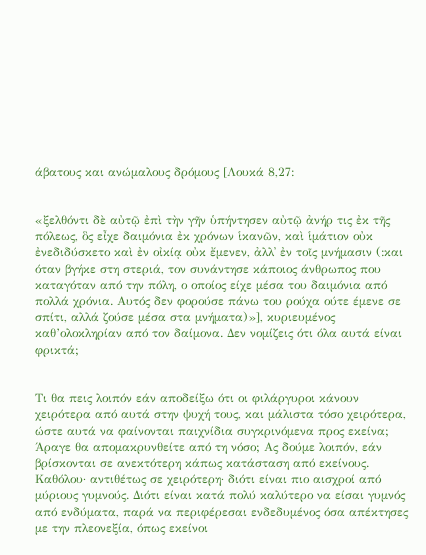άβατους και ανώμαλους δρόμους [Λουκά 8,27:


«ξελθόντι δὲ αὐτῷ ἐπὶ τὴν γῆν ὑπήντησεν αὐτῷ ἀνήρ τις ἐκ τῆς πόλεως, ὃς εἶχε δαιμόνια ἐκ χρόνων ἱκανῶν, καὶ ἱμάτιον οὐκ ἐνεδιδύσκετο καὶ ἐν οἰκίᾳ οὐκ ἔμενεν, ἀλλ᾿ ἐν τοῖς μνήμασιν (:και όταν βγήκε στη στεριά, τον συνάντησε κάποιος άνθρωπος που καταγόταν από την πόλη, ο οποίος είχε μέσα του δαιμόνια από πολλά χρόνια. Αυτός δεν φορούσε πάνω του ρούχα ούτε έμενε σε σπίτι, αλλά ζούσε μέσα στα μνήματα)»], κυριευμένος καθ’ολοκληρίαν από τον δαίμονα. Δεν νομίζεις ότι όλα αυτά είναι φρικτά;


Τι θα πεις λοιπόν εάν αποδείξω ότι οι φιλάργυροι κάνουν χειρότερα από αυτά στην ψυχή τους, και μάλιστα τόσο χειρότερα, ώστε αυτά να φαίνονται παιχνίδια συγκρινόμενα προς εκείνα; Άραγε θα απομακρυνθείτε από τη νόσο; Ας δούμε λοιπόν, εάν βρίσκονται σε ανεκτότερη κάπως κατάσταση από εκείνους. Καθόλου· αντιθέτως σε χειρότερη· διότι είναι πιο αισχροί από μύριους γυμνούς. Διότι είναι κατά πολύ καλύτερο να είσαι γυμνός από ενδύματα, παρά να περιφέρεσαι ενδεδυμένος όσα απέκτησες με την πλεονεξία, όπως εκείνοι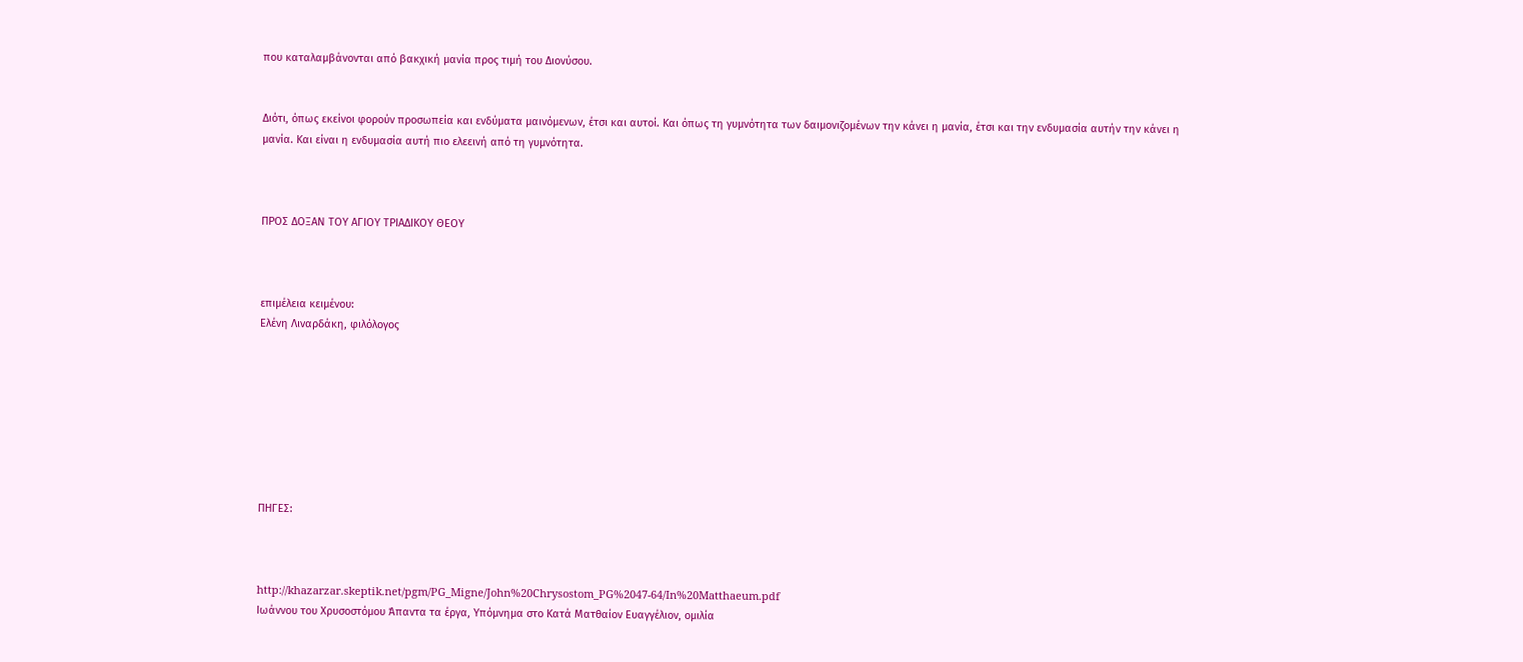που καταλαμβάνονται από βακχική μανία προς τιμή του Διονύσου.


Διότι, όπως εκείνοι φορούν προσωπεία και ενδύματα μαινόμενων, έτσι και αυτοί. Και όπως τη γυμνότητα των δαιμονιζομένων την κάνει η μανία, έτσι και την ενδυμασία αυτήν την κάνει η μανία. Και είναι η ενδυμασία αυτή πιο ελεεινή από τη γυμνότητα.



ΠΡΟΣ ΔΟΞΑΝ ΤΟΥ ΑΓΙΟΥ ΤΡΙΑΔΙΚΟΥ ΘΕΟΥ



επιμέλεια κειμένου:
Ελένη Λιναρδάκη, φιλόλογος








ΠΗΓΕΣ:



http://khazarzar.skeptik.net/pgm/PG_Migne/John%20Chrysostom_PG%2047-64/In%20Matthaeum.pdf
Ιωάννου του Χρυσοστόμου Άπαντα τα έργα, Υπόμνημα στο Κατά Ματθαίον Ευαγγέλιον, ομιλία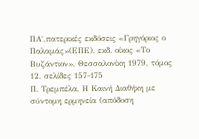ΠΑ΄,πατερικές εκδόσεις «Γρηγόριος ο Παλαμάς»(ΕΠΕ), εκδ. οίκος «Το Βυζάντιον», Θεσσαλονίκη 1979, τόμος 12, σελίδες 157-175
Π. Τρεμπέλα, Η Καινή Διαθήκη με σύντομη ερμηνεία (απόδοση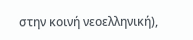στην κοινή νεοελληνική),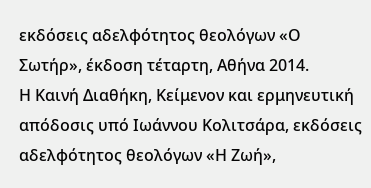εκδόσεις αδελφότητος θεολόγων «Ο Σωτήρ», έκδοση τέταρτη, Αθήνα 2014.
Η Καινή Διαθήκη, Κείμενον και ερμηνευτική απόδοσις υπό Ιωάννου Κολιτσάρα, εκδόσεις αδελφότητος θεολόγων «Η Ζωή»,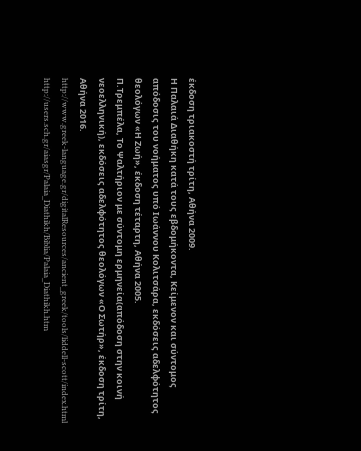έκδοση τριακοστή τρίτη, Αθήνα 2009.
Η Παλαιά Διαθήκη κατά τους εβδομήκοντα, Κείμενον και σύντομος απόδοσις του νοήματος υπό Ιωάννου Κολιτσάρα, εκδόσεις αδελφότητος θεολόγων «Η Ζωή», έκδοση τέταρτη, Αθήνα 2005.
Π.Τρεμπέλα, Το Ψαλτήριον με σύντομη ερμηνεία(απόδοση στην κοινή νεοελληνική), εκδόσεις αδελφότητος θεολόγων «Ο Σωτήρ», έκδοση τρίτη, Αθήνα 2016.
http://www.greek-language.gr/digitalResources/ancient_greek/tools/liddell-scott/index.html
http://users.sch.gr/aiasgr/Palaia_Diathikh/Biblia/Palaia_Diathikh.htm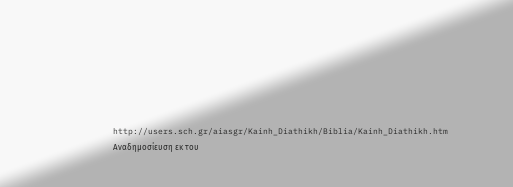http://users.sch.gr/aiasgr/Kainh_Diathikh/Biblia/Kainh_Diathikh.htm
Αναδημοσίευση εκ του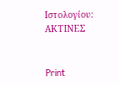Ιστολογίου: ΑΚΤΙΝΕΣ


Print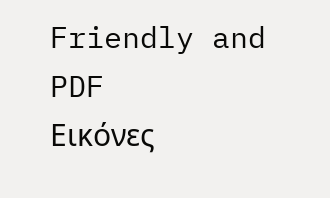Friendly and PDF
Εικόνες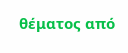θέματος από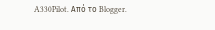A330Pilot. Από το Blogger.